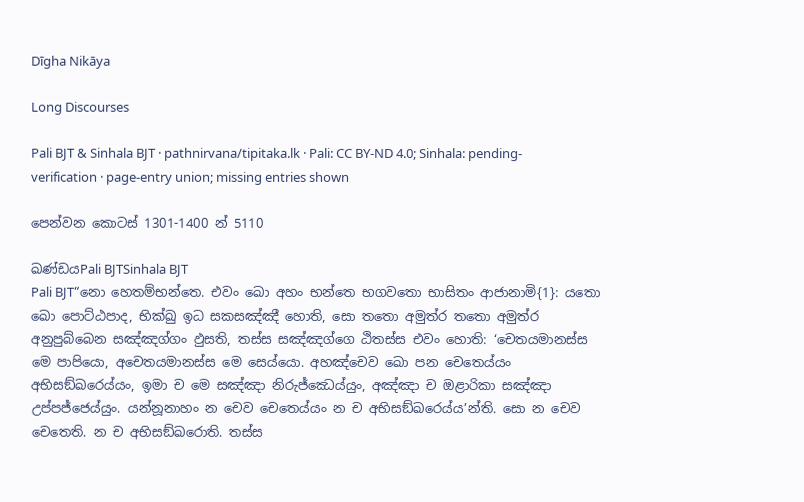Dīgha Nikāya

Long Discourses

Pali BJT & Sinhala BJT · pathnirvana/tipitaka.lk · Pali: CC BY-ND 4.0; Sinhala: pending-verification · page-entry union; missing entries shown

පෙන්වන කොටස් 1301-1400 න් 5110

ඛණ්ඩයPali BJTSinhala BJT
Pali BJT“නො හෙතම්භන්තෙ. එවං ඛො අහං භන්තෙ භගවතො භාසිතං ආජානාමි{1}: යතො ඛො පොට්ඨපාද, භික්ඛු ඉධ සකසඤ්ඤී හොති, සො තතො අමුත්ර තතො අමුත්ර අනුපුබ්බෙන සඤ්ඤග්ගං ඵුසති, තස්ස සඤ්ඤග්ගෙ ඨිතස්ස එවං හොති: ‘චෙතයමානස්ස මෙ පාපියො, අචෙතයමානස්ස මෙ සෙය්යො. අහඤ්චෙව ඛො පන චෙතෙය්යං අභිසඞ්ඛරෙය්යං, ඉමා ච මෙ සඤ්ඤා නිරුජ්ඣෙය්යුං, අඤ්ඤා ච ඔළාරිකා සඤ්ඤා උප්පජ්ජෙය්යුං. යන්නූනාහං න චෙව චෙතෙය්යං න ච අභිසඞ්ඛරෙය්ය’න්ති. සො න චෙව චෙතෙති. න ච අභිසඞ්ඛරොති. තස්ස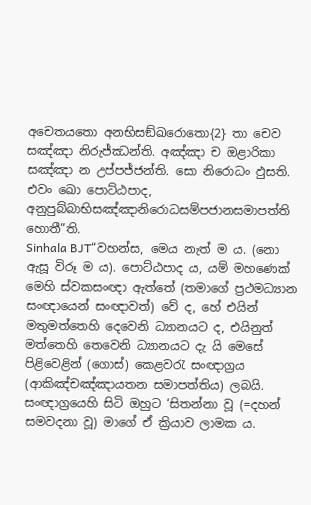අචෙතයතො අනභිසඞ්ඛරොතො{2} තා චෙව සඤ්ඤා නිරුජ්ඣන්ති. අඤ්ඤා ච ඔළාරිකා සඤ්ඤා න උප්පජ්ජන්ති. සො නිරොධං ඵුසති. එවං ඛො පොට්ඨපාද, අනුපුබ්බාභිසඤ්ඤානිරොධසම්පජානසමාපත්ති හොතී”ති.
Sinhala BJT“වහන්ස, මෙය නැත් ම ය. (නො ඇසූ විරූ ම ය). පොට්ඨපාද ය, යම් මහණෙක් මෙහි ස්වකසංඥා ඇත්තේ (තමාගේ ප්‍රථමධ්‍යාන සංඥායෙන් සංඥාවත්) වේ ද, හේ එයින් මතුමත්තෙහි දෙවෙනි ධ්‍යානයට ද, එයිනුත් මත්තෙහි තෙවෙනි ධ්‍යානයට දැ යි මෙසේ පිළිවෙළින් (ගොස්) කෙළවරැ සංඥාග්‍රය (ආකිඤ්චඤ්ඤායතන සමාපත්තිය) ලබයි. සංඥාග්‍රයෙහි සිටි ඔහුට ‘සිතන්නා වූ (=දහන් සමවදනා වූ) මාගේ ඒ ක්‍රියාව ලාමක ය.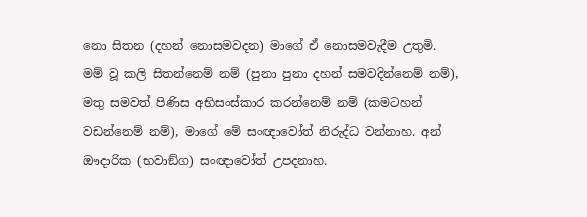නො සිතන (දහන් නොසමවදන) මාගේ ඒ නොසමවැදීම උතුමි. මම් වූ කලි සිතන්නෙම් නම් (පුනා පුනා දහන් සමවදින්නෙම් නම්), මතු සමවත් පිණිස අභිසංස්කාර කරන්නෙම් නම් (කමටහන් වඩන්නෙම් නම්), මාගේ මේ සංඥාවෝත් නිරුද්ධ වන්නාහ. අන් ඖදාරික (භවාඞ්ග) සංඥාවෝත් උපදනාහ.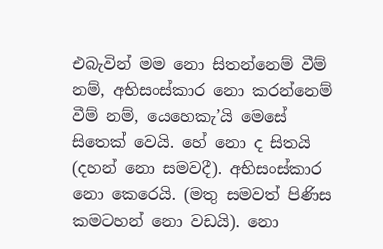එබැවින් මම නො සිතන්නෙම් වීම් නම්, අභිසංස්කාර නො කරන්නෙම් වීම් නම්, යෙහෙකැ’යි මෙසේ සිතෙක් වෙයි. හේ නො ද සිතයි (දහන් නො සමවදී). අභිසංස්කාර නො කෙරෙයි. (මතු සමවත් පිණිස කමටහන් නො වඩයි). නො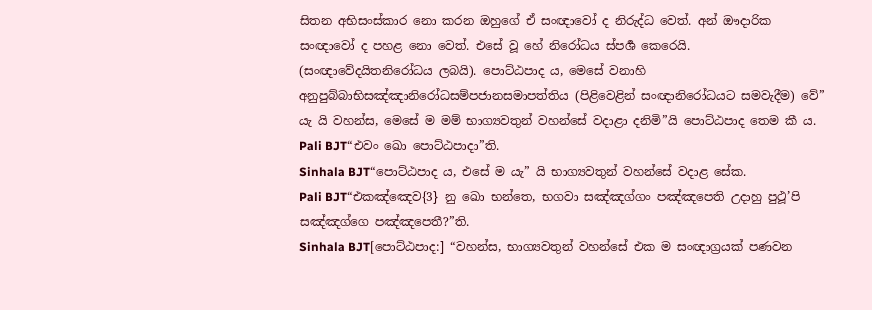සිතන අභිසංස්කාර නො කරන ඔහුගේ ඒ සංඥාවෝ ද නිරුද්ධ වෙත්. අන් ඖදාරික සංඥාවෝ ද පහළ නො වෙත්. එසේ වූ හේ නිරෝධය ස්පර්‍ශ කෙරෙයි. (සංඥාවේදයිතනිරෝධය ලබයි). පොට්ඨපාද ය, මෙසේ වනාහි අනුපුබ්බාභිසඤ්ඤානිරෝධසම්පජානසමාපත්තිය (පිළිවෙළින් සංඥානිරෝධයට සමවැදීම) වේ” යැ යි වහන්ස, මෙසේ ම මම් භාග්‍යවතුන් වහන්සේ වදාළා දනිමි”යි පොට්ඨපාද තෙම කී ය.
Pali BJT“එවං ඛො පොට්ඨපාදා”ති.
Sinhala BJT“පොට්ඨපාද ය, එසේ ම යැ” යි භාග්‍යවතුන් වහන්සේ වදාළ සේක.
Pali BJT“එකඤ්ඤෙව{3} නු ඛො භන්තෙ, භගවා සඤ්ඤග්ගං පඤ්ඤපෙති උදාහු පුථූ’පි සඤ්ඤග්ගෙ පඤ්ඤපෙතී?”ති.
Sinhala BJT[පොට්ඨපාද:] “වහන්ස, භාග්‍යවතුන් වහන්සේ එක ම සංඥාග්‍රයක් පණවන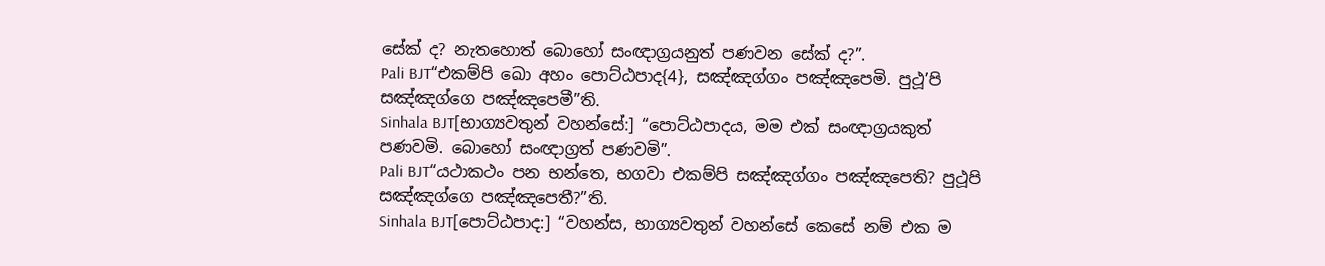සේක් ද? නැතහොත් බොහෝ සංඥාග්‍රයනුත් පණවන සේක් ද?”.
Pali BJT“එකම්පි ඛො අහං පොට්ඨපාද{4}, සඤ්ඤග්ගං පඤ්ඤපෙමි. පුථූ’පි සඤ්ඤග්ගෙ පඤ්ඤපෙමී”ති.
Sinhala BJT[භාග්‍යවතුන් වහන්සේ:] “පොට්ඨපාදය, මම එක් සංඥාග්‍රයකුත් පණවමි. බොහෝ සංඥාග්‍රත් පණවමි”.
Pali BJT“යථාකථං පන භන්තෙ, භගවා එකම්පි සඤ්ඤග්ගං පඤ්ඤපෙති? පුථූපි සඤ්ඤග්ගෙ පඤ්ඤපෙතී?”ති.
Sinhala BJT[පොට්ඨපාද:] “වහන්ස, භාග්‍යවතුන් වහන්සේ කෙසේ නම් එක ම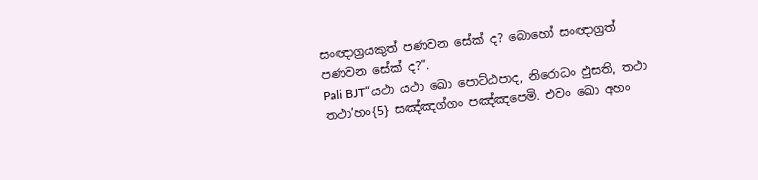සංඥාග්‍රයකුත් පණවන සේක් ද? බොහෝ සංඥාග්‍රත් පණවන සේක් ද?”.
Pali BJT“යථා යථා ඛො පොට්ඨපාද, නිරොධං ඵුසති, තථා තථා’හං{5} සඤ්ඤග්ගං පඤ්ඤපෙමි. එවං ඛො අහං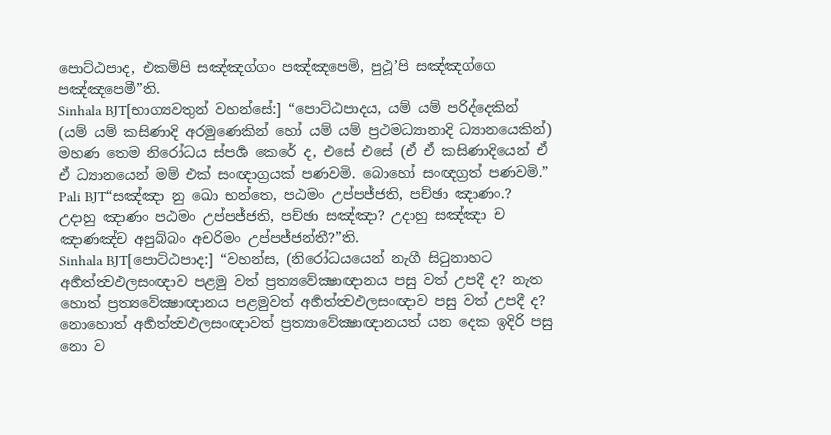පොට්ඨපාද, එකම්පි සඤ්ඤග්ගං පඤ්ඤපෙමි, පුථූ’පි සඤ්ඤග්ගෙ පඤ්ඤපෙමී”ති.
Sinhala BJT[භාග්‍යවතුන් වහන්සේ:] “පොට්ඨපාදය, යම් යම් පරිද්දෙකින් (යම් යම් කසිණාදි අරමුණෙකින් හෝ යම් යම් ප්‍රථමධ්‍යානාදි ධ්‍යානයෙකින්) මහණ තෙම නිරෝධය ස්පර්‍ශ කෙරේ ද, එසේ එසේ (ඒ ඒ කසිණාදියෙන් ඒ ඒ ධ්‍යානයෙන් මම් එක් සංඥාග්‍රයක් පණවමි. බොහෝ සංඥග්‍රත් පණවමි.”
Pali BJT“සඤ්ඤා නු ඛො භන්තෙ, පඨමං උප්පජ්ජති, පච්ඡා ඤාණං.? උදාහු ඤාණං පඨමං උප්පජ්ජති, පච්ඡා සඤ්ඤා? උදාහු සඤ්ඤා ච ඤාණඤ්ච අපුබ්බං අචරිමං උප්පජ්ජන්තී?”ති.
Sinhala BJT[පොට්ඨපාද:] “වහන්ස, (නිරෝධයයෙන් නැගී සිටුනාහට අර්‍හත්ත්‍වඵලසංඥාව පළමු වත් ප්‍රත්‍යවේක්‍ෂාඥානය පසු වත් උපදී ද? නැත හොත් ප්‍රත්‍යවේක්‍ෂාඥානය පළමුවත් අර්‍හත්ත්‍වඵලසංඥාව පසු වත් උපදී ද? නොහොත් අර්‍හත්ත්‍වඵලසංඥාවත් ප්‍රත්‍යාවේක්‍ෂාඥානයත් යන දෙක ඉදිරි පසු නො ව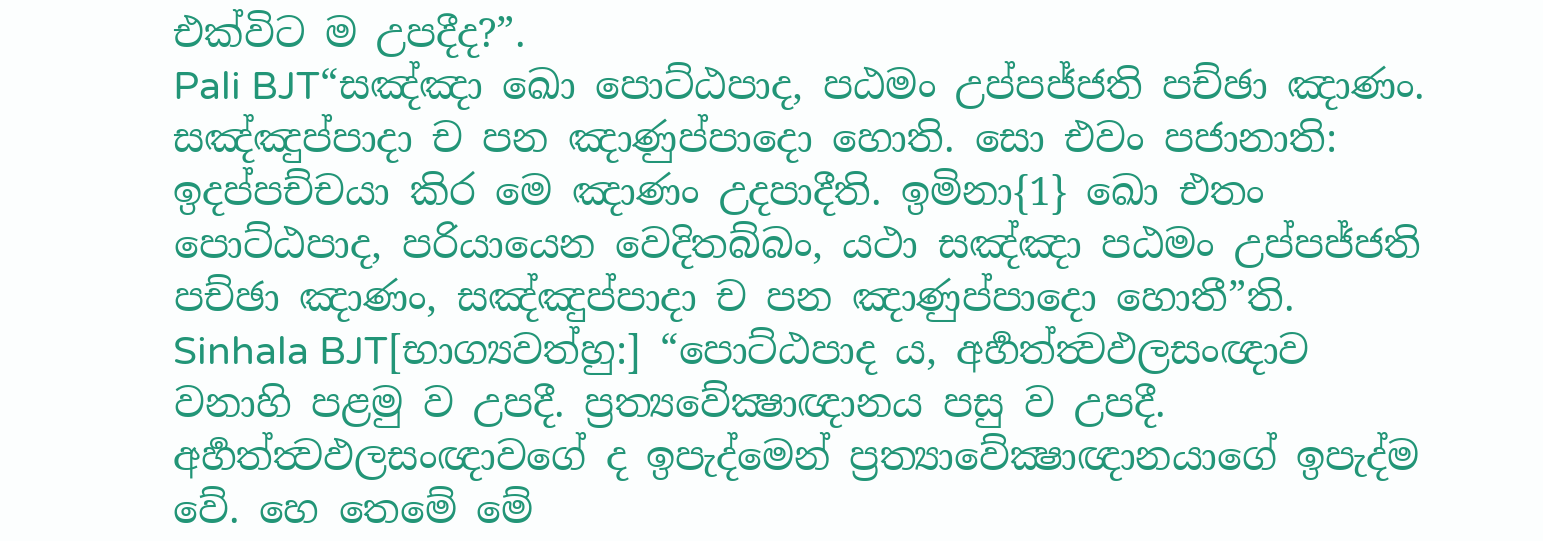එක්විට ම උපදීද?”.
Pali BJT“සඤ්ඤා ඛො පොට්ඨපාද, පඨමං උප්පජ්ජති පච්ඡා ඤාණං. සඤ්ඤුප්පාදා ච පන ඤාණුප්පාදො හොති. සො එවං පජානාති: ඉදප්පච්චයා කිර මෙ ඤාණං උදපාදීති. ඉමිනා{1} ඛො එතං පොට්ඨපාද, පරියායෙන වෙදිතබ්බං, යථා සඤ්ඤා පඨමං උප්පජ්ජති පච්ඡා ඤාණං, සඤ්ඤුප්පාදා ච පන ඤාණුප්පාදො හොතී”ති.
Sinhala BJT[භාග්‍යවත්හු:] “පොට්ඨපාද ය, අර්‍හත්ත්‍වඵලසංඥාව වනාහි පළමු ව උපදී. ප්‍රත්‍යවේක්‍ෂාඥානය පසු ව උපදී. අර්‍හත්ත්‍වඵලසංඥාවගේ ද ඉපැද්මෙන් ප්‍රත්‍යාවේක්‍ෂාඥානයාගේ ඉපැද්ම වේ. හෙ තෙමේ මේ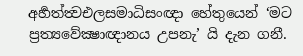අර්‍හත්ත්‍වඑලසමාධිසංඥා හේතුයෙන් ‘මට ප්‍රත්‍යවේක්‍ෂාඥානය උපනැ’ යි දැන ගනී.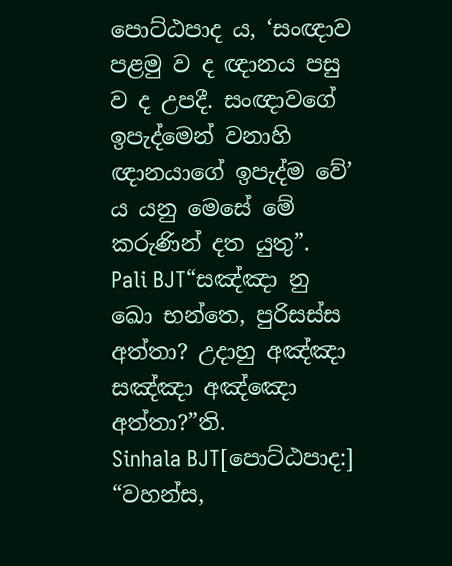පොට්ඨපාද ය, ‘සංඥාව පළමු ව ද ඥානය පසු ව ද උපදී. සංඥාවගේ ඉපැද්මෙන් වනාහි ඥානයාගේ ඉපැද්ම වේ’ ය යනු මෙසේ මේ කරුණින් දත යුතු”.
Pali BJT“සඤ්ඤා නු ඛො භන්තෙ, පුරිසස්ස අත්තා? උදාහු අඤ්ඤා සඤ්ඤා අඤ්ඤො අත්තා?”ති.
Sinhala BJT[පොට්ඨපාද:] “වහන්ස,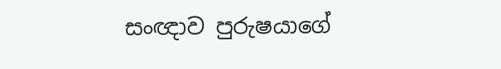සංඥාව පුරුෂයාගේ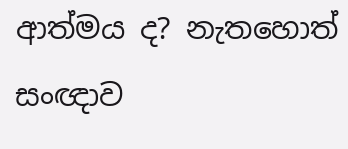ආත්මය ද? නැතහොත් සංඥාව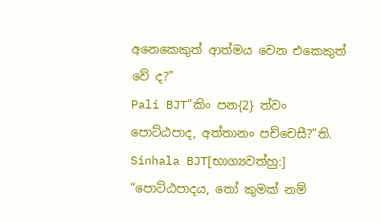අනෙකෙකුත් ආත්මය වෙන එකෙකුත් වේ ද?”
Pali BJT“කිං පන{2} ත්වං පොට්ඨපාද, අත්තානං පච්චෙසී?”ති.
Sinhala BJT[භාග්‍යවත්හු:] “පොට්ඨපාදය, තෝ කුමක් නම්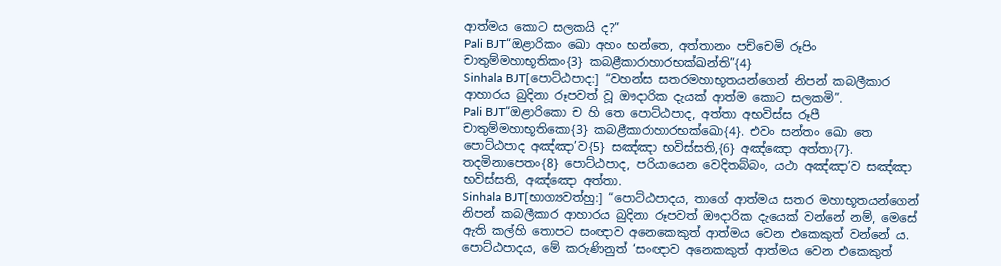ආත්මය කොට සලකයි ද?”
Pali BJT“ඔළාරිකං ඛො අහං භන්තෙ, අත්තානං පච්චෙමි රූපිං චාතුම්මහාභූතිකං{3} කබළීකාරාහාරභක්ඛන්ති”{4}
Sinhala BJT[පොට්ඨපාද:] “වහන්ස සතරමහාභූතයන්ගෙන් නිපන් කබලීකාර ආහාරය බුදිනා රූපවත් වූ ඖදාරික දැයක් ආත්ම කොට සලකමි”.
Pali BJT“ඔළාරිකො ච හි තෙ පොට්ඨපාද, අත්තා අභවිස්ස රූපී චාතුම්මහාභූතිකො{3} කබළීකාරාහාරභක්ඛො{4}. එවං සන්තං ඛො තෙ පොට්ඨපාද අඤ්ඤා’ව{5} සඤ්ඤා භවිස්සති,{6} අඤ්ඤො අත්තා{7}. තදමිනාපෙතං{8} පොට්ඨපාද, පරියායෙන වෙදිතබ්බං, යථා අඤ්ඤා’ව සඤ්ඤා භවිස්සති, අඤ්ඤො අත්තා.
Sinhala BJT[භාග්‍යවත්හු:] “පොට්ඨපාදය, තාගේ ආත්මය සතර මහාභූතයන්ගෙන් නිපන් කබලීකාර ආහාරය බුදිනා රූපවත් ඖදාරික දැයෙක් වන්නේ නම්, මෙසේ ඇති කල්හි තොපට සංඥාව අනෙකෙකුත් ආත්මය වෙන එකෙකුත් වන්නේ ය. පොට්ඨපාදය, මේ කරුණිනුත් ‘සංඥාව අනෙකකුත් ආත්මය වෙන එකෙකුත්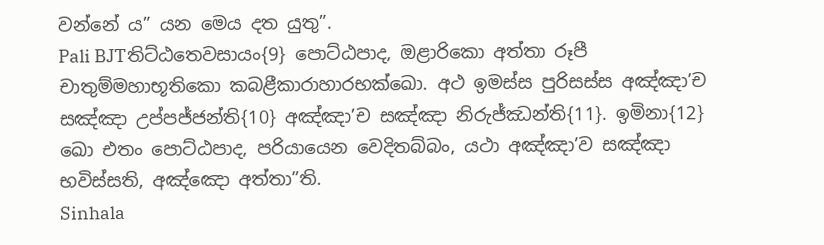වන්නේ ය” යන මෙය දත යුතු”.
Pali BJTතිට්ඨතෙවසායං{9} පොට්ඨපාද, ඔළාරිකො අත්තා රූපී චාතුම්මහාභූතිකො කබළීකාරාහාරභක්ඛො. අථ ඉමස්ස පුරිසස්ස අඤ්ඤා’ච සඤ්ඤා උප්පජ්ජන්ති{10} අඤ්ඤා’ච සඤ්ඤා නිරුජ්ඣන්ති{11}. ඉමිනා{12} ඛො එතං පොට්ඨපාද, පරියායෙන වෙදිතබ්බං, යථා අඤ්ඤා’ව සඤ්ඤා භවිස්සති, අඤ්ඤො අත්තා”ති.
Sinhala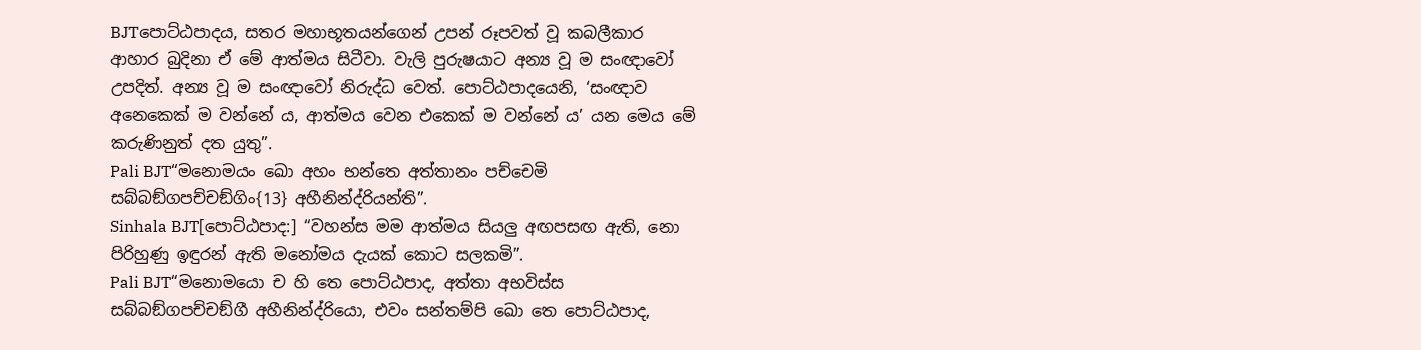BJTපොට්ඨපාදය, සතර මහාභූතයන්ගෙන් උපන් රූපවත් වූ කබලීකාර ආහාර බුදිනා ඒ මේ ආත්මය සිටීවා. වැලි පුරුෂයාට අන්‍ය වූ ම සංඥාවෝ උපදිත්. අන්‍ය වූ ම සංඥාවෝ නිරුද්ධ වෙත්. පොට්ඨපාදයෙනි, ‘සංඥාව අනෙකෙක් ම වන්නේ ය, ආත්මය වෙන එකෙක් ම වන්නේ ය’ යන මෙය මේ කරුණිනුත් දත යුතු”.
Pali BJT“මනොමයං ඛො අහං භන්තෙ අත්තානං පච්චෙමි සබ්බඞ්ගපච්චඞ්ගිං{13} අහීනින්ද්රියන්ති”.
Sinhala BJT[පොට්ඨපාද:] “වහන්ස මම ආත්මය සියලු අඟපසඟ ඇති, නො පිරිහුණු ඉඳුරන් ඇති මනෝමය දැයක් කොට සලකමි”.
Pali BJT“මනොමයො ච හි තෙ පොට්ඨපාද, අත්තා අභවිස්ස සබ්බඞ්ගපච්චඞ්ගී අහීනින්ද්රියො, එවං සන්තම්පි ඛො තෙ පොට්ඨපාද,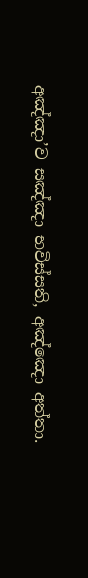අඤ්ඤා’ව සඤ්ඤා භවිස්සති, අඤ්ඤො අත්තා.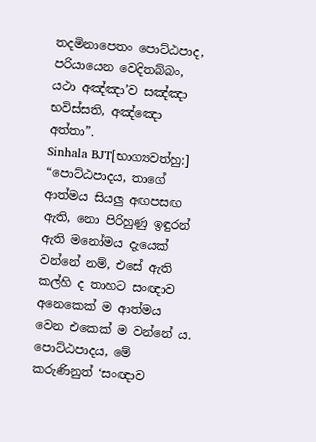තදමිනාපෙතං පොට්ඨපාද, පරියායෙන වෙදිතබ්බං, යථා අඤ්ඤා’ව සඤ්ඤා භවිස්සති, අඤ්ඤො අත්තා”.
Sinhala BJT[භාග්‍යවත්හු:] “පොට්ඨපාදය, තාගේ ආත්මය සියලු අඟපසඟ ඇති, නො පිරිහුණු ඉඳුරන් ඇති මනෝමය දැයෙක් වන්නේ නම්, එසේ ඇති කල්හි ද තාහට සංඥාව අනෙකෙක් ම ආත්මය වෙන එකෙක් ම වන්නේ ය. පොට්ඨපාදය, මේ කරුණිනුත් ‘සංඥාව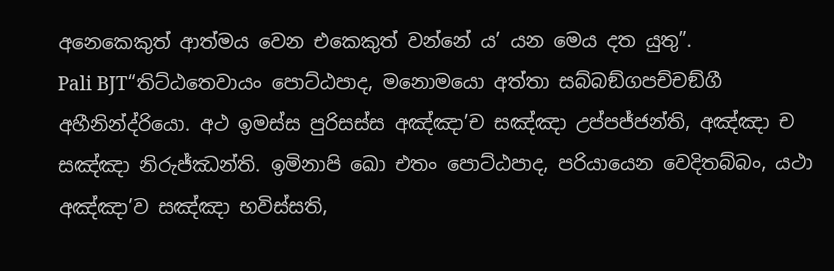අනෙකෙකුත් ආත්මය වෙන එකෙකුත් වන්නේ ය’ යන මෙය දත යුතු”.
Pali BJT“තිට්ඨතෙවායං පොට්ඨපාද, මනොමයො අත්තා සබ්බඞ්ගපච්චඞ්ගී අහීනින්ද්රියො. අථ ඉමස්ස පුරිසස්ස අඤ්ඤා’ච සඤ්ඤා උප්පජ්ජන්ති, අඤ්ඤා ච සඤ්ඤා නිරුජ්ඣන්ති. ඉමිනාපි ඛො එතං පොට්ඨපාද, පරියායෙන වෙදිතබ්බං, යථා අඤ්ඤා’ව සඤ්ඤා භවිස්සති,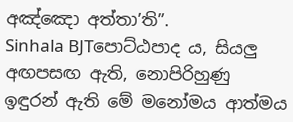අඤ්ඤො අත්තා’ති”.
Sinhala BJTපොට්ඨපාද ය, සියලු අඟපසඟ ඇති, නොපිරිහුණු ඉඳුරන් ඇති මේ මනෝමය ආත්මය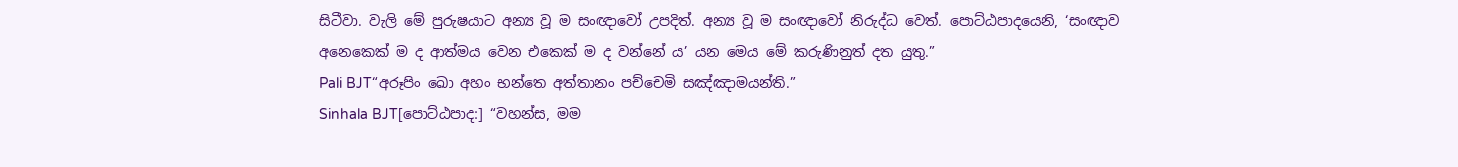සිටීවා. වැලි මේ පුරුෂයාට අන්‍ය වූ ම සංඥාවෝ උපදිත්. අන්‍ය වූ ම සංඥාවෝ නිරුද්ධ වෙත්. පොට්ඨපාදයෙනි, ‘සංඥාව අනෙකෙක් ම ද ආත්මය වෙන එකෙක් ම ද වන්නේ ය’ යන මෙය මේ කරුණිනුත් දත යුතු.”
Pali BJT“අරූපිං ඛො අහං භන්තෙ අත්තානං පච්චෙමි සඤ්ඤාමයන්ති.”
Sinhala BJT[පොට්ඨපාද:] “වහන්ස, මම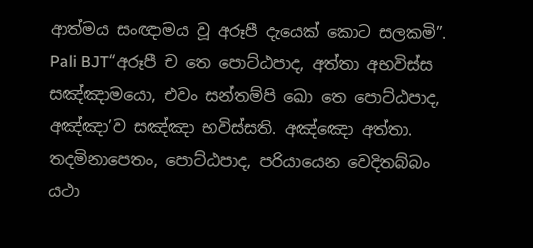ආත්මය සංඥාමය වූ අරූපී දැයෙක් කොට සලකමි”.
Pali BJT“අරූපී ච තෙ පොට්ඨපාද, අත්තා අභවිස්ස සඤ්ඤාමයො, එවං සන්තම්පි ඛො තෙ පොට්ඨපාද, අඤ්ඤා’ව සඤ්ඤා භවිස්සති. අඤ්ඤො අත්තා. තදමිනාපෙතං, පොට්ඨපාද, පරියායෙන වෙදිතබ්බං යථා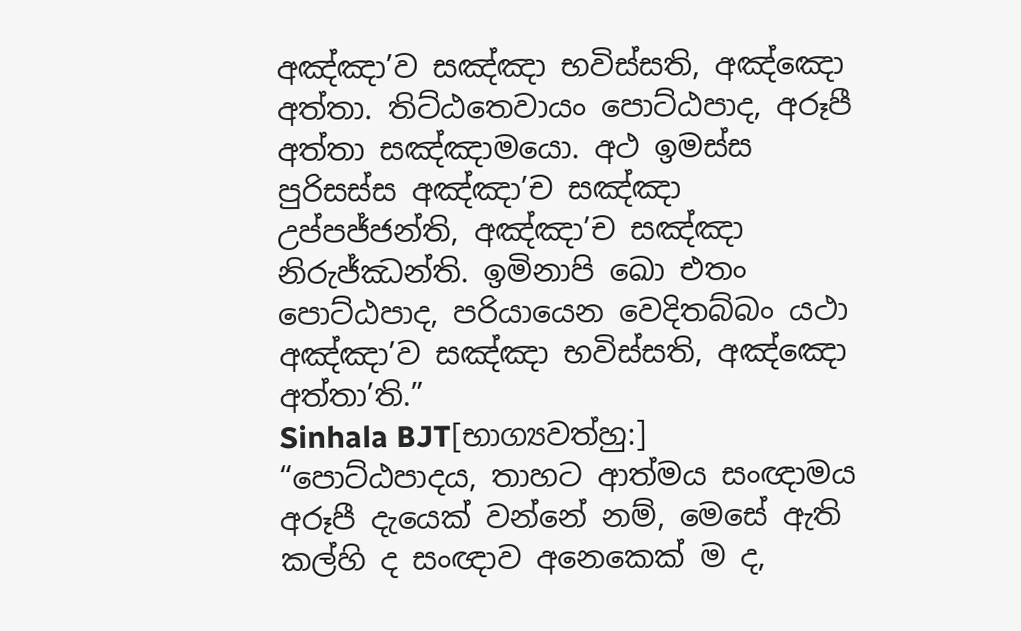අඤ්ඤා’ව සඤ්ඤා භවිස්සති, අඤ්ඤො අත්තා. තිට්ඨතෙවායං පොට්ඨපාද, අරූපී අත්තා සඤ්ඤාමයො. අථ ඉමස්ස පුරිසස්ස අඤ්ඤා’ච සඤ්ඤා උප්පජ්ජන්ති, අඤ්ඤා’ච සඤ්ඤා නිරුජ්ඣන්ති. ඉමිනාපි ඛො එතං පොට්ඨපාද, පරියායෙන වෙදිතබ්බං යථා අඤ්ඤා’ව සඤ්ඤා භවිස්සති, අඤ්ඤො අත්තා’ති.”
Sinhala BJT[භාග්‍යවත්හු:] “පොට්ඨපාදය, තාහට ආත්මය සංඥාමය අරූපී දැයෙක් වන්නේ නම්, මෙසේ ඇති කල්හි ද සංඥාව අනෙකෙක් ම ද,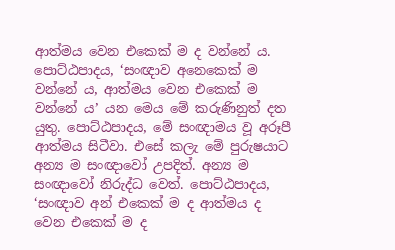ආත්මය වෙන එකෙක් ම ද වන්නේ ය. පොට්ඨපාදය, ‘සංඥාව අනෙකෙක් ම වන්නේ ය, ආත්මය වෙන එකෙක් ම වන්නේ ය’ යන මෙය මේ කරුණිනුත් දත යුතු. පොට්ඨපාදය, මේ සංඥාමය වූ අරූපී ආත්මය සිටීවා. එසේ කලැ මේ පුරුෂයාට අන්‍ය ම සංඥාවෝ උපදිත්. අන්‍ය ම සංඥාවෝ නිරුද්ධ වෙත්. පොට්ඨපාදය, ‘සංඥාව අන් එකෙක් ම ද ආත්මය ද වෙන එකෙක් ම ද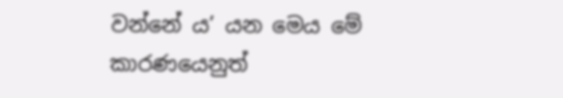වන්නේ ය’ යන මෙය මේ කාරණයෙනුත්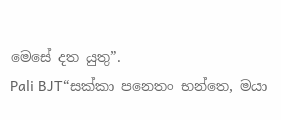මෙසේ දත යුතු”.
Pali BJT“සක්කා පනෙතං භන්තෙ, මයා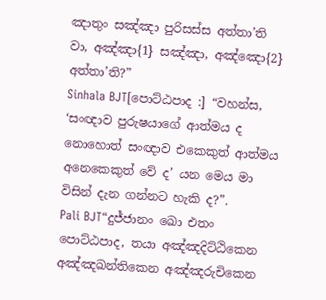ඤාතුං සඤ්ඤා පුරිසස්ස අත්තා’ති වා, අඤ්ඤා{1} සඤ්ඤා, අඤ්ඤො{2} අත්තා’ති?”
Sinhala BJT[පොට්ඨපාද :] “වහන්ස, ‘සංඥාව පුරුෂයාගේ ආත්මය ද නොහොත් සංඥාව එකෙකුත් ආත්මය අනෙකෙකුත් වේ ද’ යන මෙය මා විසින් දැන ගන්නට හැකි ද?”.
Pali BJT“දුජ්ජානං ඛො එතං පොට්ඨපාද, තයා අඤ්ඤදිට්ඨිකෙන අඤ්ඤඛන්තිකෙන අඤ්ඤරුචිකෙන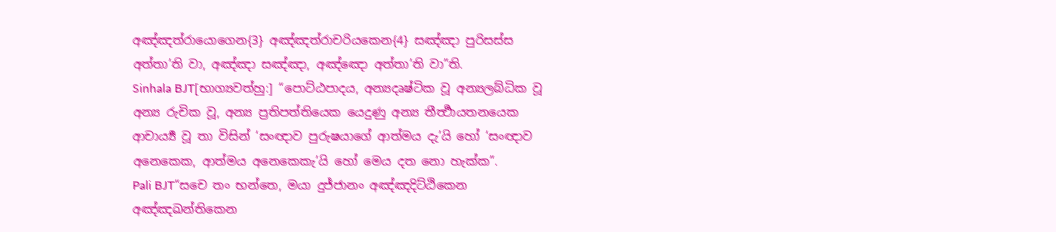අඤ්ඤත්රායොගෙන{3} අඤ්ඤත්රාචරියකෙන{4} සඤ්ඤා පුරිසස්ස අත්තා’ති වා, අඤ්ඤා සඤ්ඤා, අඤ්ඤො අත්තා’ති වා”ති.
Sinhala BJT[භාග්‍යවත්හු:] “පොට්ඨපාදය, අන්‍යදෘෂ්ටික වූ අන්‍යලබ්ධික වූ අන්‍ය රුචික වූ, අන්‍ය ප්‍රතිපත්තියෙක යෙදුණු අන්‍ය තීර්‍ත්‍ථායතනයෙක ආචාර්‍ය්‍ය වූ තා විසින් ‘සංඥාව පුරුෂයාගේ ආත්මය දැ’යි හෝ ‘සංඥාව අනෙකෙක, ආත්මය අනෙකෙකැ’යි හෝ මෙය දත නො හැක්ක”.
Pali BJT“සචෙ තං භන්තෙ, මයා දුජ්ජානං අඤ්ඤදිට්ඨිකෙන අඤ්ඤඛන්තිකෙන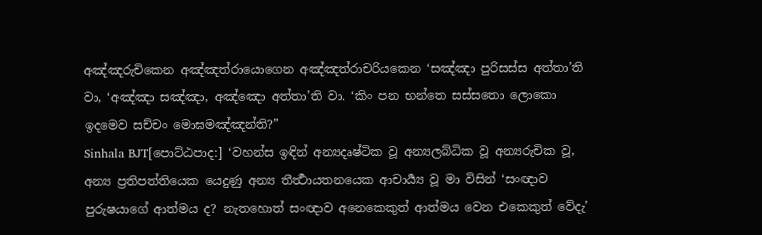අඤ්ඤරුචිකෙන අඤ්ඤත්රායොගෙන අඤ්ඤත්රාචරියකෙන ‘සඤ්ඤා පුරිසස්ස අත්තා’ති වා, ‘අඤ්ඤා සඤ්ඤා, අඤ්ඤො අත්තා’ති වා. ‘කිං පන භන්තෙ සස්සතො ලොකො ඉදමෙව සච්චං මොඝමඤ්ඤන්ති?”
Sinhala BJT[පොට්ඨපාද:] ‘වහන්ස ඉඳින් අන්‍යදෘෂ්ටික වූ අන්‍යලබ්ධික වූ අන්‍යරුචික වූ, අන්‍ය ප්‍රතිපත්තියෙක යෙදුණු අන්‍ය තීර්‍ත්‍ථායතනයෙක ආචාර්‍ය්‍ය වූ මා විසින් ‘සංඥාව පුරුෂයාගේ ආත්මය ද? නැතහොත් සංඥාව අනෙකෙකුත් ආත්මය වෙන එකෙකුත් වේදැ’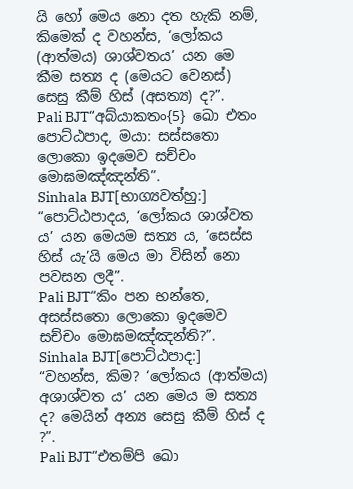යි හෝ මෙය නො දත හැකි නම්, කිමෙක් ද වහන්ස, ‘ලෝකය (ආත්මය) ශාශ්වතය’ යන මෙ කීම සත්‍ය ද (මෙයට වෙනස්) සෙසු කීම් හිස් (අසත්‍ය) ද?”.
Pali BJT“අබ්යාකතං{5} ඛො එතං පොට්ඨපාද, මයා: සස්සතො ලොකො ඉදමෙව සච්චං මොඝමඤ්ඤන්ති”.
Sinhala BJT[භාග්‍යවත්හු:] “පොට්ඨපාදය, ‘ලෝකය ශාශ්වත ය’ යන මෙයම සත්‍ය ය, ‘සෙස්ස හිස් යැ’යි මෙය මා විසින් නො පවසන ලදී”.
Pali BJT“කිං පන භන්තෙ, අසස්සතො ලොකො ඉදමෙව සච්චං මොඝමඤ්ඤන්ති?”.
Sinhala BJT[පොට්ඨපාද:] “වහන්ස, කිම? ‘ලෝකය (ආත්මය) අශාශ්වත ය’ යන මෙය ම සත්‍ය ද? මෙයින් අන්‍ය සෙසු කීම් හිස් ද ?”.
Pali BJT“එතම්පි ඛො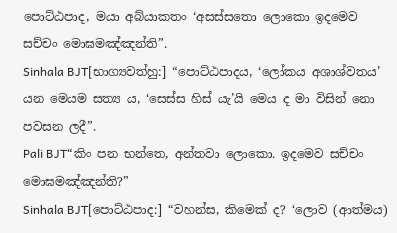පොට්ඨපාද, මයා අබ්යාකතං ‘අසස්සතො ලොකො ඉදමෙව සච්චං මොඝමඤ්ඤන්ති”.
Sinhala BJT[භාග්‍යවත්හු:] “පොට්ඨපාදය, ‘ලෝකය අශාශ්වතය’ යන මෙයම සත්‍ය ය, ‘සෙස්ස හිස් යැ’යි මෙය ද මා විසින් නො පවසන ලදී”.
Pali BJT“කිං පන භන්තෙ, අන්තවා ලොකො. ඉදමෙව සච්චං මොඝමඤ්ඤන්ති?”
Sinhala BJT[පොට්ඨපාද:] “වහන්ස, කිමෙක් ද? ‘ලොව (ආත්මය)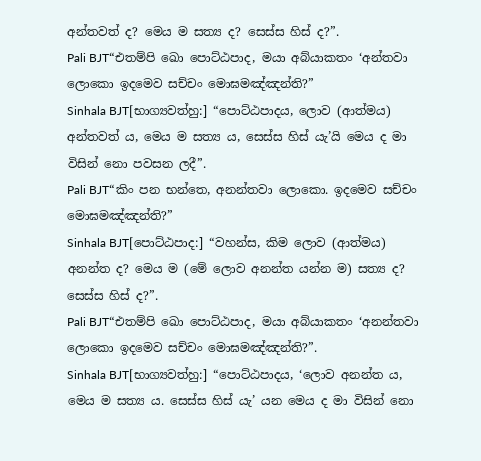අන්තවත් ද? මෙය ම සත්‍ය ද? සෙස්ස හිස් ද?”.
Pali BJT“එතම්පි ඛො පොට්ඨපාද, මයා අබ්යාකතං ‘අන්තවා ලොකො ඉදමෙව සච්චං මොඝමඤ්ඤන්ති?”
Sinhala BJT[භාග්‍යවත්හු:] “පොට්ඨපාදය, ලොව (ආත්මය) අන්තවත් ය, මෙය ම සත්‍ය ය, සෙස්ස හිස් යැ’යි මෙය ද මා විසින් නො පවසන ලදී”.
Pali BJT“කිං පන භන්තෙ, අනන්තවා ලොකො. ඉදමෙව සච්චං මොඝමඤ්ඤන්ති?”
Sinhala BJT[පොට්ඨපාද:] “වහන්ස, කිම ලොව (ආත්මය) අනන්ත ද? මෙය ම (මේ ලොව අනන්ත යන්න ම) සත්‍ය ද? සෙස්ස හිස් ද?”.
Pali BJT“එතම්පි ඛො පොට්ඨපාද, මයා අබ්යාකතං ‘අනන්තවා ලොකො ඉදමෙව සච්චං මොඝමඤ්ඤන්ති?”.
Sinhala BJT[භාග්‍යවත්හු:] “පොට්ඨපාදය, ‘ලොව අනන්ත ය, මෙය ම සත්‍ය ය. සෙස්ස හිස් යැ’ යන මෙය ද මා විසින් නො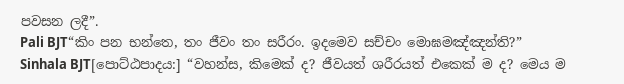පවසන ලදී”.
Pali BJT“කිං පන භන්තෙ, තං ජීවං තං සරීරං. ඉදමෙව සච්චං මොඝමඤ්ඤන්ති?”
Sinhala BJT[පොට්ඨපාදය:] “වහන්ස, කිමෙක් ද? ජීවයත් ශරීරයත් එකෙක් ම ද? මෙය ම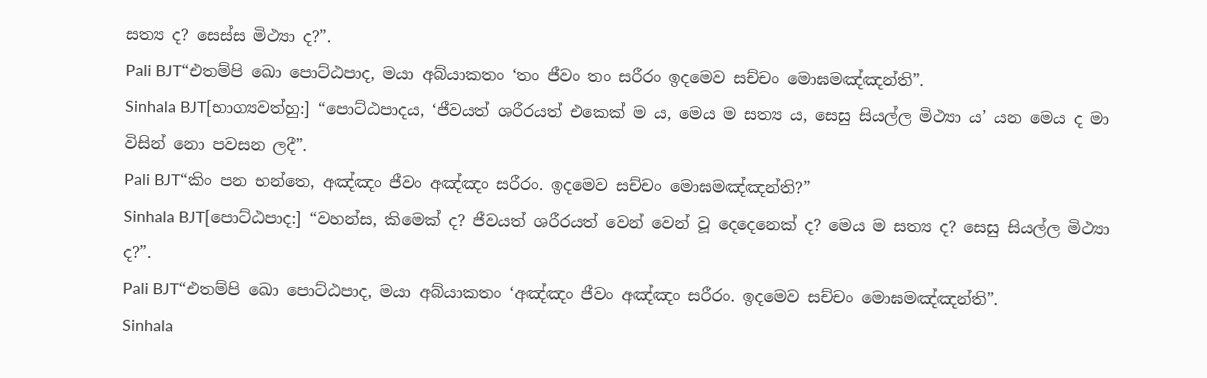සත්‍ය ද? සෙස්ස මිථ්‍යා ද?”.
Pali BJT“එතම්පි ඛො පොට්ඨපාද, මයා අබ්යාකතං ‘තං ජීවං තං සරීරං ඉදමෙව සච්චං මොඝමඤ්ඤන්ති”.
Sinhala BJT[භාග්‍යවත්හු:] “පොට්ඨපාදය, ‘ජීවයත් ශරීරයත් එකෙක් ම ය, මෙය ම සත්‍ය ය, සෙසු සියල්ල මිථ්‍යා ය’ යන මෙය ද මා විසින් නො පවසන ලදී”.
Pali BJT“කිං පන භන්තෙ, අඤ්ඤං ජීවං අඤ්ඤං සරීරං. ඉදමෙව සච්චං මොඝමඤ්ඤන්ති?”
Sinhala BJT[පොට්ඨපාද:] “වහන්ස, කිමෙක් ද? ජීවයත් ශරීරයත් වෙන් වෙන් වූ දෙදෙනෙක් ද? මෙය ම සත්‍ය ද? සෙසු සියල්ල මිථ්‍යා ද?”.
Pali BJT“එතම්පි ඛො පොට්ඨපාද, මයා අබ්යාකතං ‘අඤ්ඤං ජීවං අඤ්ඤං සරීරං. ඉදමෙව සච්චං මොඝමඤ්ඤන්ති”.
Sinhala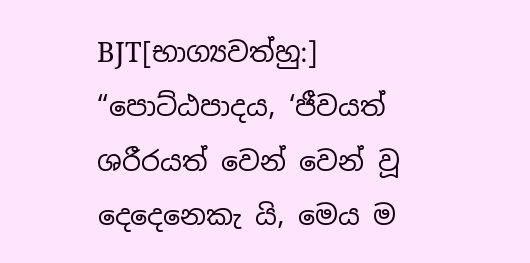BJT[භාග්‍යවත්හු:] “පොට්ඨපාදය, ‘ජීවයත් ශරීරයත් වෙන් වෙන් වූ දෙදෙනෙකැ යි, මෙය ම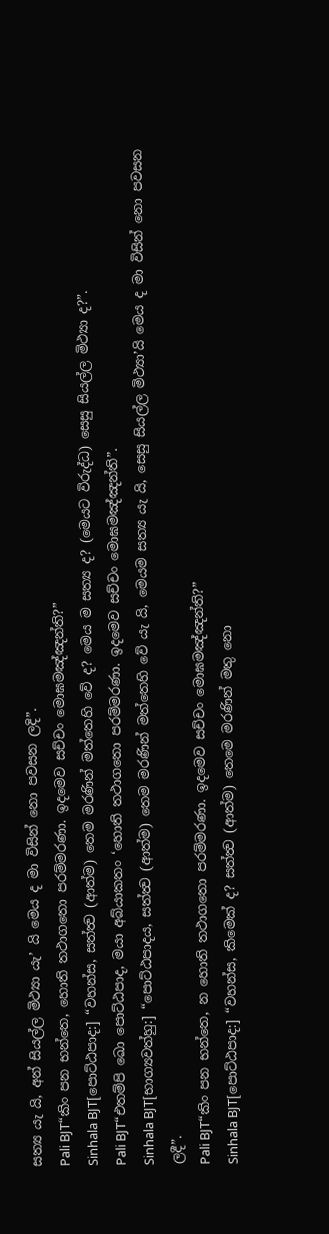සත්‍ය යැ යි, අන් සියල්ල මිථ්‍යා යැ’ යි මෙය ද මා විසින් නො පවසන ලදි”.
Pali BJT“කිං පන භන්තෙ, හොති තථාගතො පරම්මරණා. ඉදමෙව සච්චං මොඝමඤ්ඤන්ති?”
Sinhala BJT[පොට්ඨපාද:] “වහන්ස, සත්ත්‍ව (ආත්ම) තෙම මරණින් මත්තෙහි වේ ද? මෙය ම සත්‍ය ද? (මෙයට විරුද්ධ) සෙසු සියල්ල මිථ්‍යා ද?”.
Pali BJT“එතම්පි ඛො පොට්ඨපාද, මයා අබ්යාකතං ‘හොති තථාගතො පරම්මරණා. ඉදමෙව සච්චං මොඝමඤ්ඤන්ති”.
Sinhala BJT[භාග්‍යවත්හු:] “පොට්ඨපාදය, සත්ත්‍ව (ආත්ම) තෙම මරණින් මත්තෙහි වේ යැ යි, මෙයම සත්‍ය යැ යි, සෙසු සියල්ල මිථ්‍යා’යි මෙය ද මා විසින් නො පවසන ලදී”.
Pali BJT“කිං පන භන්තෙ, න හොති තථාගතො පරම්මරණා. ඉදමෙව සච්චං මොඝමඤ්ඤන්ති?”
Sinhala BJT[පොට්ඨපාද:] “වහන්ස, කිමෙක් ද? සත්ත්‍ව (ආත්ම) තෙමෙ මරණින් මතු නො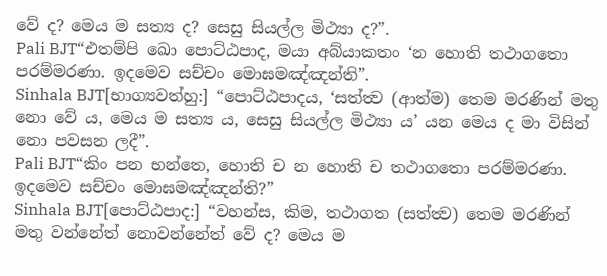වේ ද? මෙය ම සත්‍ය ද? සෙසු සියල්ල මිථ්‍යා ද?”.
Pali BJT“එතම්පි ඛො පොට්ඨපාද, මයා අබ්යාකතං ‘න හොති තථාගතො පරම්මරණා. ඉදමෙව සච්චං මොඝමඤ්ඤන්ති”.
Sinhala BJT[භාග්‍යවත්හු:] “පොට්ඨපාදය, ‘සත්ත්‍ව (ආත්ම) තෙම මරණින් මතු නො වේ ය, මෙය ම සත්‍ය ය, සෙසු සියල්ල මිථ්‍යා ය’ යන මෙය ද මා විසින් නො පවසන ලදී”.
Pali BJT“කිං පන භන්තෙ, හොති ච න හොති ච තථාගතො පරම්මරණා. ඉදමෙව සච්චං මොඝමඤ්ඤන්ති?”
Sinhala BJT[පොට්ඨපාද:] “වහන්ස, කිම, තථාගත (සත්ත්‍ව) තෙම මරණින් මතු වන්නේත් නොවන්නේත් වේ ද? මෙය ම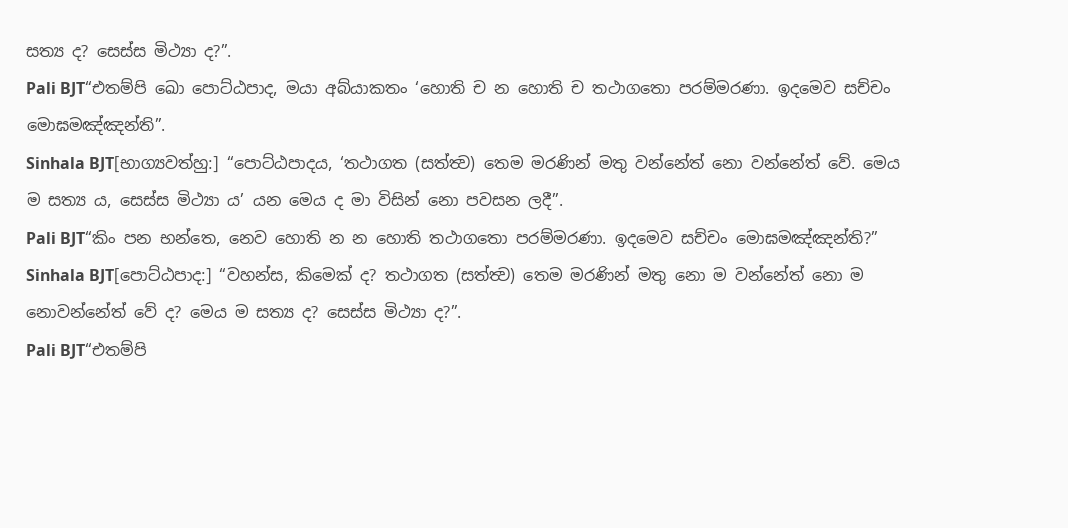සත්‍ය ද? සෙස්ස මිථ්‍යා ද?”.
Pali BJT“එතම්පි ඛො පොට්ඨපාද, මයා අබ්යාකතං ‘හොති ච න හොති ච තථාගතො පරම්මරණා. ඉදමෙව සච්චං මොඝමඤ්ඤන්ති”.
Sinhala BJT[භාග්‍යවත්හු:] “පොට්ඨපාදය, ‘තථාගත (සත්ත්‍ව) තෙම මරණින් මතු වන්නේත් නො වන්නේත් වේ. මෙය ම සත්‍ය ය, සෙස්ස මිථ්‍යා ය’ යන මෙය ද මා විසින් නො පවසන ලදී”.
Pali BJT“කිං පන භන්තෙ, නෙව හොති න න හොති තථාගතො පරම්මරණා. ඉදමෙව සච්චං මොඝමඤ්ඤන්ති?”
Sinhala BJT[පොට්ඨපාද:] “වහන්ස, කිමෙක් ද? තථාගත (සත්ත්‍ව) තෙම මරණින් මතු නො ම වන්නේත් නො ම නොවන්නේත් වේ ද? මෙය ම සත්‍ය ද? සෙස්ස මිථ්‍යා ද?”.
Pali BJT“එතම්පි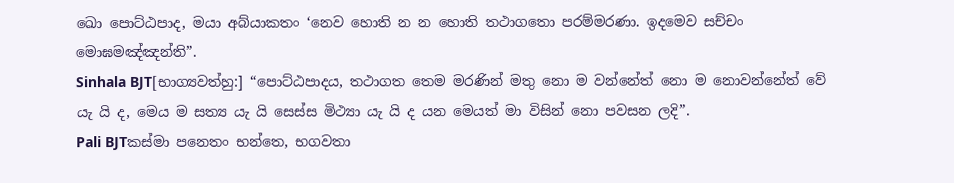ඛො පොට්ඨපාද, මයා අබ්යාකතං ‘නෙව හොති න න හොති තථාගතො පරම්මරණා. ඉදමෙව සච්චං මොඝමඤ්ඤන්ති”.
Sinhala BJT[භාග්‍යවත්හු:] “පොට්ඨපාදය, තථාගත තෙම මරණින් මතු නො ම වන්නේත් නො ම නොවන්නේත් වේ යැ යි ද, මෙය ම සත්‍ය යැ යි සෙස්ස මිථ්‍යා යැ යි ද යන මෙයත් මා විසින් නො පවසන ලදි”.
Pali BJTකස්මා පනෙතං භන්තෙ, භගවතා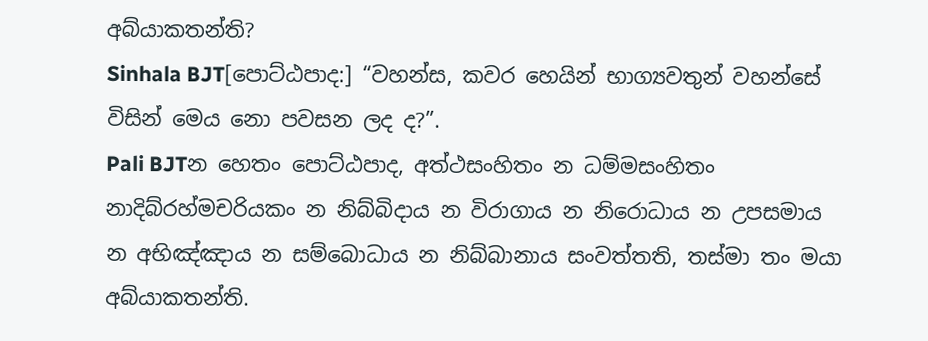අබ්යාකතන්ති?
Sinhala BJT[පොට්ඨපාද:] “වහන්ස, කවර හෙයින් භාග්‍යවතුන් වහන්සේ විසින් මෙය නො පවසන ලද ද?”.
Pali BJTන හෙතං පොට්ඨපාද, අත්ථසංහිතං න ධම්මසංහිතං නාදිබ්රහ්මචරියකං න නිබ්බිදාය න විරාගාය න නිරොධාය න උපසමාය න අභිඤ්ඤාය න සම්බොධාය න නිබ්බානාය සංවත්තති, තස්මා තං මයා අබ්යාකතන්ති.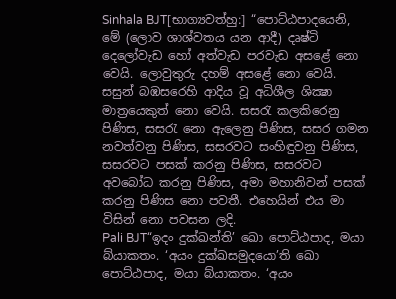Sinhala BJT[භාග්‍යවත්හු:] “පොට්ඨපාදයෙනි, මේ (ලොව ශාශ්වතය යන ආදී) දෘෂ්ටි දෙලෝවැඩ හෝ අත්වැඩ පරවැඩ අසළේ නො වෙයි. ලොවුතුරු දහම් අසළේ නො වෙයි. සසුන් බඹසරෙහි ආදිය වූ අධිශීල ශික්‍ෂා මාත්‍රයෙකුත් නො වෙයි. සසරැ කලකිරෙනු පිණිස, සසරැ නො ඇලෙනු පිණිස, සසර ගමන නවත්වනු පිණිස, සසරවට සංහිඳුවනු පිණිස, සසරවට පසක් කරනු පිණිස, සසරවට අවබෝධ කරනු පිණිස, අමා මහානිවන් පසක් කරනු පිණිස නො පවතී. එහෙයින් එය මා විසින් නො පවසන ලදි.
Pali BJT“ඉදං දුක්ඛන්ති’ ඛො පොට්ඨපාද, මයා බ්යාකතං. ‘අයං දුක්ඛසමුදයො’ති ඛො පොට්ඨපාද, මයා බ්යාකතං. ‘අයං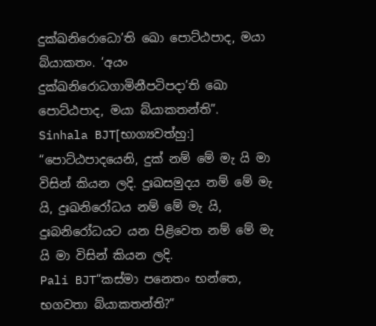දුක්ඛනිරොධො’ති ඛො පොට්ඨපාද, මයා බ්යාකතං. ‘අයං දුක්ඛනිරොධගාමිනීපටිපදා’ති ඛො පොට්ඨපාද, මයා බ්යාකතන්ති”.
Sinhala BJT[භාග්‍යවත්හු:] “පොට්ඨපාදයෙනි, දුක් නම් මේ මැ යි මා විසින් කියන ලදි. දුඃඛසමුදය නම් මේ මැ යි, දුඃඛනිරෝධය නම් මේ මැ යි, දුඃබනිරෝධයට යන පිළිවෙත නම් මේ මැ යි මා විසින් කියන ලදි.
Pali BJT“කස්මා පනෙතං භන්තෙ, භගවතා බ්යාකතන්ති?”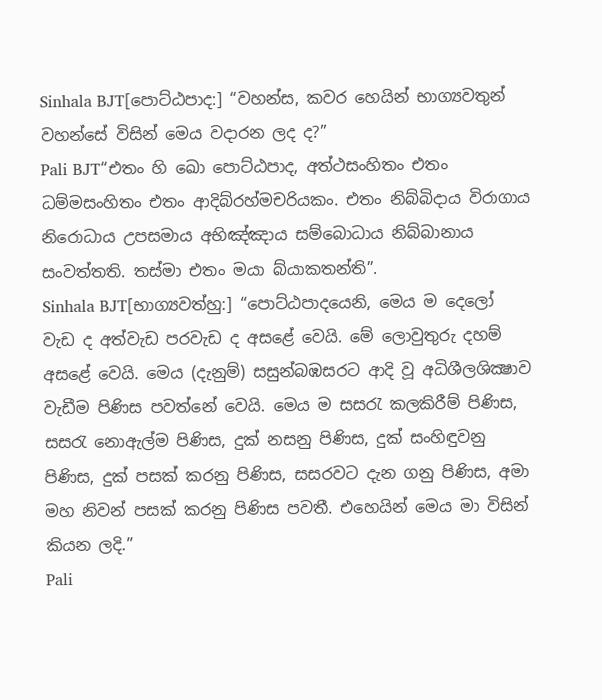Sinhala BJT[පොට්ඨපාද:] “වහන්ස, කවර හෙයින් භාග්‍යවතුන් වහන්සේ විසින් මෙය වදාරන ලද ද?”
Pali BJT“එතං හි ඛො පොට්ඨපාද, අත්ථසංහිතං එතං ධම්මසංහිතං එතං ආදිබ්රහ්මචරියකං. එතං නිබ්බිදාය විරාගාය නිරොධාය උපසමාය අභිඤ්ඤාය සම්බොධාය නිබ්බානාය සංවත්තති. තස්මා එතං මයා බ්යාකතන්ති”.
Sinhala BJT[භාග්‍යවත්හු:] “පොට්ඨපාදයෙනි, මෙය ම දෙලෝ වැඩ ද අත්වැඩ පරවැඩ ද අසළේ වෙයි. මේ ලොවුතුරු දහම් අසළේ වෙයි. මෙය (දැනුම්) සසුන්බඹසරට ආදි වූ අධිශීලශික්‍ෂාව වැඩීම පිණිස පවත්නේ වෙයි. මෙය ම සසරැ කලකිරීම් පිණිස, සසරැ නොඇල්ම පිණිස, දුක් නසනු පිණිස, දුක් සංහිඳුවනු පිණිස, දුක් පසක් කරනු පිණිස, සසරවට දැන ගනු පිණිස, අමා මහ නිවන් පසක් කරනු පිණිස පවතී. එහෙයින් මෙය මා විසින් කියන ලදි.”
Pali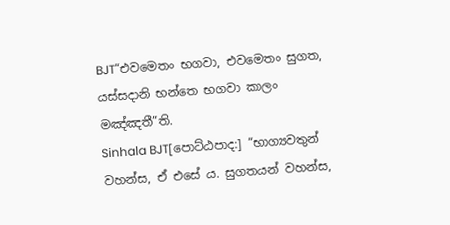BJT“එවමෙතං භගවා, එවමෙතං සුගත, යස්සදානි භන්තෙ භගවා කාලං මඤ්ඤතී”ති.
Sinhala BJT[පොට්ඨපාද:] “භාග්‍යවතුන් වහන්ස, ඒ එසේ ය. සුගතයන් වහන්ස,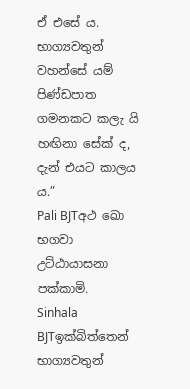ඒ එසේ ය. භාග්‍යවතුන් වහන්සේ යම් පිණ්ඩපාත ගමනකට කලැ යි හඟිනා සේක් ද, දැන් එයට කාලය ය.”
Pali BJTඅථ ඛො භගවා උට්ඨායාසනා පක්කාමි.
Sinhala BJTඉක්බිත්තෙන් භාග්‍යවතුන්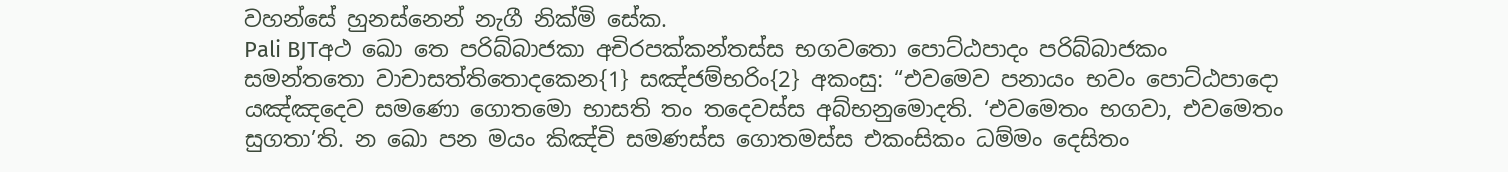වහන්සේ හුනස්නෙන් නැගී නික්මි සේක.
Pali BJTඅථ ඛො තෙ පරිබ්බාජකා අචිරපක්කන්තස්ස භගවතො පොට්ඨපාදං පරිබ්බාජකං සමන්තතො වාචාසත්තිතොදකෙන{1} සඤ්ජම්භරිං{2} අකංසු: “එවමෙව පනායං භවං පොට්ඨපාදො යඤ්ඤදෙව සමණො ගොතමො භාසති තං තදෙවස්ස අබ්භනුමොදති. ‘එවමෙතං භගවා, එවමෙතං සුගතා’ති. න ඛො පන මයං කිඤ්චි සමණස්ස ගොතමස්ස එකංසිකං ධම්මං දෙසිතං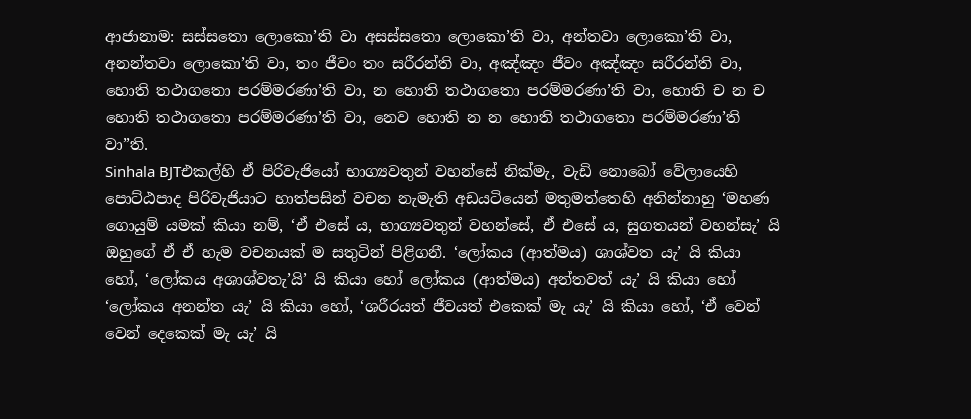ආජානාම: සස්සතො ලොකො’ති වා අසස්සතො ලොකො’ති වා, අන්තවා ලොකො’ති වා, අනන්තවා ලොකො’ති වා, තං ජීවං තං සරීරන්ති වා, අඤ්ඤං ජීවං අඤ්ඤං සරීරන්ති වා, හොති තථාගතො පරම්මරණා’ති වා, න හොති තථාගතො පරම්මරණා’ති වා, හොති ච න ච හොති තථාගතො පරම්මරණා’ති වා, නෙව හොති න න හොති තථාගතො පරම්මරණා’ති වා”ති.
Sinhala BJTඑකල්හි ඒ පිරිවැජියෝ භාග්‍යවතුන් වහන්සේ නික්මැ, වැඩි නොබෝ වේලායෙහි පොට්ඨපාද පිරිවැජියාට හාත්පසින් වචන නැමැති අඩයටියෙන් මතුමත්තෙහි අනින්නාහු ‘මහණ ගොයුම් යමක් කියා නම්, ‘ඒ එසේ ය, භාග්‍යවතුන් වහන්සේ, ඒ එසේ ය, සුගතයන් වහන්සැ’ යි ඔහුගේ ඒ ඒ හැම වචනයක් ම සතුටින් පිළිගනී. ‘ලෝකය (ආත්මය) ශාශ්වත යැ’ යි කියා හෝ, ‘ලෝකය අශාශ්වතැ’යි’ යි කියා හෝ ලෝකය (ආත්මය) අන්තවත් යැ’ යි කියා හෝ ‘ලෝකය අනන්ත යැ’ යි කියා හෝ, ‘ශරීරයත් ජීවයත් එකෙක් මැ යැ’ යි කියා හෝ, ‘ඒ වෙන් වෙන් දෙකෙක් මැ යැ’ යි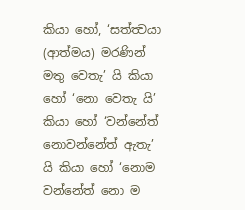කියා හෝ, ‘සත්ත්‍වයා (ආත්මය) මරණින් මතු වෙතැ’ යි කියා හෝ ‘නො වෙතැ යි’ කියා හෝ ‘වන්නේත් නොවන්නේත් ඇතැ’ යි කියා හෝ ‘නොම වන්නේත් නො ම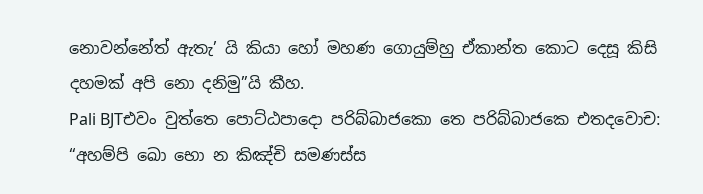නොවන්නේත් ඇතැ’ යි කියා හෝ මහණ ගොයුම්හු ඒකාන්ත කොට දෙසූ කිසි දහමක් අපි නො දනිමු”යි කීහ.
Pali BJTඑවං වුත්තෙ පොට්ඨපාදො පරිබ්බාජකො තෙ පරිබ්බාජකෙ එතදවොච: “අහම්පි ඛො භො න කිඤ්චි සමණස්ස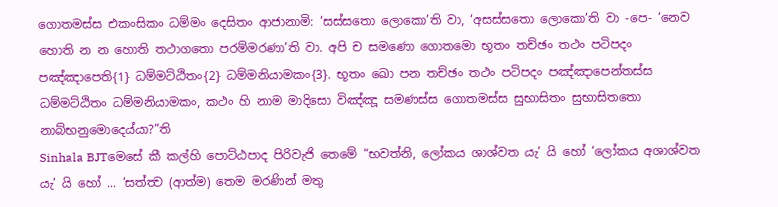ගොතමස්ස එකංසිකං ධම්මං දෙසිතං ආජානාමි: ‘සස්සතො ලොකො’ති වා, ‘අසස්සතො ලොකො’ති වා -පෙ- ‘නෙව හොති න න හොති තථාගතො පරම්මරණා’ති වා. අපි ච සමණො ගොතමො භූතං තච්ඡං තථං පටිපදං පඤ්ඤාපෙති{1} ධම්මට්ඨිතං{2} ධම්මනියාමකං{3}. භූතං ඛො පන තච්ඡං තථං පටිපදං පඤ්ඤාපෙන්තස්ස ධම්මට්ඨිතං ධම්මනියාමකං, කථං හි නාම මාදිසො විඤ්ඤූ සමණස්ස ගොතමස්ස සුභාසිතං සුභාසිතතො නාබ්භනුමොදෙය්යා?”ති
Sinhala BJTමෙසේ කී කල්හි පොට්ඨපාද පිරිවැජි තෙමේ “භවත්නි, ලෝකය ශාශ්වත යැ’ යි හෝ ‘ලෝකය අශාශ්වත යැ’ යි හෝ ... ‘සත්ත්‍ව (ආත්ම) තෙම මරණින් මතු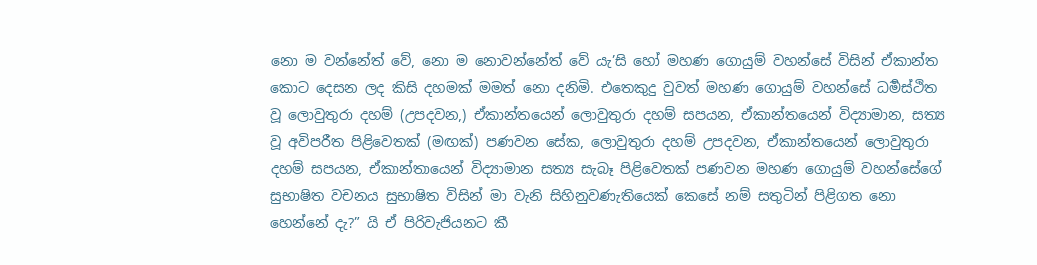නො ම වන්නේත් වේ, නො ම නොවන්නේත් වේ යැ’සි හෝ මහණ ගොයුම් වහන්සේ විසින් ඒකාන්ත කොට දෙසන ලද කිසි දහමක් මමත් නො දනිමි. එතෙකුදු වුවත් මහණ ගොයුම් වහන්සේ ධර්‍මස්ථිත වූ ලොවුතුරා දහම් (උපදවන,) ඒකාන්තයෙන් ලොවුතුරා දහම් සපයන, ඒකාන්තයෙන් විද්‍යාමාන, සත්‍ය වූ අවිපරීත පිළිවෙතක් (මඟක්) පණවන සේක, ලොවුතුරා දහම් උපදවන, ඒකාන්තයෙන් ලොවුතුරා දහම් සපයන, ඒකාන්තායෙන් විද්‍යාමාන සත්‍ය සැබෑ පිළිවෙතක් පණවන මහණ ගොයුම් වහන්සේගේ සුභාෂිත වචනය සුභාෂිත විසින් මා වැනි සිහිනුවණැතියෙක් කෙසේ නම් සතුටින් පිළිගත නො හෙන්නේ දැ?” යි ඒ පිරිවැජියනට කී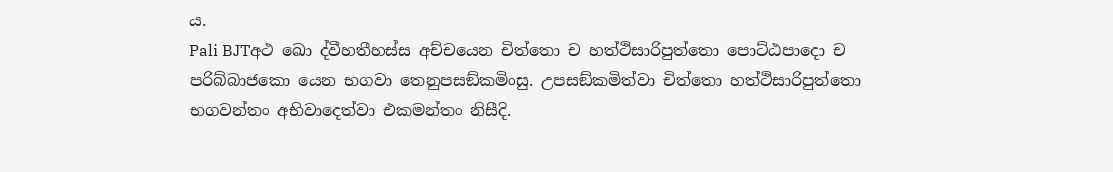ය.
Pali BJTඅථ ඛො ද්වීහතීහස්ස අච්චයෙන චිත්තො ච හත්ථිසාරිපුත්තො පොට්ඨපාදො ච පරිබ්බාජකො යෙන භගවා තෙනුපසඞ්කමිංසු. උපසඞ්කමිත්වා චිත්තො හත්ථිසාරිපුත්තො භගවන්තං අභිවාදෙත්වා එකමන්තං නිසීදි.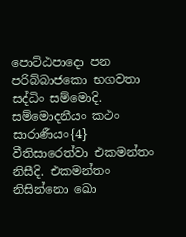පොට්ඨපාදො පන පරිබ්බාජකො භගවතා සද්ධිං සම්මොදි. සම්මොදනීයං කථං සාරාණීයං{4} වීතිසාරෙත්වා එකමන්තං නිසීදි. එකමන්තං නිසින්නො ඛො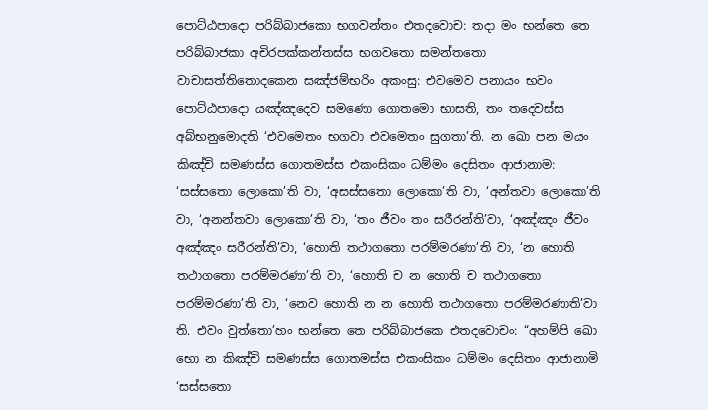පොට්ඨපාදො පරිබ්බාජකො භගවන්තං එතදවොච: තදා මං භන්තෙ තෙ පරිබ්බාජකා අචිරපක්කන්තස්ස භගවතො සමන්තතො වාචාසත්තිතොදකෙන සඤ්ජම්භරිං අකංසු: එවමෙව පනායං භවං පොට්ඨපාදො යඤ්ඤදෙව සමණො ගොතමො භාසති, තං තදෙවස්ස අබ්භනුමොදති ‘එවමෙතං භගවා එවමෙතං සුගතා’ති. න ඛො පන මයං කිඤ්චි සමණස්ස ගොතමස්ස එකංසිකං ධම්මං දෙසිතං ආජානාම: ‘සස්සතො ලොකො’ති වා, ‘අසස්සතො ලොකො’ති වා, ‘අන්තවා ලොකො’ති වා, ‘අනන්තවා ලොකො’ති වා, ‘තං ජීවං තං සරීරන්ති’වා, ‘අඤ්ඤං ජීවං අඤ්ඤං සරීරන්ති’වා, ‘හොති තථාගතො පරම්මරණා’ති වා, ‘න හොති තථාගතො පරම්මරණා’ති වා, ‘හොති ච න හොති ච තථාගතො පරම්මරණා’ති වා, ‘නෙව හොති න න හොති තථාගතො පරම්මරණාති’වා ති. එවං වුත්තො’හං භන්තෙ තෙ පරිබ්බාජකෙ එතදවොචං: “අහම්පි ඛො භො න කිඤ්චි සමණස්ස ගොතමස්ස එකංසිකං ධම්මං දෙසිතං ආජානාමි ‘සස්සතො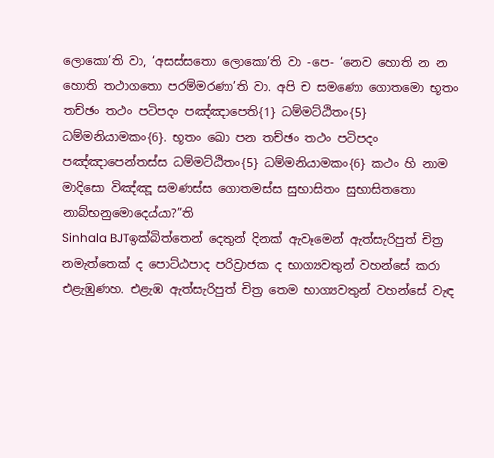ලොකො’ති වා, ‘අසස්සතො ලොකො’ති වා -පෙ- ‘නෙව හොති න න හොති තථාගතො පරම්මරණා’ති වා. අපි ච සමණො ගොතමො භූතං තච්ඡං තථං පටිපදං පඤ්ඤාපෙති{1} ධම්මට්ඨිතං{5} ධම්මනියාමකං{6}. භූතං ඛො පන තච්ඡං තථං පටිපදං පඤ්ඤාපෙන්තස්ස ධම්මට්ඨිතං{5} ධම්මනියාමකං{6} කථං හි නාම මාදිසො විඤ්ඤූ සමණස්ස ගොතමස්ස සුභාසිතං සුභාසිතතො නාබ්භනුමොදෙය්යා?”ති
Sinhala BJTඉක්බිත්තෙන් දෙතුන් දිනක් ඇවෑමෙන් ඇත්සැරිපුත් චිත්‍ර නමැත්තෙක් ද පොට්ඨපාද පරිව්‍රාජක ද භාග්‍යවතුන් වහන්සේ කරා එළැඹුණහ. එළැඹ ඇත්සැරිපුත් චිත්‍ර තෙම භාග්‍යවතුන් වහන්සේ වැඳ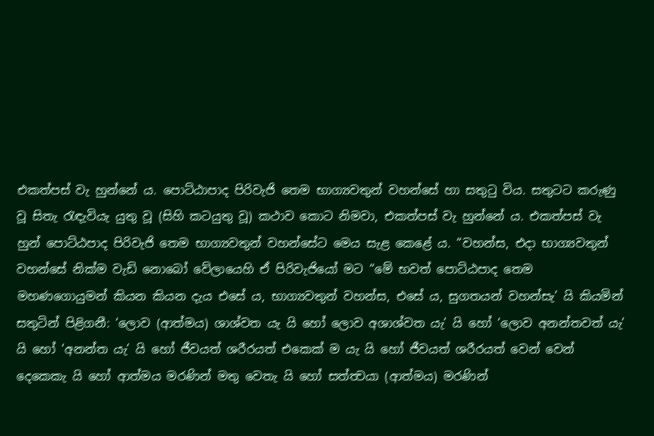එකත්පස් වැ හුන්නේ ය. පොට්ඨාපාද පිරිවැජි තෙම භාග්‍යවතුන් වහන්සේ හා සතුටු විය. සතුටට කරුණු වූ සිතැ රැඳැවියැ යුතු වූ (සිහි කටයුතු වූ) කථාව කොට නිමවා, එකත්පස් වැ හුන්නේ ය. එකත්පස් වැ හුන් පොට්ඨපාද පිරිවැජි තෙම භාග්‍යවතුන් වහන්සේට මෙය සැළ කෙළේ ය. “වහන්ස, එදා භාග්‍යවතුන් වහන්සේ නික්ම වැඩි නොබෝ වේලායෙහි ඒ පිරිවැජියෝ මට “මේ භවත් පොට්ඨපාද තෙම මහණගොයුමන් කියන කියන දැය එසේ ය, භාග්‍යවතුන් වහන්ස, එසේ ය, සුගතයන් වහන්සැ’ යි කියමින් සතුටින් පිළිගනී: ‘ලොව (ආත්මය) ශාශ්වත යැ යි හෝ ලොව අශාශ්වත යැ’ යි හෝ ‘ලොව අනන්තවත් යැ’ යි හෝ ‘අනන්ත යැ’ යි හෝ ජීවයත් ශරීරයත් එකෙක් ම යැ යි හෝ ජීවයත් ශරීරයත් වෙන් වෙන් දෙකෙකැ යි හෝ ආත්මය මරණින් මතු වෙතැ යි හෝ සත්ත්‍වයා (ආත්මය) මරණින්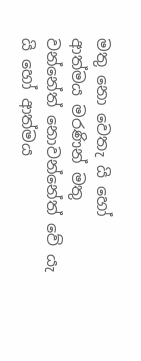මතු නො වෙතැ යි හෝ ආත්මය මරණින් මතු වන්නේත් නොවන්නේත් වේ යැ යි හෝ ආත්මය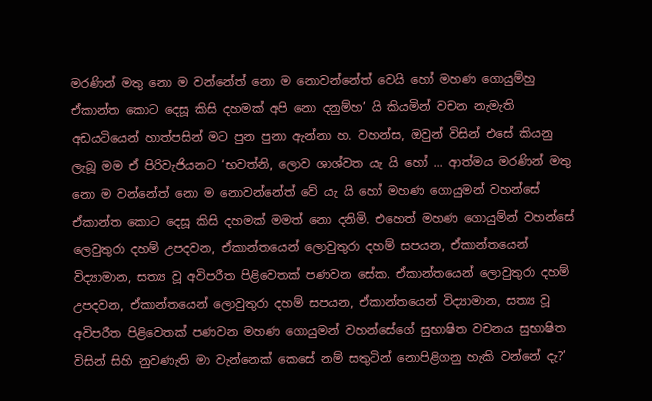මරණින් මතු නො ම වන්නේත් නො ම නොවන්නේත් වෙයි හෝ මහණ ගොයුම්හු ඒකාන්ත කොට දෙසූ කිසි දහමක් අපි නො දනුම්හ’ යි කියමින් වචන නැමැති අඩයටියෙන් හාත්පසින් මට පුන පුනා ඇන්නා හ. වහන්ස, ඔවුන් විසින් එසේ කියනු ලැබූ මම ඒ පිරිවැජියනට ‘භවත්නි, ලොව ශාශ්වත යැ යි හෝ ... ආත්මය මරණින් මතු නො ම වන්නේත් නො ම නොවන්නේත් වේ යැ යි හෝ මහණ ගොයුමන් වහන්සේ ඒකාන්ත කොට දෙසූ කිසි දහමක් මමත් නො දනිමි. එහෙත් මහණ ගොයුම්න් වහන්සේ ලෙවුතුරා දහම් උපදවන, ඒකාන්තයෙන් ලොවුතුරා දහම් සපයන, ඒකාන්තයෙන් විද්‍යාමාන, සත්‍ය වූ අවිපරීත පිළිවෙතක් පණවන සේක. ඒකාන්තයෙන් ලොවුතුරා දහම් උපදවන, ඒකාන්තයෙන් ලොවුතුරා දහම් සපයන, ඒකාන්තයෙන් විද්‍යාමාන, සත්‍ය වූ අවිපරීත පිළිවෙතක් පණවන මහණ ගොයුමන් වහන්සේගේ සුභාෂිත වචනය සුභාෂිත විසින් සිහි නුවණැති මා වැන්නෙක් කෙසේ නම් සතුටින් නොපිළිගනු හැකි වන්නේ දැ?’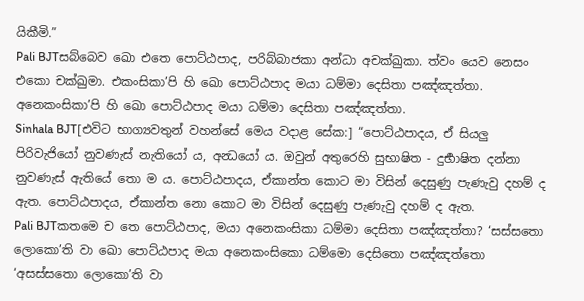යිකීමි.”
Pali BJTසබ්බෙව ඛො එතෙ පොට්ඨපාද, පරිබ්බාජකා අන්ධා අචක්ඛුකා. ත්වං යෙව නෙසං එකො චක්ඛුමා. එකංසිකා’පි හි ඛො පොට්ඨපාද මයා ධම්මා දෙසිතා පඤ්ඤත්තා. අනෙකංසිකා’පි හි ඛො පොට්ඨපාද මයා ධම්මා දෙසිතා පඤ්ඤත්තා.
Sinhala BJT[එවිට භාග්‍යවතුන් වහන්සේ මෙය වදාළ සේක:] “පොට්ඨපාදය, ඒ සියලු පිරිවැජියෝ නුවණැස් නැතියෝ ය, අන්‍ධයෝ ය. ඔවුන් අතුරෙහි සුභාෂිත - දුර්‍භාෂිත දන්නා නුවණැස් ඇතියේ තො ම ය. පොට්ඨපාදය, ඒකාන්ත කොට මා විසින් දෙසුණු පැණැවු දහම් ද ඇත. පොට්ඨපාදය, ඒකාන්ත නො කොට මා විසින් දෙසුණු පැණැවු දහම් ද ඇත.
Pali BJTකතමෙ ච තෙ පොට්ඨපාද, මයා අනෙකංසිකා ධම්මා දෙසිතා පඤ්ඤත්තා? ‘සස්සතො ලොකො’ති වා ඛො පොට්ඨපාද මයා අනෙකංසිකො ධම්මො දෙසිතො පඤ්ඤත්තො ‘අසස්සතො ලොකො’ති වා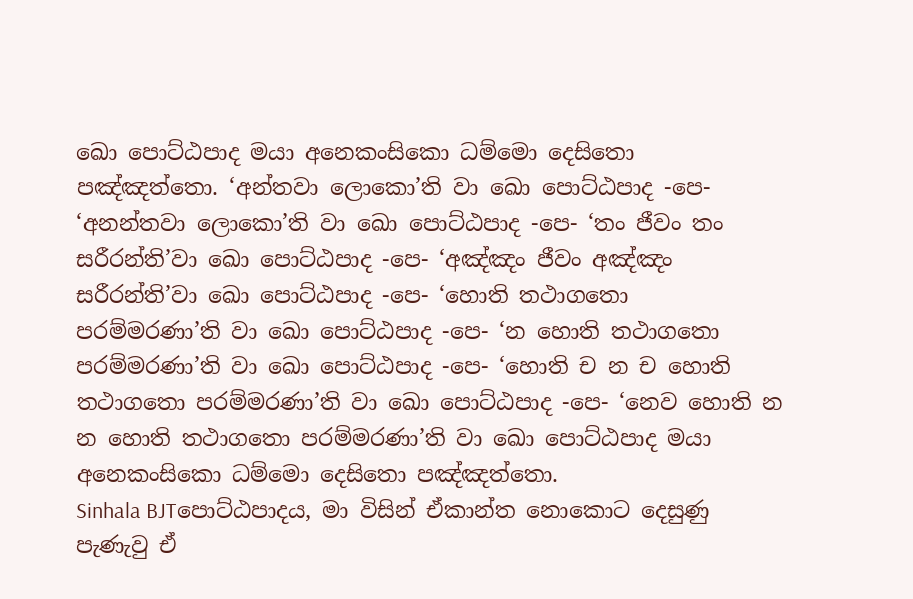ඛො පොට්ඨපාද මයා අනෙකංසිකො ධම්මො දෙසිතො පඤ්ඤත්තො. ‘අන්තවා ලොකො’ති වා ඛො පොට්ඨපාද -පෙ- ‘අනන්තවා ලොකො’ති වා ඛො පොට්ඨපාද -පෙ- ‘තං ජීවං තං සරීරන්ති’වා ඛො පොට්ඨපාද -පෙ- ‘අඤ්ඤං ජීවං අඤ්ඤං සරීරන්ති’වා ඛො පොට්ඨපාද -පෙ- ‘හොති තථාගතො පරම්මරණා’ති වා ඛො පොට්ඨපාද -පෙ- ‘න හොති තථාගතො පරම්මරණා’ති වා ඛො පොට්ඨපාද -පෙ- ‘හොති ච න ච හොති තථාගතො පරම්මරණා’ති වා ඛො පොට්ඨපාද -පෙ- ‘නෙව හොති න න හොති තථාගතො පරම්මරණා’ති වා ඛො පොට්ඨපාද මයා අනෙකංසිකො ධම්මො දෙසිතො පඤ්ඤත්තො.
Sinhala BJTපොට්ඨපාදය, මා විසින් ඒකාන්ත නොකොට දෙසුණු පැණැවු ඒ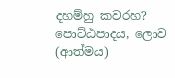දහම්හු කවරහ? පොට්ඨපාදය, ලොව (ආත්මය)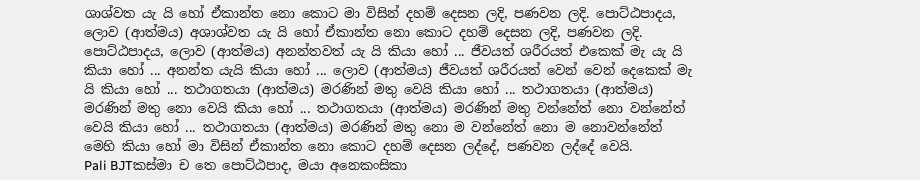ශාශ්වත යැ යි හෝ ඒකාන්ත නො කොට මා විසින් දහම් දෙසන ලදි, පණවන ලදි. පොට්ඨපාදය, ලොව (ආත්මය) අශාශ්වත යැ යි හෝ ඒකාන්ත නො කොට දහම් දෙසන ලදි, පණවන ලදි. පොට්ඨපාදය, ලොව (ආත්මය) අනන්තවත් යැ යි කියා හෝ ... ජීවයත් ශරීරයත් එකෙක් මැ යැ යි කියා හෝ ... අනන්ත යැයි කියා හෝ ... ලොව (ආත්මය) ජීවයත් ශරීරයත් වෙන් වෙන් දෙකෙක් මැ යි කියා හෝ ... තථාගතයා (ආත්මය) මරණින් මතු වෙයි කියා හෝ ... තථාගතයා (ආත්මය) මරණින් මතු නො වෙයි කියා හෝ ... තථාගතයා (ආත්මය) මරණින් මතු වන්නේත් නො වන්නේත් වෙයි කියා හෝ ... තථාගතයා (ආත්මය) මරණින් මතු නො ම වන්නේත් නො ම නොවන්නේත් මෙහි කියා හෝ මා විසින් ඒකාන්ත නො කොට දහම් දෙසන ලද්දේ, පණවන ලද්දේ වෙයි.
Pali BJTකස්මා ච තෙ පොට්ඨපාද, මයා අනෙකංසිකා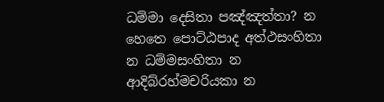ධම්මා දෙසිතා පඤ්ඤත්තා? න හෙතෙ පොට්ඨපාද අත්ථසංහිතා න ධම්මසංහිතා න ආදිබ්රහ්මචරියකා න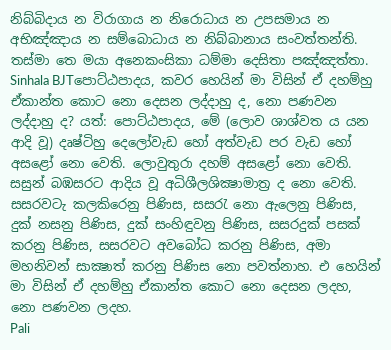නිබ්බිදාය න විරාගාය න නිරොධාය න උපසමාය න අභිඤ්ඤාය න සම්බොධාය න නිබ්බානාය සංවත්තන්ති. තස්මා තෙ මයා අනෙකංසිකා ධම්මා දෙසිතා පඤ්ඤත්තා.
Sinhala BJTපොට්ඨපාදය, කවර හෙයින් මා විසින් ඒ දහම්හු ඒකාන්ත කොට නො දෙසන ලද්දාහු ද, නො පණවන ලද්දාහු ද? යත්: පොට්ඨපාදය, මේ (ලොව ශාශ්වත ය යන ආදි වූ) දෘෂ්ටිහු දෙලෝවැඩ හෝ අත්වැඩ පර වැඩ හෝ අසළෝ නො වෙති. ලොවුතුරා දහම් අසළෝ නො වෙති. සසුන් බඹසරට ආදිය වූ අධිශීලශික්‍ෂාමාත්‍ර ද නො වෙති. සසරවටැ කලකිරෙනු පිණිස, සසරැ නො ඇලෙනු පිණිස, දුක් නසනු පිණිස, දුක් සංහිඳුවනු පිණිස, සසරදුක් පසක් කරනු පිණිස, සසරවට අවබෝධ කරනු පිණිස, අමා මහනිවන් සාක්‍ෂාත් කරනු පිණිස නො පවත්නාහ. එ හෙයින් මා විසින් ඒ දහම්හු ඒකාන්ත කොට නො දෙසන ලදහ, නො පණවන ලදහ.
Pali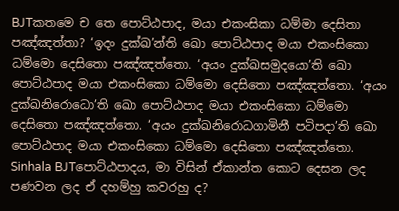BJTකතමෙ ච තෙ පොට්ඨපාද, මයා එකංසිකා ධම්මා දෙසිතා පඤ්ඤත්තා? ‘ඉදං දුක්ඛ’න්ති ඛො පොට්ඨපාද මයා එකංසිකො ධම්මො දෙසිතො පඤ්ඤත්තො. ‘අයං දුක්ඛසමුදයො’ති ඛො පොට්ඨපාද මයා එකංසිකො ධම්මො දෙසිතො පඤ්ඤත්තො. ‘අයං දුක්ඛනිරොධො’ති ඛො පොට්ඨපාද මයා එකංසිකො ධම්මො දෙසිතො පඤ්ඤත්තො. ‘අයං දුක්ඛනිරොධගාමිනී පටිපදා’ති ඛො පොට්ඨපාද මයා එකංසිකො ධම්මො දෙසිතො පඤ්ඤත්තො.
Sinhala BJTපොට්ඨපාදය, මා විසින් ඒකාන්ත කොට දෙසන ලද පණවන ලද ඒ දහම්හු කවරහු ද?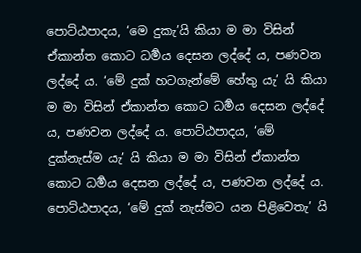පොට්ඨපාදය, ‘මෙ දුකැ’යි කියා ම මා විසින් ඒකාන්ත කොට ධර්‍මය දෙසන ලද්දේ ය, පණවන ලද්දේ ය. ‘මේ දුක් හටගැන්මේ හේතු යැ’ යි කියා ම මා විසින් ඒකාන්ත කොට ධර්‍මය දෙසන ලද්දේ ය, පණවන ලද්දේ ය. පොට්ඨපාදය, ‘මේ දුක්නැස්ම යැ’ යි කියා ම මා විසින් ඒකාන්ත කොට ධර්‍මය දෙසන ලද්දේ ය, පණවන ලද්දේ ය. පොට්ඨපාදය, ‘මේ දුක් නැස්මට යන පිළිවෙතැ’ යි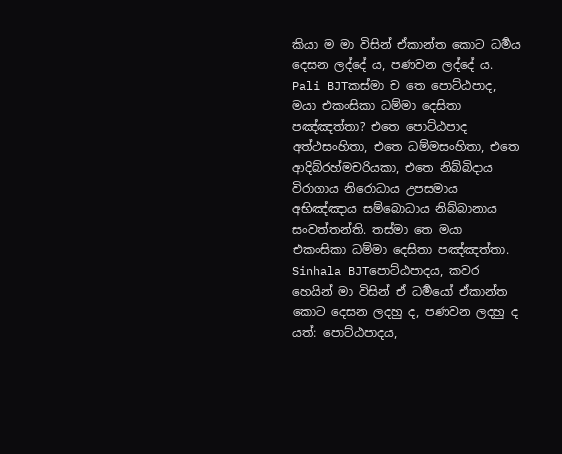කියා ම මා විසින් ඒකාන්ත කොට ධර්‍මය දෙසන ලද්දේ ය, පණවන ලද්දේ ය.
Pali BJTකස්මා ච තෙ පොට්ඨපාද, මයා එකංසිකා ධම්මා දෙසිතා පඤ්ඤත්තා? එතෙ පොට්ඨපාද අත්ථසංහිතා, එතෙ ධම්මසංහිතා, එතෙ ආදිබ්රහ්මචරියකා, එතෙ නිබ්බිදාය විරාගාය නිරොධාය උපසමාය අභිඤ්ඤාය සම්බොධාය නිබ්බානාය සංවත්තන්ති. තස්මා තෙ මයා එකංසිකා ධම්මා දෙසිතා පඤ්ඤත්තා.
Sinhala BJTපොට්ඨපාදය, කවර හෙයින් මා විසින් ඒ ධර්‍මයෝ ඒකාන්ත කොට දෙසන ලදහු ද, පණවන ලදහු ද යත්: පොට්ඨපාදය,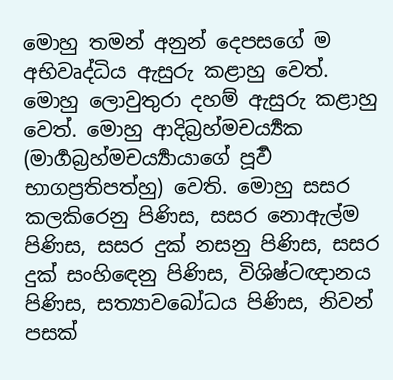මොහු තමන් අනුන් දෙපසගේ ම අභිවෘද්ධිය ඇසුරු කළාහු වෙත්. මොහු ලොවුතුරා දහම් ඇසුරු කළාහු වෙත්. මොහු ආදිබ්‍රහ්මචර්‍ය්‍යක (මාර්‍ගබ්‍රහ්මචර්‍ය්‍යායාගේ පූර්‍ව භාගප්‍රතිපත්හු) වෙති. මොහු සසර කලකිරෙනු පිණිස, සසර නොඇල්ම පිණිස, සසර දුක් නසනු පිණිස, සසර දුක් සංහිඳෙනු පිණිස, විශිෂ්ටඥානය පිණිස, සත්‍යාවබෝධය පිණිස, නිවන් පසක්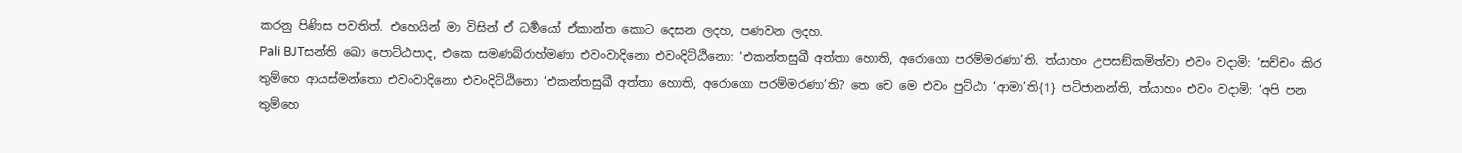කරනු පිණිස පවතිත්. එහෙයින් මා විසින් ඒ ධර්‍මයෝ ඒකාන්ත කොට දෙසන ලදහ, පණවන ලදහ.
Pali BJTසන්ති ඛො පොට්ඨපාද, එකෙ සමණබ්රාහ්මණා එවංවාදිනො එවංදිට්ඨිනො: ‘එකන්තසුඛී අත්තා හොති, අරොගො පරම්මරණා’ති. ත්යාහං උපසඞ්කමිත්වා එවං වදාමි: ‘සච්චං කිර තුම්හෙ ආයස්මන්තො එවංවාදිනො එවංදිට්ඨිනො ‘එකන්තසුඛී අත්තා හොති, අරොගො පරම්මරණා’ති? තෙ චෙ මෙ එවං පුට්ඨා ‘ආමා’ති{1} පටිජානන්ති, ත්යාහං එවං වදාමි: ‘අපි පන තුම්හෙ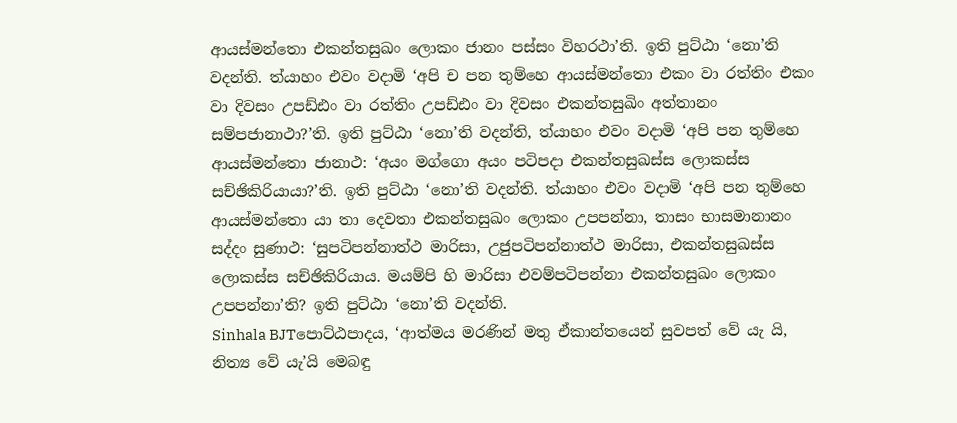ආයස්මන්තො එකන්තසුඛං ලොකං ජානං පස්සං විහරථා’ති. ඉති පුට්ඨා ‘නො’ති වදන්ති. ත්යාහං එවං වදාමි ‘අපි ච පන තුම්හෙ ආයස්මන්තො එකං වා රත්තිං එකං වා දිවසං උපඩ්ඪං වා රත්තිං උපඩ්ඪං වා දිවසං එකන්තසුඛිං අත්තානං සම්පජානාථා?’ති. ඉති පුට්ඨා ‘නො’ති වදන්ති, ත්යාහං එවං වදාමි ‘අපි පන තුම්හෙ ආයස්මන්තො ජානාථ: ‘අයං මග්ගො අයං පටිපදා එකන්තසුඛස්ස ලොකස්ස සච්ඡිකිරියායා?’ති. ඉති පුට්ඨා ‘නො’ති වදන්ති. ත්යාහං එවං වදාමි ‘අපි පන තුම්හෙ ආයස්මන්තො යා තා දෙවතා එකන්තසුඛං ලොකං උපපන්නා, තාසං භාසමානානං සද්දං සුණාථ: ‘සුපටිපන්නාත්ථ මාරිසා, උජුපටිපන්නාත්ථ මාරිසා, එකන්තසුඛස්ස ලොකස්ස සච්ඡිකිරියාය. මයම්පි හි මාරිසා එවම්පටිපන්නා එකන්තසුඛං ලොකං උපපන්නා’ති? ඉති පුට්ඨා ‘නො’ති වදන්ති.
Sinhala BJTපොට්ඨපාදය, ‘ආත්මය මරණින් මතු ඒකාන්තයෙන් සුවපත් වේ යැ යි, නිත්‍ය වේ යැ’යි මෙබඳු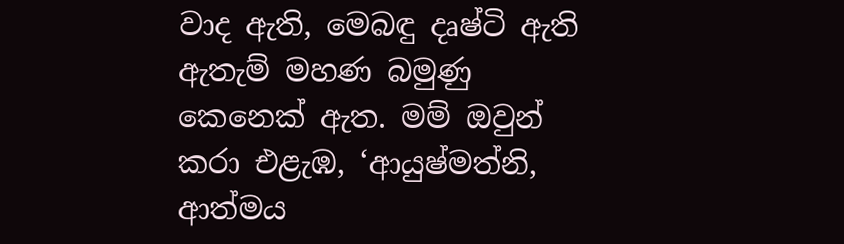වාද ඇති, මෙබඳු දෘෂ්ටි ඇති ඇතැම් මහණ බමුණු කෙනෙක් ඇත. මම් ඔවුන් කරා එළැඹ, ‘ආයුෂ්මත්නි, ආත්මය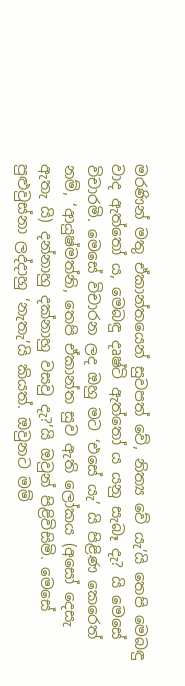මරණින් මතු ඒකාන්තයෙන් සුවපත් වේ, නිත්‍ය වේ යැ’යි තෙපි මෙබඳු වාද ඇත්තෝ ය, මෙබඳු දෘෂ්ටි ඇත්තෝ ය යනු සැබෑ දැ? යි මෙසේ විචාරමි. මෙසේ විචාරන ලද ඔහු මට ‘එසේ යැ’ යි පිළිණ කෙරෙත් නම්, ‘ආයුෂ්මත්නි, තෙපි ඒකාන්ත සුව ඇති ලෝකය (අසෝ දෙසැ ඇතැ යි) දන්නාහු දක්නාහු වසවු දැ?’යි ඔවුන් පිළිවිසිමි. මෙසේ පුළුවුස්නා ලද්දාහු ‘නැතැ’යි කියත්. ඔවුනට මම්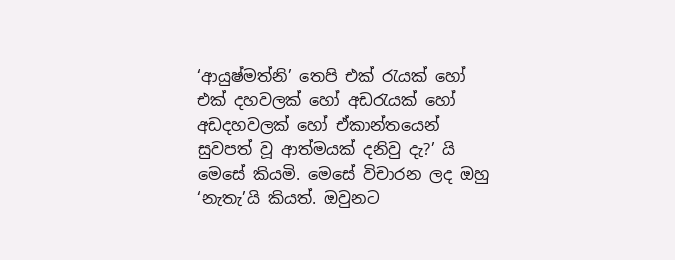‘ආයුෂ්මත්නි’ තෙපි එක් රැයක් හෝ එක් දහවලක් හෝ අඩරැයක් හෝ අඩදහවලක් හෝ ඒකාන්තයෙන් සුවපත් වූ ආත්මයක් දනිවු දැ?’ යි මෙසේ කියමි. මෙසේ විචාරන ලද ඔහු ‘නැතැ’යි කියත්. ඔවුනට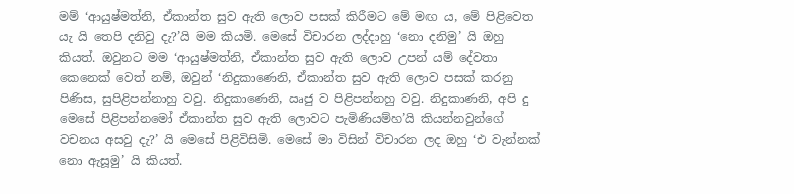මම් ‘ආයුෂ්මත්නි, ඒකාන්ත සුව ඇති ලොව පසක් කිරීමට මේ මඟ ය, මේ පිළිවෙත යැ යි තෙපි දනිවු දැ?’යි මම කියමි. මෙසේ විචාරන ලද්දාහු ‘නො දනිමු’ යි ඔහු කියත්. ඔවුනට මම ‘ආයුෂ්මත්නි, ඒකාන්ත සුව ඇති ලොව උපන් යම් දේවතා කෙනෙක් වෙත් නම්, ඔවුන් ‘නිදුකාණෙනි, ඒකාන්ත සුව ඇති ලොව පසක් කරනු පිණිස, සුපිළිපන්නාහු වවු. නිදුකාණෙනි, ඍජු ව පිළිපන්නහු වවු. නිදුකාණනි, අපි දු මෙසේ පිළිපන්නමෝ ඒකාන්ත සුව ඇති ලොවට පැමිණියම්හ’යි කියන්නවුන්ගේ වචනය අසවු දැ?’ යි මෙසේ පිළිවිසිමි. මෙසේ මා විසින් විචාරන ලද ඔහු ‘එ වැන්නක් නො ඇසූමු’ යි කියත්.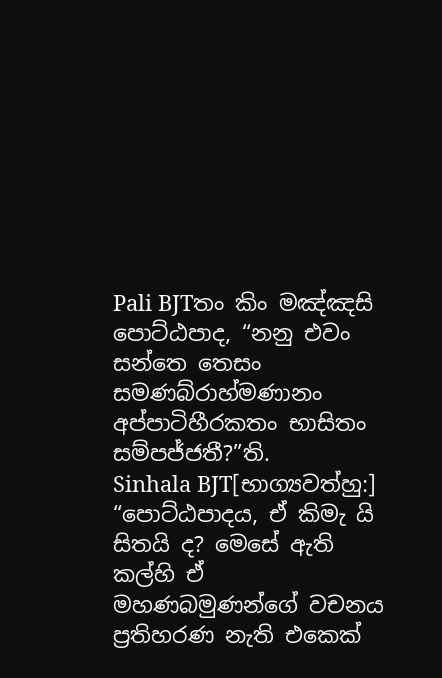Pali BJTතං කිං මඤ්ඤසි පොට්ඨපාද, “නනු එවං සන්තෙ තෙසං සමණබ්රාහ්මණානං අප්පාටිහීරකතං භාසිතං සම්පජ්ජතී?”ති.
Sinhala BJT[භාග්‍යවත්හු:] “පොට්ඨපාදය, ඒ කිමැ යි සිතයි ද? මෙසේ ඇති කල්හි ඒ මහණබමුණන්ගේ වචනය ප්‍රතිහරණ නැති එකෙක්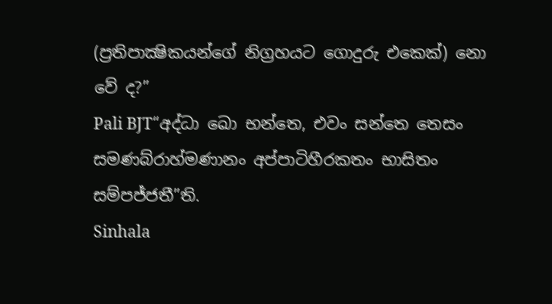(ප්‍රතිපාක්‍ෂිකයන්ගේ නිග්‍රහයට ගොදුරු එකෙක්) නො වේ ද?”
Pali BJT“අද්ධා ඛො භන්තෙ, එවං සන්තෙ තෙසං සමණබ්රාහ්මණානං අප්පාටිහීරකතං භාසිතං සම්පජ්ජතී”ති.
Sinhala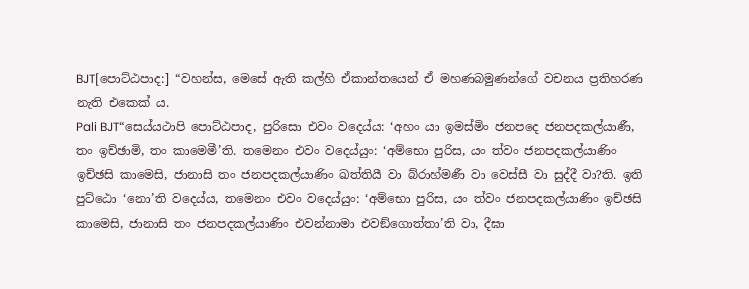BJT[පොට්ඨපාද:] “වහන්ස, මෙසේ ඇති කල්හි ඒකාන්තයෙන් ඒ මහණබමුණන්ගේ වචනය ප්‍රතිහරණ නැති එකෙක් ය.
Pali BJT“සෙය්යථාපි පොට්ඨපාද, පුරිසො එවං වදෙය්ය: ‘අහං යා ඉමස්මිං ජනපදෙ ජනපදකල්යාණී, තං ඉච්ඡාමි, තං කාමෙමී’ති. තමෙනං එවං වදෙය්යුං: ‘අම්භො පුරිස, යං ත්වං ජනපදකල්යාණිං ඉච්ඡසි කාමෙසි, ජානාසි තං ජනපදකල්යාණිං ඛත්තියී වා බ්රාහ්මණී වා වෙස්සී වා සුද්දී වා?ති. ඉති පුට්ඨො ‘නො’ති වදෙය්ය, තමෙනං එවං වදෙය්යුං: ‘අම්භො පුරිස, යං ත්වං ජනපදකල්යාණිං ඉච්ඡසි කාමෙසි, ජානාසි තං ජනපදකල්යාණිං එවන්නාමා එවඞ්ගොත්තා’ති වා, දීඝා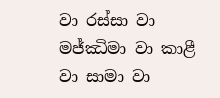වා රස්සා වා මජ්ඣිමා වා කාළී වා සාමා වා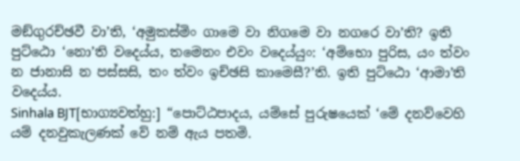මඞ්ගුරච්ඡවී වා’ති, ‘අමුකස්මිං ගාමෙ වා නිගමෙ වා නගරෙ වා’ති? ඉති පුට්ඨො ‘නො’ති වදෙය්ය, තමෙනං එවං වදෙය්යුං: ‘අම්භො පුරිස, යං ත්වං න ජානාසි න පස්සසි, තං ත්වං ඉච්ඡසි කාමෙසී?’ති. ඉති පුට්ඨො ‘ආමා’ති වදෙය්ය.
Sinhala BJT[භාග්‍යවත්හු:] “පොට්ඨපාදය, යම්සේ පුරුෂයෙක් ‘මේ දනව්වෙහි යම් දනවුකැලණක් වේ නම් ඇය පතමි.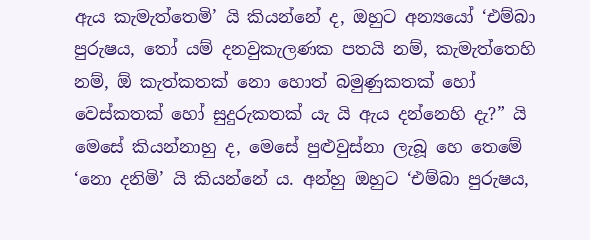ඇය කැමැත්තෙමි’ යි කියන්නේ ද, ඔහුට අන්‍යයෝ ‘එම්බා පුරුෂය, තෝ යම් දනවුකැලණක පතයි නම්, කැමැත්තෙහි නම්, ඕ කැත්කතක් නො හොත් බමුණුකතක් හෝ වෙස්කතක් හෝ සුදුරුකතක් යැ යි ඇය දන්නෙහි දැ?” යි මෙසේ කියන්නාහු ද, මෙසේ පුළුවුස්නා ලැබූ හෙ තෙමේ ‘නො දනිමි’ යි කියන්නේ ය. අන්හු ඔහුට ‘එම්බා පුරුෂය,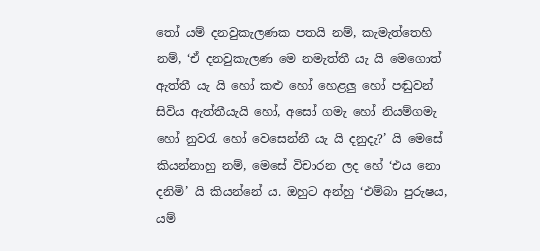තෝ යම් දනවුකැලණක පතයි නම්, කැමැත්තෙහි නම්, ‘ඒ දනවුකැලණ මෙ නමැත්තී යැ යි මෙගොත් ඇත්තී යැ යි හෝ කළු හෝ හෙළලු හෝ පඬුවන් සිවිය ඇත්තීයැයි හෝ, අසෝ ගමැ හෝ නියම්ගමැ හෝ නුවරැ හෝ වෙසෙන්නී යැ යි දනුදැ?’ යි මෙසේ කියන්නාහු නම්, මෙසේ විචාරන ලද හේ ‘එය නො දනිමි’ යි කියන්නේ ය. ඔහුට අන්හු ‘එම්බා පුරුෂය, යම්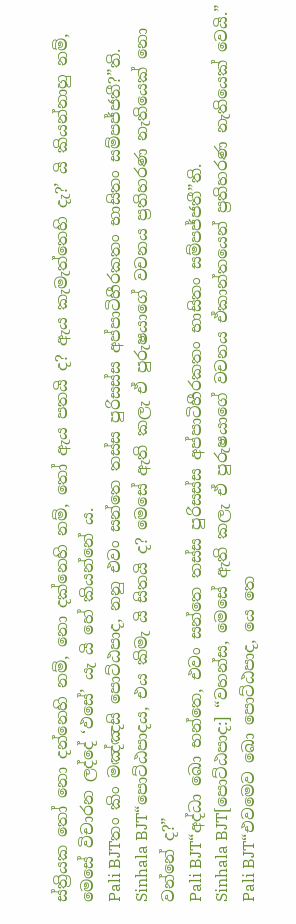ස්ත්‍රියක තෝ නො දන්නෙහි නම්, නො දක්නෙහි නම්, තෝ ඇය පතයි ද? ඇය කැමැත්තෙහි දැ?’ යි කියන්නාහු නම්, මෙසේ විචාරන ලද්දේ ‘ඵසේ’ යැ යි හේ කියන්නේ ය.
Pali BJTතං කිං මඤ්ඤසි පොට්ඨපාද, නනු එවං සන්තෙ තස්ස පුරිසස්ස අප්පාටිහීරකතං භාසිතං සම්පජ්ජතී?”ති.
Sinhala BJT“පොට්ඨපාදය, එය කිමැ යි සිතයි ද? මෙසේ ඇති කලැ ඒ පුරුෂයාගේ වචනය ප්‍රතිහරණ නැතියෙක් නො වන්නේ ද?”
Pali BJT“අද්ධා ඛො භන්තෙ, එවං සන්තෙ තස්ස පුරිසස්ස අප්පාටිහීරකතං භාසිතං සම්පජ්ජතී”ති.
Sinhala BJT[පොට්ඨපාද:] “වහන්ස, මෙසේ ඇති කලැ ඒ පුරුෂයාගේ වචනය ඒකාන්තයෙන් ප්‍රතිහරණ නැතියෙක් වෙයි.”
Pali BJT“එවමෙව ඛො පොට්ඨපාද, යෙ තෙ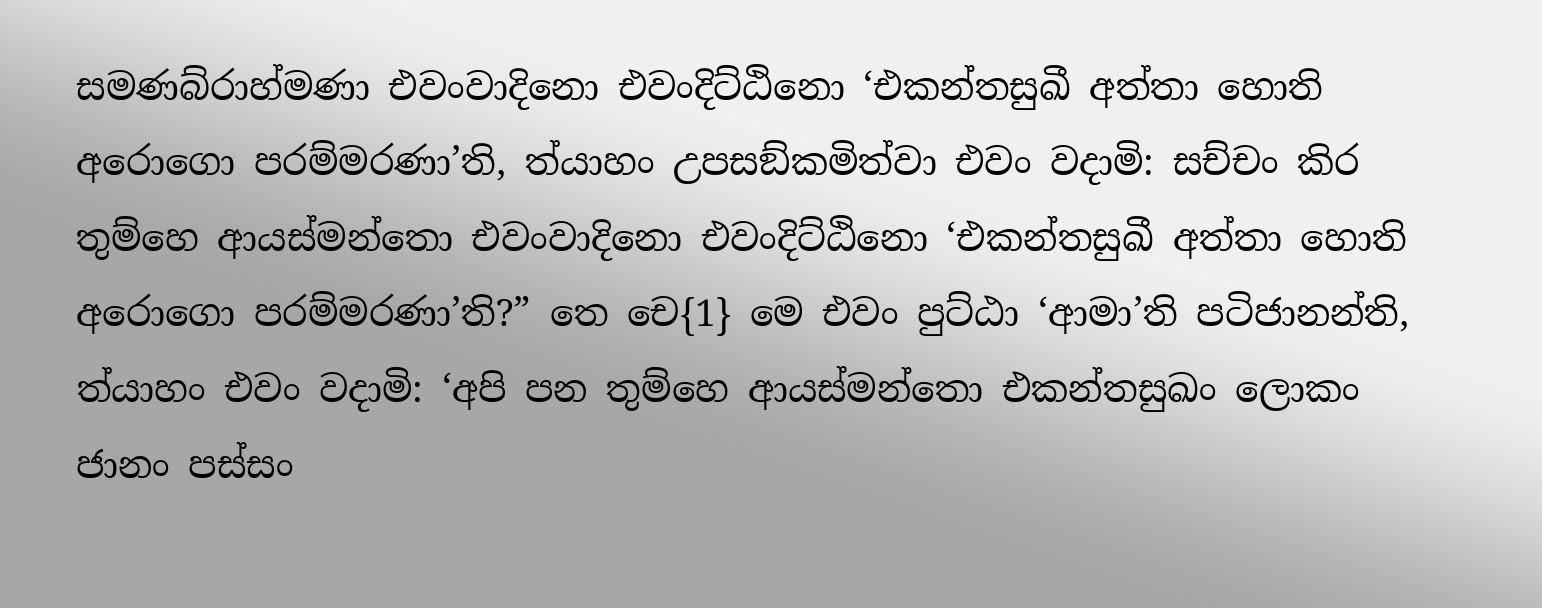සමණබ්රාහ්මණා එවංවාදිනො එවංදිට්ඨිනො ‘එකන්තසුඛී අත්තා හොති අරොගො පරම්මරණා’ති, ත්යාහං උපසඞ්කමිත්වා එවං වදාමි: සච්චං කිර තුම්හෙ ආයස්මන්තො එවංවාදිනො එවංදිට්ඨිනො ‘එකන්තසුඛී අත්තා හොති අරොගො පරම්මරණා’ති?” තෙ චෙ{1} මෙ එවං පුට්ඨා ‘ආමා’ති පටිජානන්ති, ත්යාහං එවං වදාමි: ‘අපි පන තුම්හෙ ආයස්මන්තො එකන්තසුඛං ලොකං ජානං පස්සං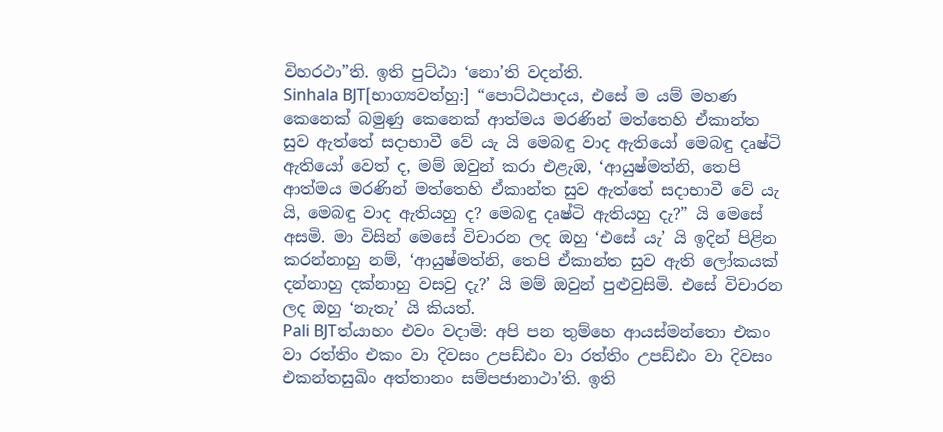විහරථා”ති. ඉති පුට්ඨා ‘නො’ති වදන්ති.
Sinhala BJT[භාග්‍යවත්හු:] “පොට්ඨපාදය, එසේ ම යම් මහණ කෙනෙක් බමුණු කෙනෙක් ආත්මය මරණින් මත්තෙහි ඒකාන්ත සුව ඇත්තේ සදාභාවී වේ යැ යි මෙබඳු වාද ඇතියෝ මෙබඳු දෘෂ්ටි ඇතියෝ වෙත් ද, මම් ඔවුන් කරා එළැඹ, ‘ආයුෂ්මත්නි, තෙපි ආත්මය මරණින් මත්තෙහි ඒකාන්ත සුව ඇත්තේ සදාභාවී වේ යැ යි, මෙබඳු වාද ඇතියහු ද? මෙබඳු දෘෂ්ටි ඇතියහු දැ?” යි මෙසේ අසමි. මා විසින් මෙසේ විචාරන ලද ඔහු ‘එසේ යැ’ යි ඉදින් පිළින කරන්නාහු නම්, ‘ආයුෂ්මත්නි, තෙපි ඒකාන්ත සුව ඇති ලෝකයක් දන්නාහු දක්නාහු වසවු දැ?’ යි මම් ඔවුන් පුළුවුසිමි. එසේ විචාරන ලද ඔහු ‘නැතැ’ යි කියත්.
Pali BJTත්යාහං එවං වදාමි: අපි පන තුම්හෙ ආයස්මන්තො එකං වා රත්තිං එකං වා දිවසං උපඩ්ඪං වා රත්තිං උපඩ්ඪං වා දිවසං එකන්තසුඛිං අත්තානං සම්පජානාථා’ති. ඉති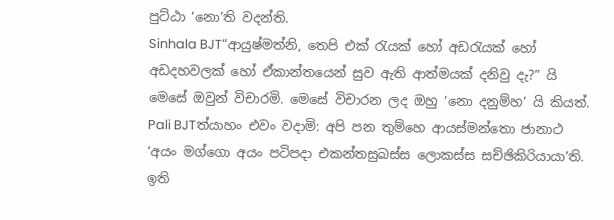පුට්ඨා ‘නො’ති වදන්ති.
Sinhala BJT“ආයුෂ්මත්නි, තෙපි එක් රැයක් හෝ අඩරැයක් හෝ අඩදහවලක් හෝ ඒකාන්තයෙන් සුව ඇති ආත්මයක් දනිවු දැ?” යි මෙසේ ඔවුන් විචාරමි. මෙසේ විචාරන ලද ඔහු ‘නො දනුම්හ’ යි කියත්.
Pali BJTත්යාහං එවං වදාමි: අපි පන තුම්හෙ ආයස්මන්තො ජානාථ ‘අයං මග්ගො අයං පටිපදා එකන්තසුඛස්ස ලොකස්ස සච්ඡිකිරියායා’ති. ඉති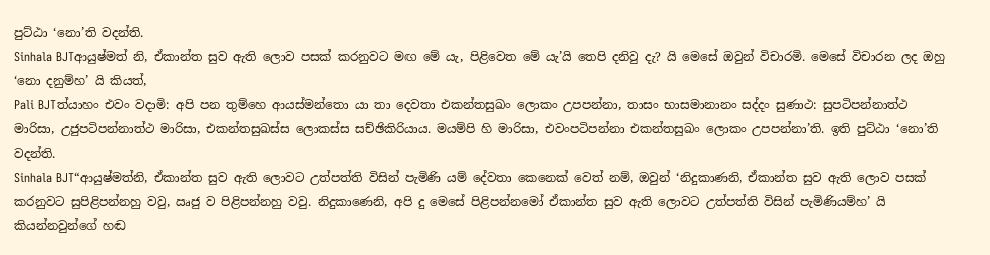පුට්ඨා ‘නො’ති වදන්ති.
Sinhala BJTආයුෂ්මත් නි, ඒකාන්ත සුව ඇති ලොව පසක් කරනුවට මඟ මේ යැ, පිළිවෙත මේ යැ’යි තෙපි දනිවු දැ? යි මෙසේ ඔවුන් විචාරමි. මෙසේ විචාරන ලද ඔහු ‘නො දනුම්හ’ යි කියත්,
Pali BJTත්යාහං එවං වදාමි: අපි පන තුම්හෙ ආයස්මන්තො යා තා දෙවතා එකන්තසුඛං ලොකං උපපන්නා, තාසං භාසමානානං සද්දං සුණාථ: සුපටිපන්නාත්ථ මාරිසා, උජුපටිපන්නාත්ථ මාරිසා, එකන්තසුඛස්ස ලොකස්ස සච්ඡිකිරියාය. මයම්පි හි මාරිසා, එවංපටිපන්නා එකන්තසුඛං ලොකං උපපන්නා’ති. ඉති පුට්ඨා ‘නො’ති වදන්ති.
Sinhala BJT“ආයුෂ්මත්නි, ඒකාන්ත සුව ඇති ලොවට උත්පත්ති විසින් පැමිණි යම් දේවතා කෙනෙක් වෙත් නම්, ඔවුන් ‘නිදුකාණනි, ඒකාන්ත සුව ඇති ලොව පසක් කරනුවට සුපිළිපන්නහු වවු, ඍජු ව පිළිපන්නහු වවු. නිදුකාණෙනි, අපි දු මෙසේ පිළිපන්නමෝ ඒකාන්ත සුව ඇති ලොවට උත්පත්ති විසින් පැමිණියම්හ’ යි කියන්නවුන්ගේ හඬ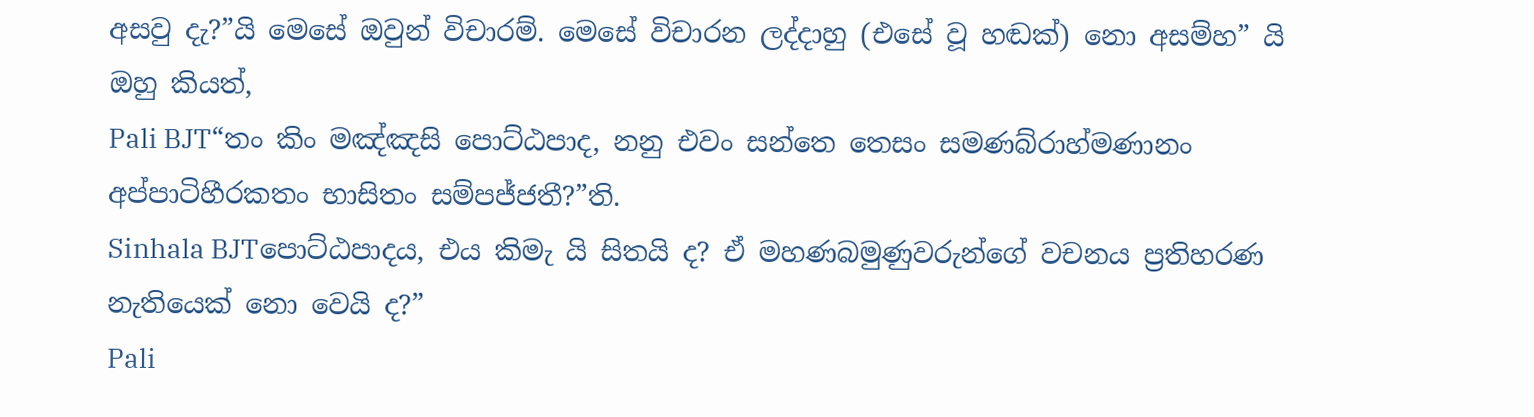අසවු දැ?”යි මෙසේ ඔවුන් විචාරම්. මෙසේ විචාරන ලද්දාහු (එසේ වූ හඬක්) නො අසම්හ” යි ඔහු කියත්,
Pali BJT“තං කිං මඤ්ඤසි පොට්ඨපාද, නනු එවං සන්තෙ තෙසං සමණබ්රාහ්මණානං අප්පාටිහීරකතං භාසිතං සම්පජ්ජතී?”ති.
Sinhala BJTපොට්ඨපාදය, එය කිමැ යි සිතයි ද? ඒ මහණබමුණුවරුන්ගේ වචනය ප්‍රතිහරණ නැතියෙක් නො වෙයි ද?”
Pali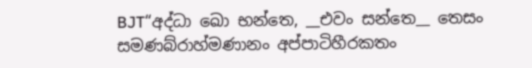BJT“අද්ධා ඛො භන්තෙ, __එවං සන්තෙ__ තෙසං සමණබ්රාහ්මණානං අප්පාටිහීරකතං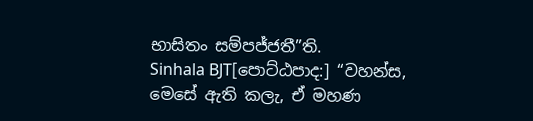භාසිතං සම්පජ්ජතී”ති.
Sinhala BJT[පොට්ඨපාද:] “වහන්ස, මෙසේ ඇති කලැ, ඒ මහණ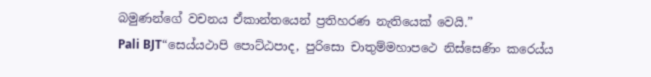බමුණන්ගේ වචනය ඒකාන්තයෙන් ප්‍රතිහරණ නැතියෙක් වෙයි.”
Pali BJT“සෙය්යථාපි පොට්ඨපාද, පුරිසො චාතුම්මහාපථෙ නිස්සෙණිං කරෙය්ය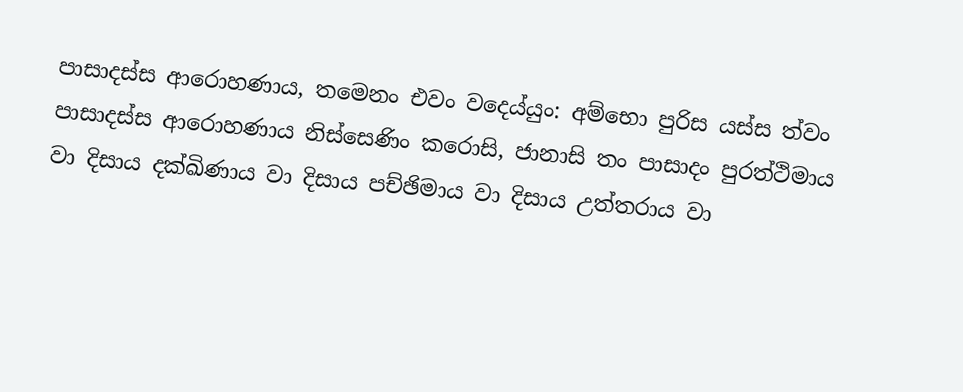පාසාදස්ස ආරොහණාය, තමෙනං එවං වදෙය්යුං: අම්භො පුරිස යස්ස ත්වං පාසාදස්ස ආරොහණාය නිස්සෙණිං කරොසි, ජානාසි තං පාසාදං පුරත්ථිමාය වා දිසාය දක්ඛිණාය වා දිසාය පච්ඡිමාය වා දිසාය උත්තරාය වා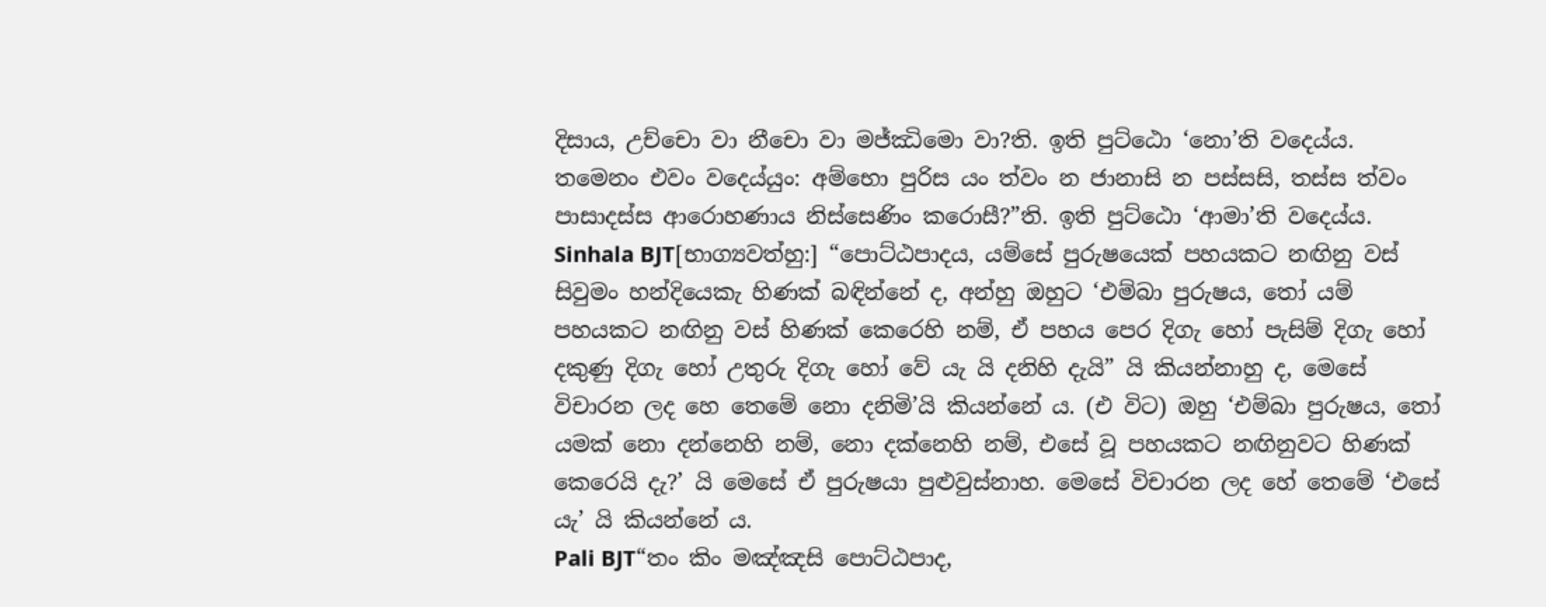දිසාය, උච්චො වා නීචො වා මජ්ඣිමො වා?ති. ඉති පුට්ඨො ‘නො’ති වදෙය්ය. තමෙනං එවං වදෙය්යුං: අම්භො පුරිස යං ත්වං න ජානාසි න පස්සසි, තස්ස ත්වං පාසාදස්ස ආරොහණාය නිස්සෙණිං කරොසී?”ති. ඉති පුට්ඨො ‘ආමා’ති වදෙය්ය.
Sinhala BJT[භාග්‍යවත්හු:] “පොට්ඨපාදය, යම්සේ පුරුෂයෙක් පහයකට නඟිනු වස් සිවුමං හන්දියෙකැ හිණක් බඳින්නේ ද, අන්හු ඔහුට ‘එම්බා පුරුෂය, තෝ යම් පහයකට නඟිනු වස් හිණක් කෙරෙහි නම්, ඒ පහය පෙර දිගැ හෝ පැසිම් දිගැ හෝ දකුණු දිගැ හෝ උතුරු දිගැ හෝ වේ යැ යි දනිහි දැයි” යි කියන්නාහු ද, මෙසේ විචාරන ලද හෙ තෙමේ නො දනිමි’යි කියන්නේ ය. (එ විට) ඔහු ‘එම්බා පුරුෂය, තෝ යමක් නො දන්නෙහි නම්, නො දක්නෙහි නම්, එසේ වූ පහයකට නඟිනුවට හිණක් කෙරෙයි දැ?’ යි මෙසේ ඒ පුරුෂයා පුළුවුස්නාහ. මෙසේ විචාරන ලද හේ තෙමේ ‘එසේ යැ’ යි කියන්නේ ය.
Pali BJT“තං කිං මඤ්ඤසි පොට්ඨපාද,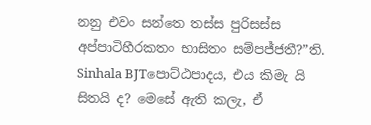නනු එවං සන්තෙ තස්ස පුරිසස්ස අප්පාටිහීරකතං භාසිතං සම්පජ්ජතී?”ති.
Sinhala BJTපොට්ඨපාදය, එය කිමැ යි සිතයි ද? මෙසේ ඇති කලැ, ඒ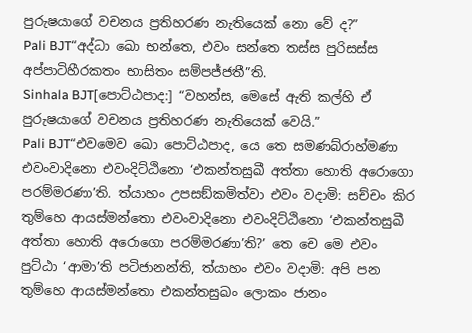පුරුෂයාගේ වචනය ප්‍රතිහරණ නැතියෙක් නො වේ ද?”
Pali BJT“අද්ධා ඛො භන්තෙ, එවං සන්තෙ තස්ස පුරිසස්ස අප්පාටිහීරකතං භාසිතං සම්පජ්ජතී”ති.
Sinhala BJT[පොට්ඨපාද:] “වහන්ස, මෙසේ ඇති කල්හි ඒ පුරුෂයාගේ වචනය ප්‍රතිහරණ නැතියෙක් වෙයි.”
Pali BJT“එවමෙව ඛො පොට්ඨපාද, යෙ තෙ සමණබ්රාහ්මණා එවංවාදිනො එවංදිට්ඨිනො ‘එකන්තසුඛී අත්තා හොති අරොගො පරම්මරණා’ති. ත්යාහං උපසඞ්කමිත්වා එවං වදාමි: සච්චං කිර තුම්හෙ ආයස්මන්තො එවංවාදිනො එවංදිට්ඨිනො ‘එකන්තසුඛී අත්තා හොති අරොගො පරම්මරණා’ති?’ තෙ චෙ මෙ එවං පුට්ඨා ‘ආමා’ති පටිජානන්ති, ත්යාහං එවං වදාමි: අපි පන තුම්හෙ ආයස්මන්තො එකන්තසුඛං ලොකං ජානං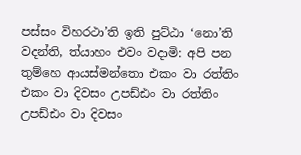පස්සං විහරථා’ති ඉති පුට්ඨා ‘නො’ති වදන්ති, ත්යාහං එවං වදාමි: අපි පන තුම්හෙ ආයස්මන්තො එකං වා රත්තිං එකං වා දිවසං උපඩ්ඪං වා රත්තිං උපඩ්ඪං වා දිවසං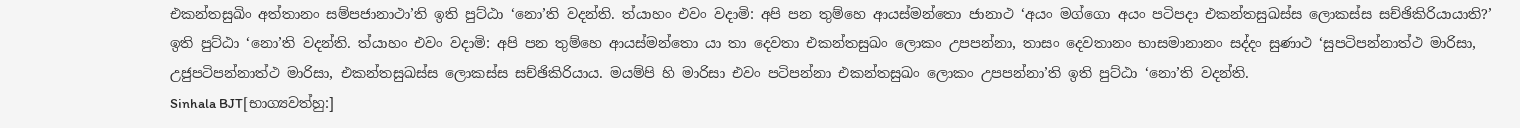එකන්තසුඛිං අත්තානං සම්පජානාථා’ති ඉති පුට්ඨා ‘නො’ති වදන්ති. ත්යාහං එවං වදාමි: අපි පන තුම්හෙ ආයස්මන්තො ජානාථ ‘අයං මග්ගො අයං පටිපදා එකන්තසුඛස්ස ලොකස්ස සච්ඡිකිරියායාති?’ ඉති පුට්ඨා ‘නො’ති වදන්ති. ත්යාහං එවං වදාමි: අපි පන තුම්හෙ ආයස්මන්තො යා තා දෙවතා එකන්තසුඛං ලොකං උපපන්නා, තාසං දෙවතානං භාසමානානං සද්දං සුණාථ ‘සුපටිපන්නාත්ථ මාරිසා, උජුපටිපන්නාත්ථ මාරිසා, එකන්තසුඛස්ස ලොකස්ස සච්ඡිකිරියාය. මයම්පි හි මාරිසා එවං පටිපන්නා එකන්තසුඛං ලොකං උපපන්නා’ති ඉති පුට්ඨා ‘නො’ති වදන්ති.
Sinhala BJT[භාග්‍යවත්හු:]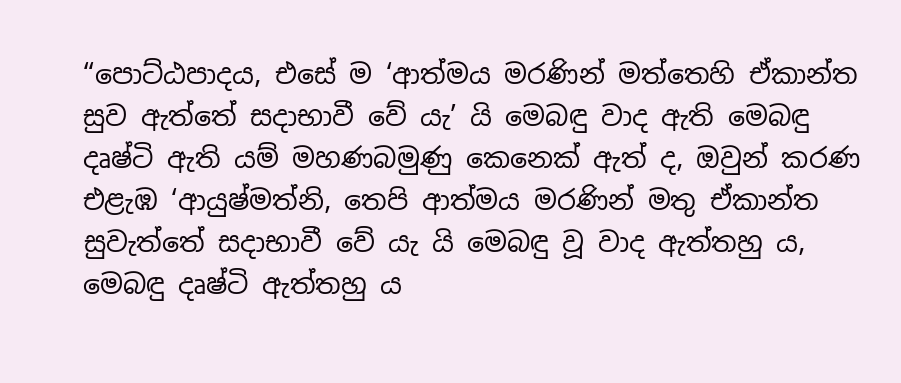“පොට්ඨපාදය, එසේ ම ‘ආත්මය මරණින් මත්තෙහි ඒකාන්ත සුව ඇත්තේ සදාභාවී වේ යැ’ යි මෙබඳු වාද ඇති මෙබඳු දෘෂ්ටි ඇති යම් මහණබමුණු කෙනෙක් ඇත් ද, ඔවුන් කරණ එළැඹ ‘ආයුෂ්මත්නි, තෙපි ආත්මය මරණින් මතු ඒකාන්ත සුවැත්තේ සදාභාවී වේ යැ යි මෙබඳු වූ වාද ඇත්තහු ය, මෙබඳු දෘෂ්ටි ඇත්තහු ය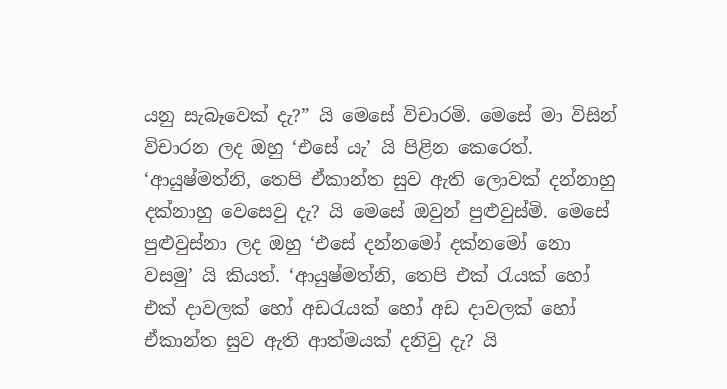යනු සැබෑවෙක් දැ?” යි මෙසේ විචාරමි. මෙසේ මා විසින් විචාරන ලද ඔහු ‘එසේ යැ’ යි පිළින කෙරෙත්. ‘ආයුෂ්මත්නි, තෙපි ඒකාන්ත සුව ඇති ලොවක් දන්නාහු දක්නාහු වෙසෙවු දැ? යි මෙසේ ඔවුන් පුළුවුස්මි. මෙසේ පුළුවුස්නා ලද ඔහු ‘එසේ දන්නමෝ දක්නමෝ නො වසමු’ යි කියත්. ‘ආයුෂ්මත්නි, තෙපි එක් රැයක් හෝ එක් දාවලක් හෝ අඩරැයක් හෝ අඩ දාවලක් හෝ ඒකාන්ත සුව ඇති ආත්මයක් දනිවු දැ? යි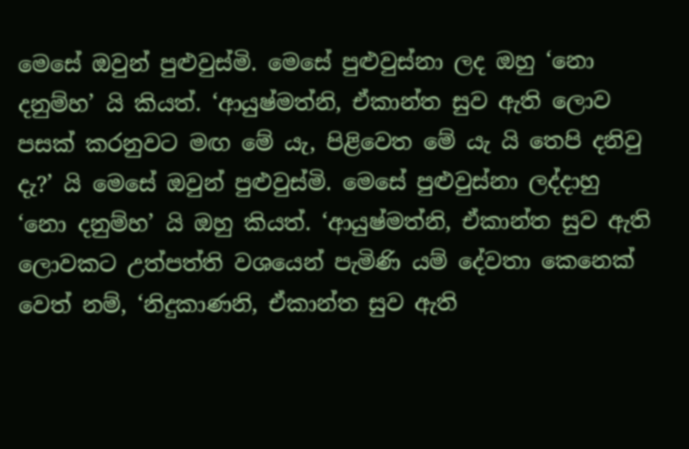මෙසේ ඔවුන් පුළුවුස්මි. මෙසේ පුළුවුස්නා ලද ඔහු ‘නො දනුම්හ’ යි කියත්. ‘ආයුෂ්මත්නි, ඒකාන්ත සුව ඇති ලොව පසක් කරනුවට මඟ මේ යැ, පිළිවෙත මේ යැ යි තෙපි දනිවු දැ?’ යි මෙසේ ඔවුන් පුළුවුස්මි. මෙසේ පුළුවුස්නා ලද්දාහු ‘නො දනුම්හ’ යි ඔහු කියත්. ‘ආයුෂ්මත්නි, ඒකාන්ත සුව ඇති ලොවකට උත්පත්ති වශයෙන් පැමිණි යම් දේවතා කෙනෙක් වෙත් නම්, ‘නිදුකාණනි, ඒකාන්ත සුව ඇති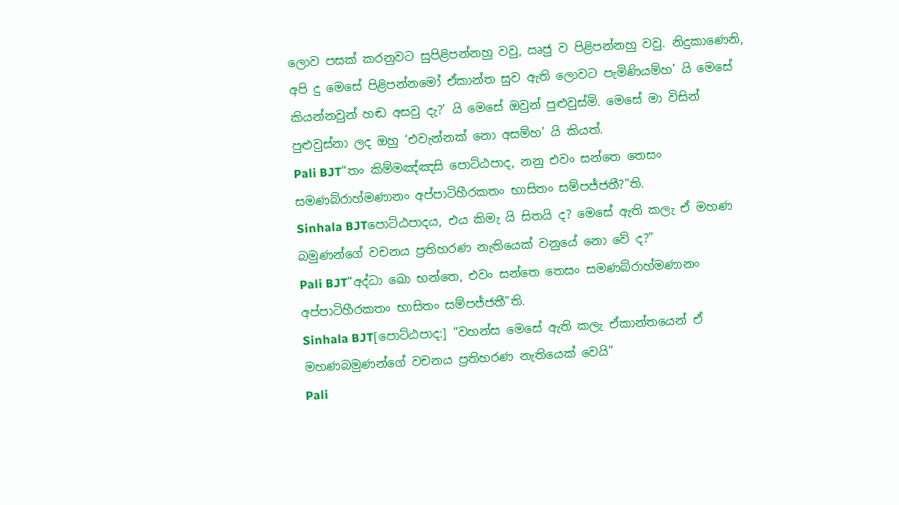ලොව පසක් කරනුවට සුපිළිපන්නහු වවු, ඍජු ව පිළිපන්නහු වවු. නිදුකාණෙනි, අපි දු මෙසේ පිළිපන්නමෝ ඒකාන්ත සුව ඇති ලොවට පැමිණියම්හ’ යි මෙසේ කියන්නවුන් හඬ අසවු දැ?’ යි මෙසේ ඔවුන් පුළුවුස්මි. මෙසේ මා විසින් පුළුවුස්නා ලද ඔහු ‘එවැන්නක් නො අසම්හ’ යි කියත්.
Pali BJT“තං කිම්මඤ්ඤසි පොට්ඨපාද, නනු එවං සන්තෙ තෙසං සමණබ්රාහ්මණානං අප්පාටිහීරකතං භාසිතං සම්පජ්ජතී?”ති.
Sinhala BJTපොට්ඨපාදය, එය කිමැ යි සිතයි ද? මෙසේ ඇති කලැ ඒ මහණ බමුණන්ගේ වචනය ප්‍රතිහරණ නැතියෙක් වනුයේ නො වේ ද?”
Pali BJT“අද්ධා ඛො භන්තෙ, එවං සන්තෙ තෙසං සමණබ්රාහ්මණානං අප්පාටිහීරකතං භාසිතං සම්පජ්ජතී”ති.
Sinhala BJT[පොට්ඨපාද:] “වහන්ස මෙසේ ඇති කලැ ඒකාන්තයෙන් ඒ මහණබමුණන්ගේ වචනය ප්‍රතිහරණ නැතියෙක් වෙයි”
Pali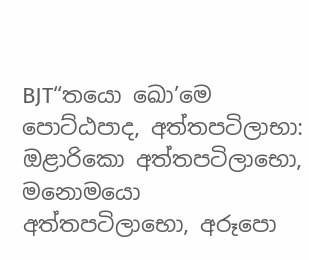BJT“තයො ඛො’මෙ පොට්ඨපාද, අත්තපටිලාභා: ඔළාරිකො අත්තපටිලාභො, මනොමයො අත්තපටිලාභො, අරූපො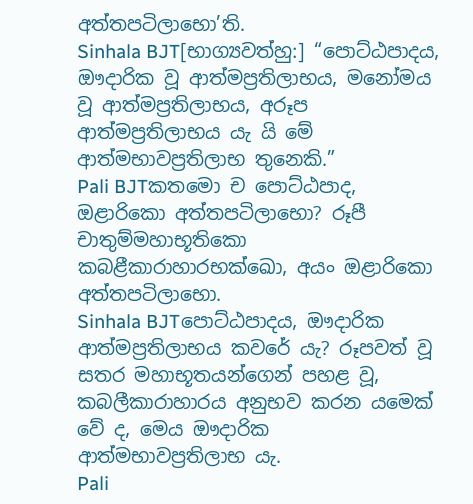අත්තපටිලාභො’ති.
Sinhala BJT[භාග්‍යවත්හු:] “පොට්ඨපාදය, ඖදාරික වූ ආත්මප්‍රතිලාභය, මනෝමය වූ ආත්මප්‍රතිලාභය, අරූප ආත්මප්‍රතිලාභය යැ යි මේ ආත්මභාවප්‍රතිලාභ තුනෙකි.”
Pali BJTකතමො ච පොට්ඨපාද, ඔළාරිකො අත්තපටිලාභො? රූපී චාතුම්මහාභූතිකො කබළීකාරාහාරභක්ඛො, අයං ඔළාරිකො අත්තපටිලාභො.
Sinhala BJTපොට්ඨපාදය, ඖදාරික ආත්මප්‍රතිලාභය කවරේ යැ? රූපවත් වූ සතර මහාභූතයන්ගෙන් පහළ වූ, කබලීකාරාහාරය අනුභව කරන යමෙක් වේ ද, මෙය ඖදාරික ආත්මභාවප්‍රතිලාභ යැ.
Pali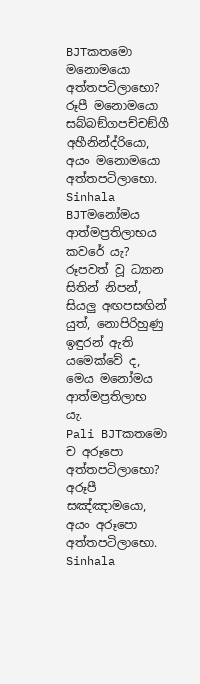BJTකතමො මනොමයො අත්තපටිලාභො? රූපී මනොමයො සබ්බඞ්ගපච්චඞ්ගී අහීනින්ද්රියො, අයං මනොමයො අත්තපටිලාභො.
Sinhala BJTමනෝමය ආත්මප්‍රතිලාභය කවරේ යැ? රූපවත් වූ ධ්‍යාන සිතින් නිපන්, සියලු අඟපසඟින් යුත්, නොපිරිහුණු ඉඳුරන් ඇති යමෙක්වේ ද, මෙය මනෝමය ආත්මප්‍රතිලාභ යැ.
Pali BJTකතමො ච අරූපො අත්තපටිලාභො? අරූපී සඤ්ඤාමයො, අයං අරූපො අත්තපටිලාභො.
Sinhala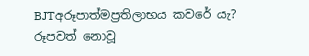BJTඅරූපාත්මප්‍රතිලාභය කවරේ යැ? රූපවත් නොවූ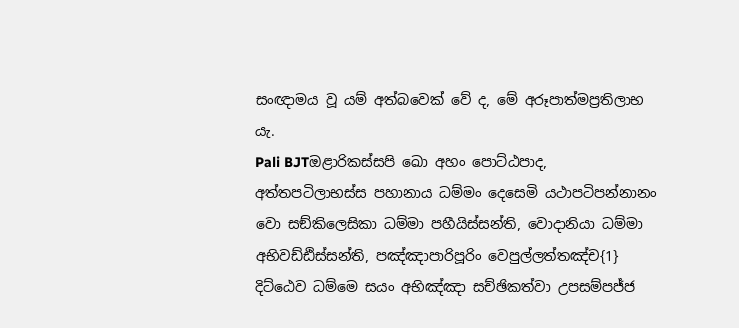සංඥාමය වූ යම් අත්බවෙක් වේ ද, මේ අරූපාත්මප්‍රතිලාභ යැ.
Pali BJTඔළාරිකස්සපි ඛො අහං පොට්ඨපාද, අත්තපටිලාභස්ස පහානාය ධම්මං දෙසෙමි යථාපටිපන්නානං වො සඞ්කිලෙසිකා ධම්මා පහීයිස්සන්ති, වොදානියා ධම්මා අභිවඩ්ඪිස්සන්ති, පඤ්ඤාපාරිපූරිං වෙපුල්ලත්තඤ්ච{1} දිට්ඨෙව ධම්මෙ සයං අභිඤ්ඤා සච්ඡිකත්වා උපසම්පජ්ජ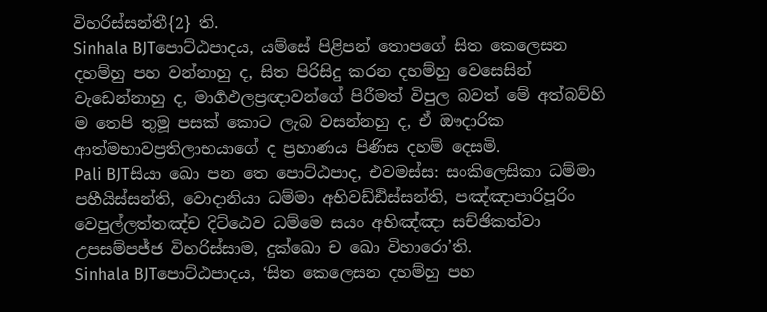විහරිස්සන්තී{2} ති.
Sinhala BJTපොට්ඨපාදය, යම්සේ පිළිපන් තොපගේ සිත කෙලෙසන දහම්හු පහ වන්නාහු ද, සිත පිරිසිදු කරන දහම්හු වෙසෙසින් වැඩෙන්නාහු ද, මාර්‍ගඵලප්‍රඥාවන්ගේ පිරීමත් විපුල බවත් මේ අත්බව්හි ම තෙපි තුමූ පසක් කොට ලැබ වසන්නහු ද, ඒ ඖදාරික ආත්මභාවප්‍රතිලාභයාගේ ද ප්‍රහාණය පිණිස දහම් දෙසමි.
Pali BJTසියා ඛො පන තෙ පොට්ඨපාද, එවමස්ස: සංකිලෙසිකා ධම්මා පහීයිස්සන්ති, වොදානියා ධම්මා අභිවඩ්ඪිස්සන්ති, පඤ්ඤාපාරිපූරිං වෙපුල්ලත්තඤ්ච දිට්ඨෙව ධම්මෙ සයං අභිඤ්ඤා සච්ඡිකත්වා උපසම්පජ්ජ විහරිස්සාම, දුක්ඛො ච ඛො විහාරො’ති.
Sinhala BJTපොට්ඨපාදය, ‘සිත කෙලෙසන දහම්හු පහ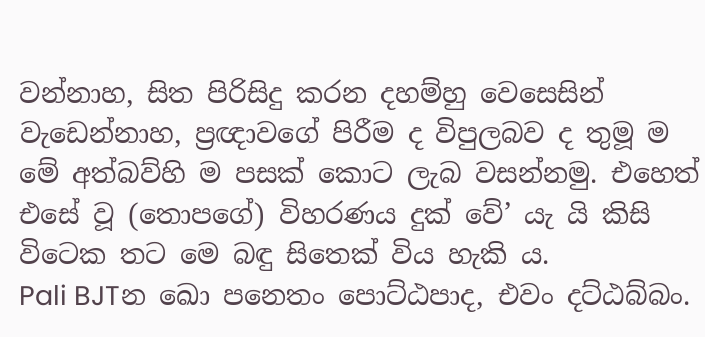වන්නාහ, සිත පිරිසිදු කරන දහම්හු වෙසෙසින් වැඩෙන්නාහ, ප්‍රඥාවගේ පිරීම ද විපුලබව ද තුමූ ම මේ අත්බව්හි ම පසක් කොට ලැබ වසන්නමු. එහෙත් එසේ වූ (තොපගේ) විහරණය දුක් වේ’ යැ යි කිසි විටෙක තට මෙ බඳු සිතෙක් විය හැකි ය.
Pali BJTන ඛො පනෙතං පොට්ඨපාද, එවං දට්ඨබ්බං.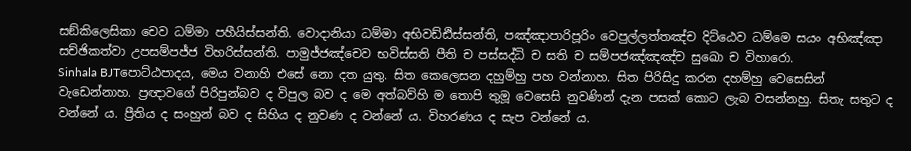සඞ්කිලෙසිකා චෙව ධම්මා පහීයිස්සන්ති. වොදානියා ධම්මා අභිවඩ්ඪිස්සන්ති, පඤ්ඤාපාරිපූරිං වෙපුල්ලත්තඤ්ච දිට්ඨෙව ධම්මෙ සයං අභිඤ්ඤා සච්ඡිකත්වා උපසම්පජ්ජ විහරිස්සන්ති. පාමුජ්ජඤ්චෙව භවිස්සති පීති ච පස්සද්ධි ච සති ච සම්පජඤ්ඤඤ්ච සුඛො ච විහාරො.
Sinhala BJTපොට්ඨපාදය, මෙය වනාහි එසේ නො දත යුතු. සිත කෙලෙසන දහුම්හු පහ වන්නාහ. සිත පිරිසිදු කරන දහම්හු වෙසෙසින් වැඩෙන්නාහ. ප්‍රඥාවගේ පිරිපුන්බව ද විපුල බව ද මෙ අත්බව්හි ම තොපි තුමූ වෙසෙසි නුවණින් දැන පසක් කොට ලැබ වසන්නහු. සිතැ සතුට ද වන්නේ ය. ප්‍රීතිය ද සංහුන් බව ද සිහිය ද නුවණ ද වන්නේ ය. විහරණය ද සැප වන්නේ ය.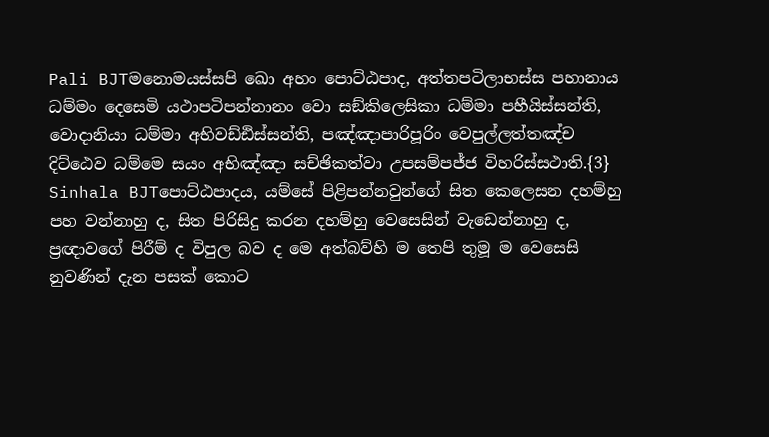Pali BJTමනොමයස්සපි ඛො අහං පොට්ඨපාද, අත්තපටිලාභස්ස පහානාය ධම්මං දෙසෙමි යථාපටිපන්නානං වො සඞ්කිලෙසිකා ධම්මා පහීයිස්සන්ති, වොදානියා ධම්මා අභිවඩ්ඪිස්සන්ති, පඤ්ඤාපාරිපූරිං වෙපුල්ලත්තඤ්ච දිට්ඨෙව ධම්මෙ සයං අභිඤ්ඤා සච්ඡිකත්වා උපසම්පජ්ජ විහරිස්සථාති.{3}
Sinhala BJTපොට්ඨපාදය, යම්සේ පිළිපන්නවුන්ගේ සිත කෙලෙසන දහම්හු පහ වන්නාහු ද, සිත පිරිසිදු කරන දහම්හු වෙසෙසින් වැඩෙන්නාහු ද, ප්‍රඥාවගේ පිරීම් ද විපුල බව ද මෙ අත්බව්හි ම තෙපි තුමූ ම වෙසෙසි නුවණින් දැන පසක් කොට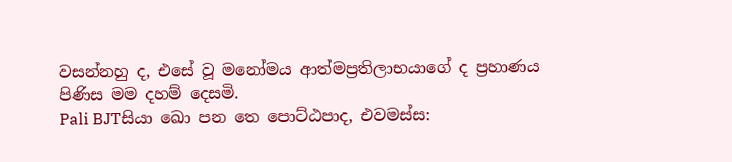වසන්නහු ද, එසේ වූ මනෝමය ආත්මප්‍රතිලාභයාගේ ද ප්‍රහාණය පිණිස මම දහම් දෙසමි.
Pali BJTසියා ඛො පන තෙ පොට්ඨපාද, එවමස්ස: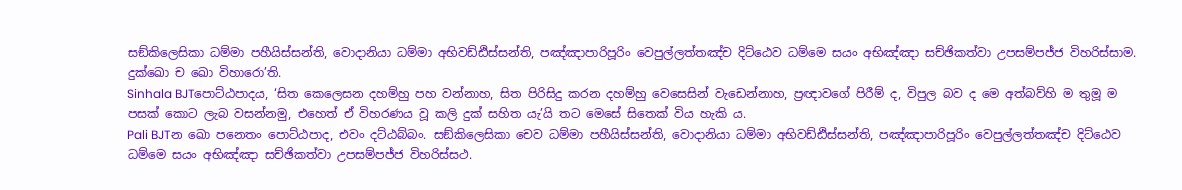සඞ්කිලෙසිකා ධම්මා පහීයිස්සන්ති, වොදානියා ධම්මා අභිවඩ්ඪිස්සන්ති, පඤ්ඤාපාරිපූරිං වෙපුල්ලත්තඤ්ච දිට්ඨෙව ධම්මෙ සයං අභිඤ්ඤා සච්ඡිකත්වා උපසම්පජ්ජ විහරිස්සාම. දුක්ඛො ච ඛො විහාරො’ති.
Sinhala BJTපොට්ඨපාදය, ‘සිත කෙලෙසන දහම්හු පහ වන්නාහ, සිත පිරිසිදු කරන දහම්හු වෙසෙසින් වැඩෙන්නාහ, ප්‍රඥාවගේ පිරීම් ද, විපුල බව ද මෙ අත්බව්හි ම තුමූ ම පසක් කොට ලැබ වසන්නමු, එහෙත් ඒ විහරණය වූ කලි දුක් සහිත යැ’යි තට මෙසේ සිතෙක් විය හැකි ය.
Pali BJTන ඛො පනෙතං පොට්ඨපාද, එවං දට්ඨබ්බං. සඞ්කිලෙසිකා චෙව ධම්මා පහීයිස්සන්ති, වොදානියා ධම්මා අභිවඩ්ඪිස්සන්ති, පඤ්ඤාපාරිපූරිං වෙපුල්ලත්තඤ්ච දිට්ඨෙව ධම්මෙ සයං අභිඤ්ඤා සච්ඡිකත්වා උපසම්පජ්ජ විහරිස්සථ.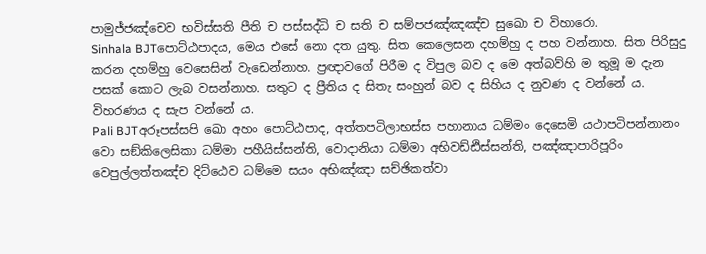පාමුජ්ජඤ්චෙව භවිස්සති පීති ච පස්සද්ධි ච සති ච සම්පජඤ්ඤඤ්ච සුඛො ච විහාරො.
Sinhala BJTපොට්ඨපාදය, මෙය එසේ නො දත යුතු. සිත කෙලෙසන දහම්හු ද පහ වන්නාහ. සිත පිරිසුදු කරන දහම්හු වෙසෙසින් වැඩෙන්නාහ. ප්‍රඥාවගේ පිරීම ද විපුල බව ද මෙ අත්බව්හි ම තුමූ ම දැන පසක් කොට ලැබ වසන්නාහ. සතුට ද ප්‍රීතිය ද සිතැ සංහුන් බව ද සිහිය ද නුවණ ද වන්නේ ය. විහරණය ද සැප වන්නේ ය.
Pali BJTඅරූපස්සපි ඛො අහං පොට්ඨපාද, අත්තපටිලාභස්ස පහානාය ධම්මං දෙසෙමි යථාපටිපන්නානං වො සඞ්කිලෙසිකා ධම්මා පහීයිස්සන්ති, වොදානියා ධම්මා අභිවඩ්ඪිස්සන්ති, පඤ්ඤාපාරිපූරිං වෙපුල්ලත්තඤ්ච දිට්ඨෙව ධම්මෙ සයං අභිඤ්ඤා සච්ඡිකත්වා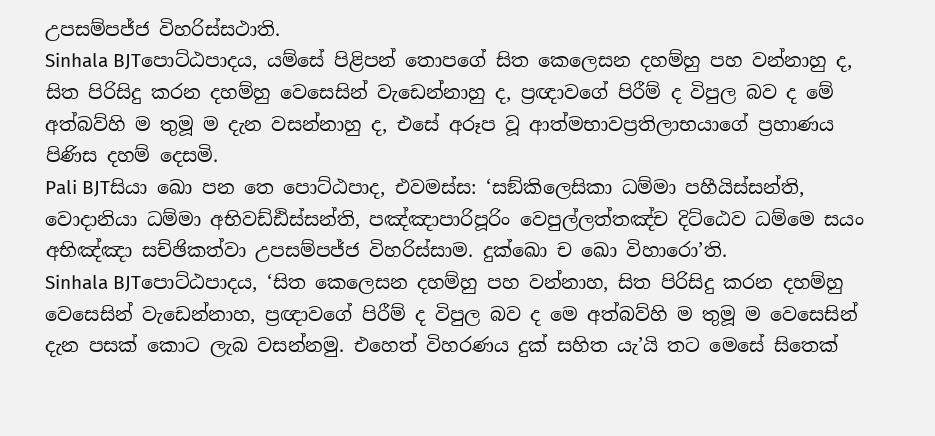උපසම්පජ්ජ විහරිස්සථාති.
Sinhala BJTපොට්ඨපාදය, යම්සේ පිළිපන් තොපගේ සිත කෙලෙසන දහම්හු පහ වන්නාහු ද, සිත පිරිසිදු කරන දහම්හු වෙසෙසින් වැඩෙන්නාහු ද, ප්‍රඥාවගේ පිරීම් ද විපුල බව ද මේ අත්බව්හි ම තුමූ ම දැන වසන්නාහු ද, එසේ අරූප වූ ආත්මභාවප්‍රතිලාභයාගේ ප්‍රහාණය පිණිස දහම් දෙසමි.
Pali BJTසියා ඛො පන තෙ පොට්ඨපාද, එවමස්ස: ‘සඞ්කිලෙසිකා ධම්මා පහීයිස්සන්ති, වොදානියා ධම්මා අභිවඩ්ඪිස්සන්ති, පඤ්ඤාපාරිපූරිං වෙපුල්ලත්තඤ්ච දිට්ඨෙව ධම්මෙ සයං අභිඤ්ඤා සච්ඡිකත්වා උපසම්පජ්ජ විහරිස්සාම. දුක්ඛො ච ඛො විහාරො’ති.
Sinhala BJTපොට්ඨපාදය, ‘සිත කෙලෙසන දහම්හු පහ වන්නාහ, සිත පිරිසිදු කරන දහම්හු වෙසෙසින් වැඩෙන්නාහ, ප්‍රඥාවගේ පිරීම් ද විපුල බව ද මෙ අත්බව්හි ම තුමූ ම වෙසෙසින් දැන පසක් කොට ලැබ වසන්නමු. එහෙත් විහරණය දුක් සහිත යැ’යි තට මෙසේ සිතෙක්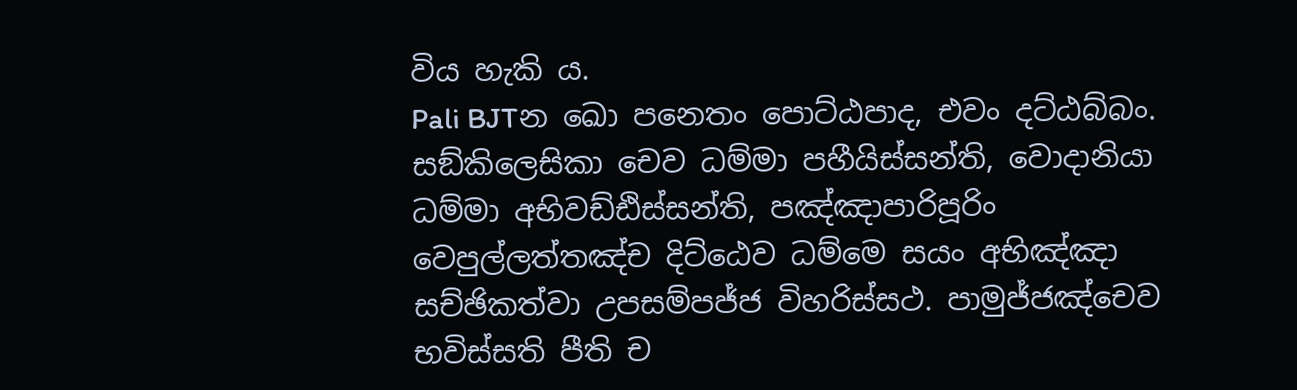විය හැකි ය.
Pali BJTන ඛො පනෙතං පොට්ඨපාද, එවං දට්ඨබ්බං. සඞ්කිලෙසිකා චෙව ධම්මා පහීයිස්සන්ති, වොදානියා ධම්මා අභිවඩ්ඪිස්සන්ති, පඤ්ඤාපාරිපූරිං වෙපුල්ලත්තඤ්ච දිට්ඨෙව ධම්මෙ සයං අභිඤ්ඤා සච්ඡිකත්වා උපසම්පජ්ජ විහරිස්සථ. පාමුජ්ජඤ්චෙව භවිස්සති පීති ච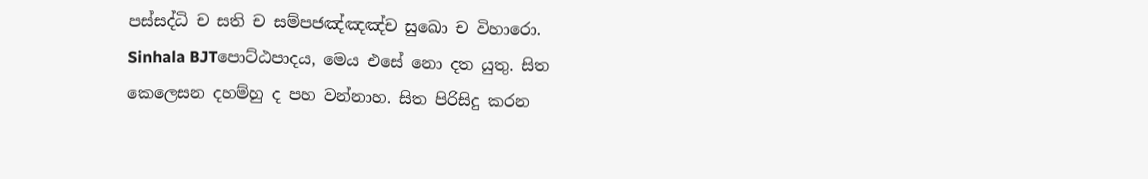පස්සද්ධි ච සති ච සම්පජඤ්ඤඤ්ච සුඛො ච විහාරො.
Sinhala BJTපොට්ඨපාදය, මෙය එසේ නො දත යුතු. සිත කෙලෙසන දහම්හු ද පහ වන්නාහ. සිත පිරිසිදු කරන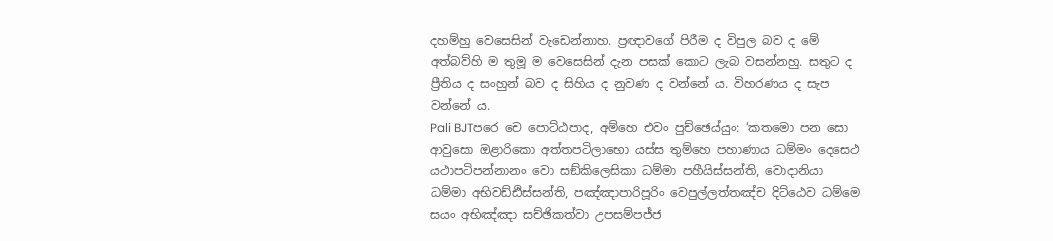දහම්හු වෙසෙසින් වැඩෙන්නාහ. ප්‍රඥාවගේ පිරීම ද විපුල බව ද මේ අත්බව්හි ම තුමූ ම වෙසෙසින් දැන පසක් කොට ලැබ වසන්නහු. සතුට ද ප්‍රීතිය ද සංහුන් බව ද සිහිය ද නුවණ ද වන්නේ ය. විහරණය ද සැප වන්නේ ය.
Pali BJTපරෙ චෙ පොට්ඨපාද, අම්හෙ එවං පුච්ඡෙය්යුං: ‘කතමො පන සො ආවුසො ඔළාරිකො අත්තපටිලාභො යස්ස තුම්හෙ පහාණාය ධම්මං දෙසෙථ යථාපටිපන්නානං වො සඞ්කිලෙසිකා ධම්මා පහීයිස්සන්ති, වොදානියා ධම්මා අභිවඩ්ඪිස්සන්ති, පඤ්ඤාපාරිපූරිං වෙපුල්ලත්තඤ්ච දිට්ඨෙව ධම්මෙ සයං අභිඤ්ඤා සච්ඡිකත්වා උපසම්පජ්ජ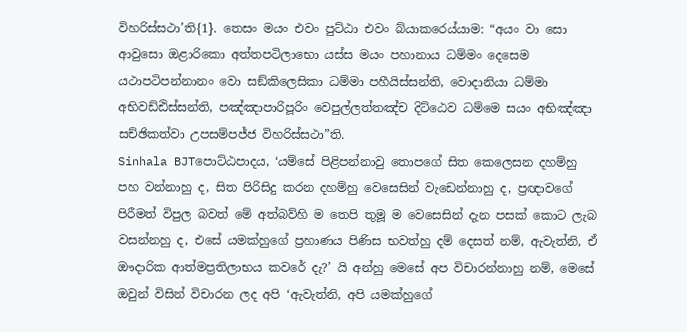විහරිස්සථා’ති{1}. තෙසං මයං එවං පුට්ඨා එවං බ්යාකරෙය්යාම: “අයං වා සො ආවුසො ඔළාරිකො අත්තපටිලාභො යස්ස මයං පහානාය ධම්මං දෙසෙම යථාපටිපන්නානං වො සඞ්කිලෙසිකා ධම්මා පහීයිස්සන්ති, වොදානියා ධම්මා අභිවඩ්ඪිස්සන්ති, පඤ්ඤාපාරිපූරිං වෙපුල්ලත්තඤ්ච දිට්ඨෙව ධම්මෙ සයං අභිඤ්ඤා සච්ඡිකත්වා උපසම්පජ්ජ විහරිස්සථා”ති.
Sinhala BJTපොට්ඨපාදය, ‘යම්සේ පිළිපන්නාවු තොපගේ සිත කෙලෙසන දහම්හු පහ වන්නාහු ද, සිත පිරිසිදු කරන දහම්හු වෙසෙසින් වැඩෙන්නාහු ද, ප්‍රඥාවගේ පිරීමත් විපුල බවත් මේ අත්බව්හි ම තෙපි තුමූ ම වෙසෙසින් දැන පසක් කොට ලැබ වසන්නහු ද, එසේ යමක්හුගේ ප්‍රහාණය පිණිස භවත්හු දම් දෙසත් නම්, ඇවැත්නි, ඒ ඖදාරික ආත්මප්‍රතිලාභය කවරේ දැ?’ යි අන්හු මෙසේ අප විචාරන්නාහු නම්, මෙසේ ඔවුන් විසින් විචාරන ලද අපි ‘ඇවැත්නි, අපි යමක්හුගේ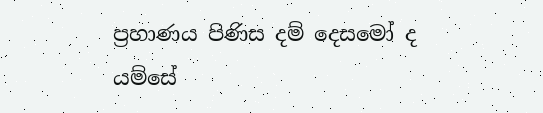ප්‍රහාණය පිණිස දම් දෙසමෝ ද යම්සේ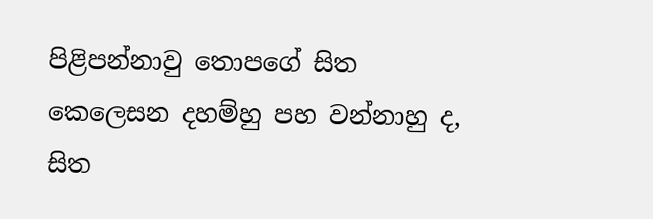පිළිපන්නාවු තොපගේ සිත කෙලෙසන දහම්හු පහ වන්නාහු ද, සිත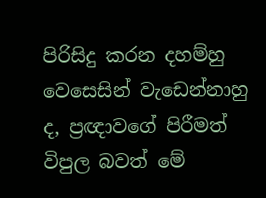පිරිසිදු කරන දහම්හු වෙසෙසින් වැඩෙන්නාහු ද, ප්‍රඥාවගේ පිරීමත් විපුල බවත් මේ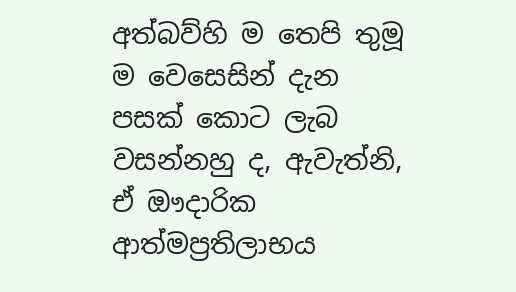අත්බව්හි ම තෙපි තුමූ ම වෙසෙසින් දැන පසක් කොට ලැබ වසන්නහු ද, ඇවැත්නි, ඒ ඖදාරික ආත්මප්‍රතිලාභය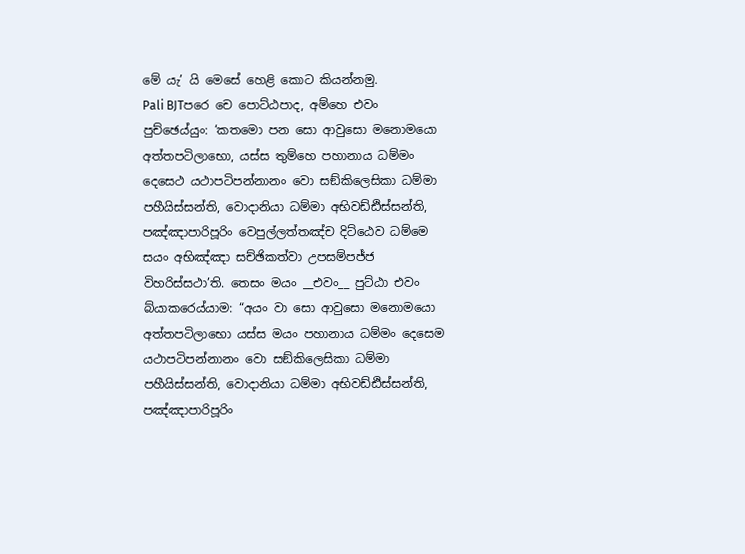මේ යැ’ යි මෙසේ හෙළි කොට කියන්නමු.
Pali BJTපරෙ චෙ පොට්ඨපාද, අම්හෙ එවං පුච්ඡෙය්යුං: ‘කතමො පන සො ආවුසො මනොමයො අත්තපටිලාභො, යස්ස තුම්හෙ පහානාය ධම්මං දෙසෙථ යථාපටිපන්නානං වො සඞ්කිලෙසිකා ධම්මා පහීයිස්සන්ති, වොදානියා ධම්මා අභිවඩ්ඪිස්සන්ති, පඤ්ඤාපාරිපූරිං වෙපුල්ලත්තඤ්ච දිට්ඨෙව ධම්මෙ සයං අභිඤ්ඤා සච්ඡිකත්වා උපසම්පජ්ජ විහරිස්සථා’ති. තෙසං මයං __එවං__ පුට්ඨා එවං බ්යාකරෙය්යාම: “අයං වා සො ආවුසො මනොමයො අත්තපටිලාභො යස්ස මයං පහානාය ධම්මං දෙසෙම යථාපටිපන්නානං වො සඞ්කිලෙසිකා ධම්මා පහීයිස්සන්ති, වොදානියා ධම්මා අභිවඩ්ඪිස්සන්ති, පඤ්ඤාපාරිපූරිං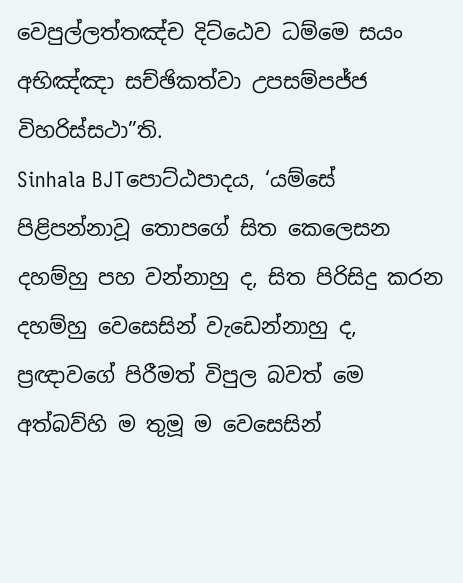වෙපුල්ලත්තඤ්ච දිට්ඨෙව ධම්මෙ සයං අභිඤ්ඤා සච්ඡිකත්වා උපසම්පජ්ජ විහරිස්සථා”ති.
Sinhala BJTපොට්ඨපාදය, ‘යම්සේ පිළිපන්නාවූ තොපගේ සිත කෙලෙසන දහම්හු පහ වන්නාහු ද, සිත පිරිසිදු කරන දහම්හු වෙසෙසින් වැඩෙන්නාහු ද, ප්‍රඥාවගේ පිරීමත් විපුල බවත් මෙ අත්බව්හි ම තුමූ ම වෙසෙසින්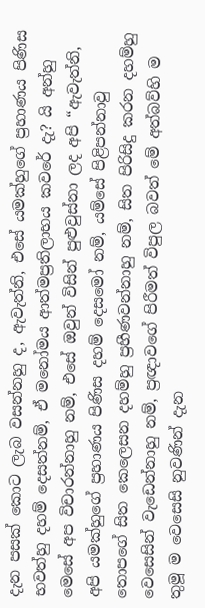දැන පසක් කොට ලැබ වසන්නහු ද, ඇවැත්නි, එසේ යමක්හුගේ ප්‍රහාණය පිණිස භවත්හු දහම් දෙසත්නම්, ඒ මනෝමය ආත්මප්‍රතිලාභය කවරේ දැ? යි අන්හු මෙසේ අප විචාරන්නාහු නම්, එසේ ඔවුන් විසින් පුළුවුස්නා ලද අපි “ඇවැත්නි, අපි යමක්හුගේ ප්‍රහාණය පිණිස දහම් දෙසමෝ නම්, යම්සේ පිළිපන්නාවු තොපගේ සිත කෙලෙසන දහම්හු ප්‍රහීණවන්නාහු නම්, සිත පිරිසිදු කරන දහම්හු වෙසෙසින් වැඩෙන්නාහු නම්, ප්‍රඥාවගේ පිරීමත් විපුල බවත් මේ අත්බව්හි ම තුමූ ම වෙසෙසි නුවණින් දැන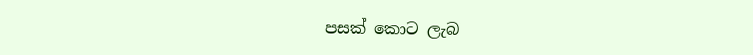පසක් කොට ලැබ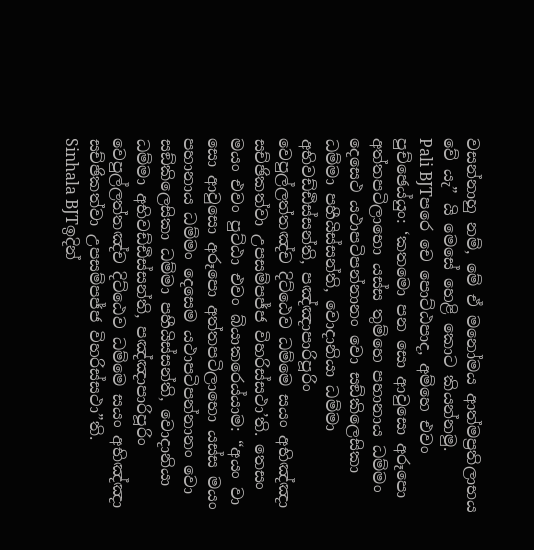වසන්නාහු නම්, මේ ඒ මනෝමය ආත්මප්‍රතිලාභය වේ යැ” යි මෙසේ හෙළි කොට කියන්නමු.
Pali BJTපරෙ චෙ පොට්ඨපාද, අම්හෙ එවං පුච්ඡෙය්යුං: ‘කතමො පන සො ආවුසො අරූපො අත්තපටිලාභො යස්ස තුම්හෙ පහානාය ධම්මං දෙසෙථ යථාපටිපන්නානං වො සඞ්කිලෙසිකා ධම්මා පහීයිස්සන්ති, වොදානියා ධම්මා අභිවඩ්ඪිස්සන්ති, පඤ්ඤාපාරිපූරිං වෙපුල්ලත්තඤ්ච දිට්ඨෙව ධම්මෙ සයං අභිඤ්ඤා සච්ඡිකත්වා උපසම්පජ්ජ විහරිස්සථා’ති. තෙසං මයං එවං පුට්ඨා එවං බ්යාකරෙය්යාම: “අයං වා සො ආවුසො අරූපො අත්තපටිලාභො යස්ස මයං පහානාය ධම්මං දෙසෙම යථාපටිපන්නානං වො සඞ්කිලෙසිකා ධම්මා පහීයිස්සන්ති, වොදානියා ධම්මා අභිවඩ්ඪිස්සන්ති, පඤ්ඤාපාරිපූරිං වෙපුල්ලත්තඤ්ච දිට්ඨෙව ධම්මෙ සයං අභිඤ්ඤා සච්ඡිකත්වා උපසම්පජ්ජ විහරිස්සථා”ති.
Sinhala BJTඉදින්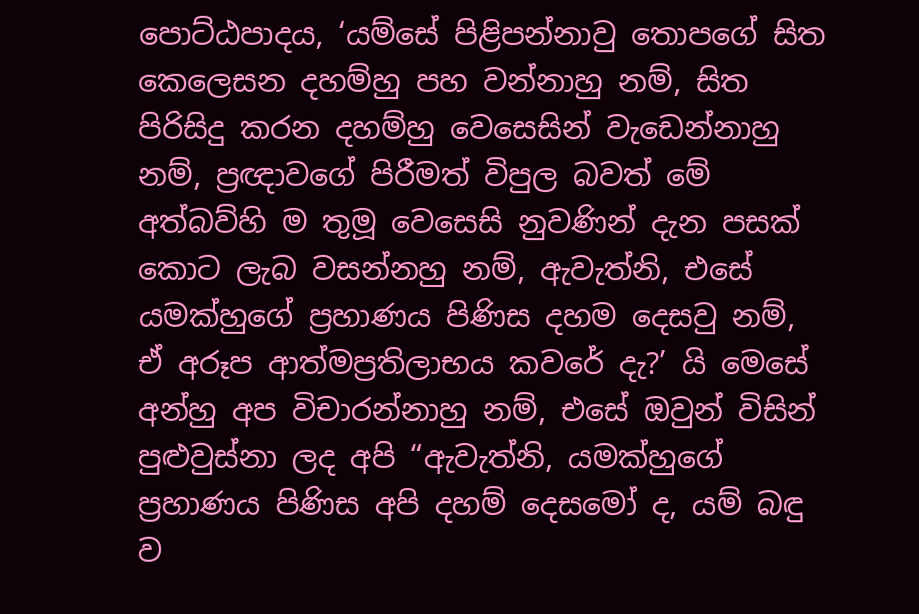පොට්ඨපාදය, ‘යම්සේ පිළිපන්නාවු තොපගේ සිත කෙලෙසන දහම්හු පහ වන්නාහු නම්, සිත පිරිසිදු කරන දහම්හු වෙසෙසින් වැඩෙන්නාහු නම්, ප්‍රඥාවගේ පිරීමත් විපුල බවත් මේ අත්බව්හි ම තුමූ වෙසෙසි නුවණින් දැන පසක් කොට ලැබ වසන්නහු නම්, ඇවැත්නි, එසේ යමක්හුගේ ප්‍රහාණය පිණිස දහම දෙසවු නම්, ඒ අරූප ආත්මප්‍රතිලාභය කවරේ දැ?’ යි මෙසේ අන්හු අප විචාරන්නාහු නම්, එසේ ඔවුන් විසින් පුළුවුස්නා ලද අපි “ඇවැත්නි, යමක්හුගේ ප්‍රහාණය පිණිස අපි දහම් දෙසමෝ ද, යම් බඳු ව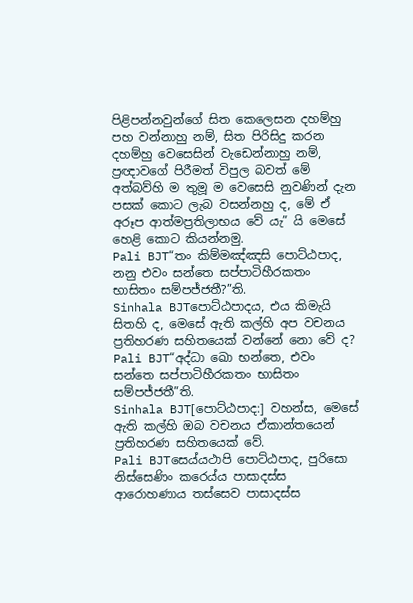පිළිපන්නවුන්ගේ සිත කෙලෙසන දහම්හු පහ වන්නාහු නම්, සිත පිරිසිදු කරන දහම්හු වෙසෙසින් වැඩෙන්නාහු නම්, ප්‍රඥාවගේ පිරීමත් විපුල බවත් මේ අත්බව්හි ම තුමූ ම වෙසෙසි නුවණින් දැන පසක් කොට ලැබ වසන්නහු ද, මේ ඒ අරූප ආත්මප්‍රතිලාභය වේ යැ” යි මෙසේ හෙළි කොට කියන්නමු.
Pali BJT“තං කිම්මඤ්ඤසි පොට්ඨපාද, නනු එවං සන්තෙ සප්පාටිහීරකතං භාසිතං සම්පජ්ජතී?”ති.
Sinhala BJTපොට්ඨපාදය, එය කිමැයි සිතහි ද, මෙසේ ඇති කල්හි අප වචනය ප්‍රතිහරණ සහිතයෙක් වන්නේ නො වේ ද?
Pali BJT“අද්ධා ඛො භන්තෙ, එවං සන්තෙ සප්පාටිහීරකතං භාසිතං සම්පජ්ජතී”ති.
Sinhala BJT[පොට්ඨපාද:] වහන්ස, මෙසේ ඇති කල්හි ඔබ වචනය ඒකාන්තයෙන් ප්‍රතිහරණ සහිතයෙක් වේ.
Pali BJTසෙය්යථාපි පොට්ඨපාද, පුරිසො නිස්සෙණිං කරෙය්ය පාසාදස්ස ආරොහණාය තස්සෙව පාසාදස්ස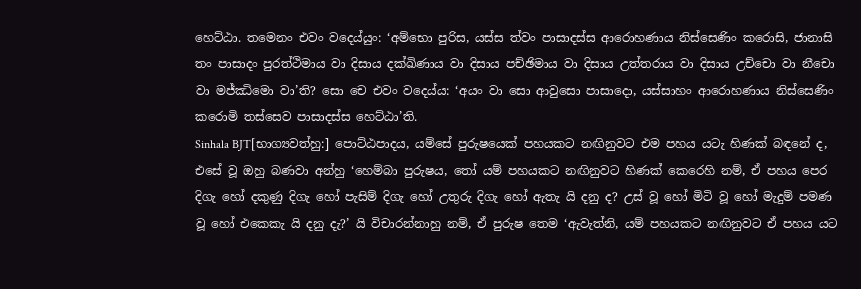හෙට්ඨා. තමෙනං එවං වදෙය්යුං: ‘අම්භො පුරිස, යස්ස ත්වං පාසාදස්ස ආරොහණාය නිස්සෙණිං කරොසි, ජානාසි තං පාසාදං පුරත්ථිමාය වා දිසාය දක්ඛිණාය වා දිසාය පච්ඡිමාය වා දිසාය උත්තරාය වා දිසාය උච්චො වා නීචො වා මජ්ඣිමො වා’ති? සො චෙ එවං වදෙය්ය: ‘අයං වා සො ආවුසො පාසාදො, යස්සාහං ආරොහණාය නිස්සෙණිං කරොමි තස්සෙව පාසාදස්ස හෙට්ඨා’ති.
Sinhala BJT[භාග්‍යවත්හු:] පොට්ඨපාදය, යම්සේ පුරුෂයෙක් පහයකට නඟිනුවට එම පහය යටැ හිණක් බඳනේ ද, එසේ වූ ඔහු බණවා අන්හු ‘හෙම්බා පුරුෂය, තෝ යම් පහයකට නඟිනුවට හිණක් කෙරෙහි නම්, ඒ පහය පෙර දිගැ හෝ දකුණු දිගැ හෝ පැසිම් දිගැ හෝ උතුරු දිගැ හෝ ඇතැ යි දනු ද? උස් වූ හෝ මිටි වූ හෝ මැදුම් පමණ වූ හෝ එකෙකැ යි දනු දැ?’ යි විචාරන්නාහු නම්, ඒ පුරුෂ තෙම ‘ඇවැත්නි, යම් පහයකට නඟිනුවට ඒ පහය යට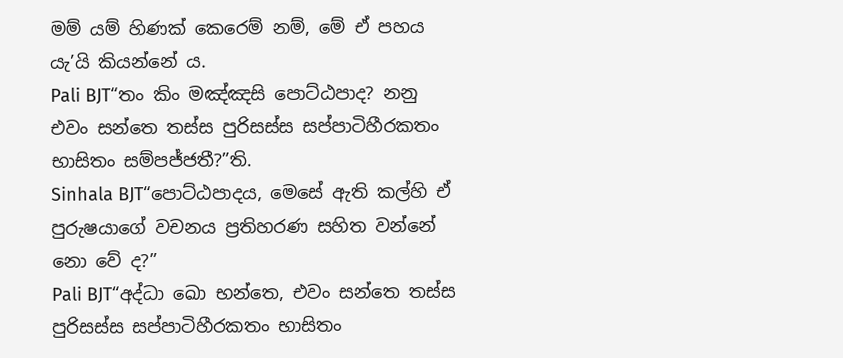මම් යම් හිණක් කෙරෙම් නම්, මේ ඒ පහය යැ’යි කියන්නේ ය.
Pali BJT“තං කිං මඤ්ඤසි පොට්ඨපාද? නනු එවං සන්තෙ තස්ස පුරිසස්ස සප්පාටිහීරකතං භාසිතං සම්පජ්ජතී?”ති.
Sinhala BJT“පොට්ඨපාදය, මෙසේ ඇති කල්හි ඒ පුරුෂයාගේ වචනය ප්‍රතිහරණ සහිත වන්නේ නො වේ ද?”
Pali BJT“අද්ධා ඛො භන්තෙ, එවං සන්තෙ තස්ස පුරිසස්ස සප්පාටිහීරකතං භාසිතං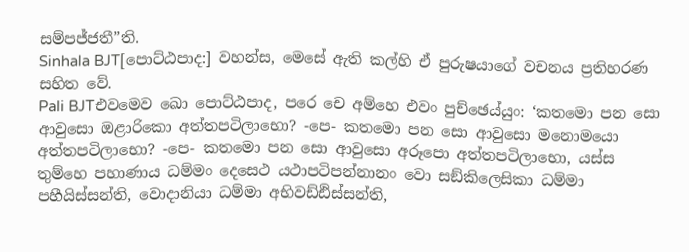සම්පජ්ජතී”ති.
Sinhala BJT[පොට්ඨපාද:] වහන්ස, මෙසේ ඇති කල්හි ඒ පුරුෂයාගේ වචනය ප්‍රතිහරණ සහිත වේ.
Pali BJTඑවමෙව ඛො පොට්ඨපාද, පරෙ චෙ අම්හෙ එවං පුච්ඡෙය්යුං: ‘කතමො පන සො ආවුසො ඔළාරිකො අත්තපටිලාභො? -පෙ- කතමො පන සො ආවුසො මනොමයො අත්තපටිලාභො? -පෙ- කතමො පන සො ආවුසො අරූපො අත්තපටිලාභො, යස්ස තුම්හෙ පහාණාය ධම්මං දෙසෙථ යථාපටිපන්නානං වො සඞ්කිලෙසිකා ධම්මා පහීයිස්සන්ති, වොදානියා ධම්මා අභිවඩ්ඪිස්සන්ති,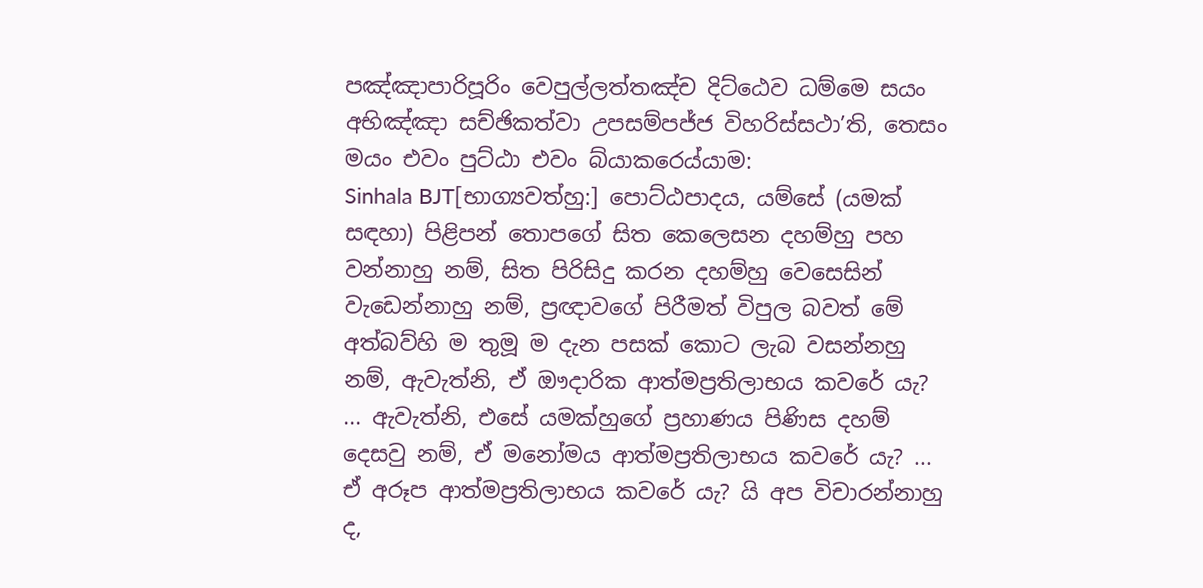පඤ්ඤාපාරිපූරිං වෙපුල්ලත්තඤ්ච දිට්ඨෙව ධම්මෙ සයං අභිඤ්ඤා සච්ඡිකත්වා උපසම්පජ්ජ විහරිස්සථා’ති, තෙසං මයං එවං පුට්ඨා එවං බ්යාකරෙය්යාම:
Sinhala BJT[භාග්‍යවත්හු:] පොට්ඨපාදය, යම්සේ (යමක් සඳහා) පිළිපන් තොපගේ සිත කෙලෙසන දහම්හු පහ වන්නාහු නම්, සිත පිරිසිදු කරන දහම්හු වෙසෙසින් වැඩෙන්නාහු නම්, ප්‍රඥාවගේ පිරීමත් විපුල බවත් මේ අත්බව්හි ම තුමූ ම දැන පසක් කොට ලැබ වසන්නහු නම්, ඇවැත්නි, ඒ ඖදාරික ආත්මප්‍රතිලාභය කවරේ යැ? ... ඇවැත්නි, එසේ යමක්හුගේ ප්‍රහාණය පිණිස දහම් දෙසවු නම්, ඒ මනෝමය ආත්මප්‍රතිලාභය කවරේ යැ? ... ඒ අරූප ආත්මප්‍රතිලාභය කවරේ යැ? යි අප විචාරන්නාහු ද,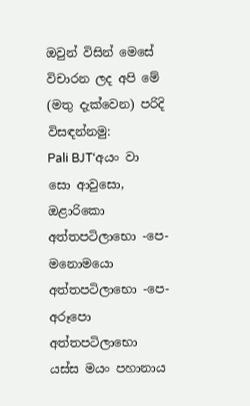ඔවුන් විසින් මෙසේ විචාරන ලද අපි මේ (මතු දැක්වෙන) පරිදි විසඳන්නමු:
Pali BJT‘අයං වා සො ආවුසො, ඔළාරිකො අත්තපටිලාභො -පෙ- මනොමයො අත්තපටිලාභො -පෙ- අරූපො අත්තපටිලාභො යස්ස මයං පහානාය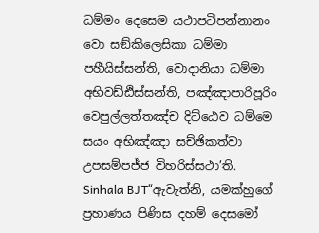ධම්මං දෙසෙම යථාපටිපන්නානං වො සඞ්කිලෙසිකා ධම්මා පහීයිස්සන්ති, වොදානියා ධම්මා අභිවඩ්ඪිස්සන්ති, පඤ්ඤාපාරිපූරිං වෙපුල්ලත්තඤ්ච දිට්ඨෙව ධම්මෙ සයං අභිඤ්ඤා සච්ඡිකත්වා උපසම්පජ්ජ විහරිස්සථා’ති.
Sinhala BJT“ඇවැත්නි, යමක්හුගේ ප්‍රහාණය පිණිස දහම් දෙසමෝ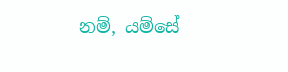නම්, යම්සේ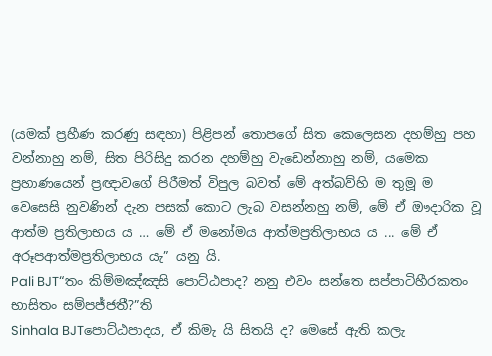(යමක් ප්‍රහීණ කරණු සඳහා) පිළිපන් තොපගේ සිත කෙලෙසන දහම්හු පහ වන්නාහු නම්, සිත පිරිසිදු කරන දහම්හු වැඩෙන්නාහු නම්, යමෙක ප්‍රහාණයෙන් ප්‍රඥාවගේ පිරීමත් විපුල බවත් මේ අත්බව්හි ම තුමූ ම වෙසෙසි නුවණින් දැන පසක් කොට ලැබ වසන්නහු නම්, මේ ඒ ඖදාරික වූ ආත්ම ප්‍රතිලාභය ය … මේ ඒ මනෝමය ආත්මප්‍රතිලාභය ය ... මේ ඒ අරූපආත්මප්‍රතිලාභය යැ” යනු යි.
Pali BJT“තං කිම්මඤ්ඤසි පොට්ඨපාද? නනු එවං සන්තෙ සප්පාටිහීරකතං භාසිතං සම්පජ්ජතී?”ති
Sinhala BJTපොට්ඨපාදය, ඒ කිමැ යි සිතයි ද? මෙසේ ඇති කලැ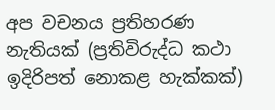අප වචනය ප්‍රතිහරණ නැතියක් (ප්‍රතිවිරුද්ධ කථා ඉදිරිපත් නොකළ හැක්කක්)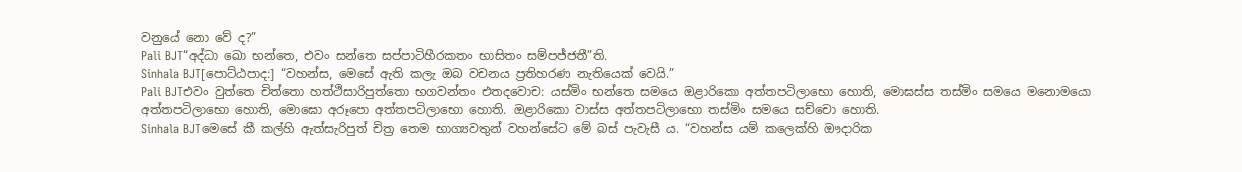වනුයේ නො වේ ද?”
Pali BJT“අද්ධා ඛො භන්තෙ, එවං සන්තෙ සප්පාටිහීරකතං භාසිතං සම්පජ්ජතී”ති.
Sinhala BJT[පොට්ඨපාද:] “වහන්ස, මෙසේ ඇති කලැ ඔබ වචනය ප්‍රතිහරණ නැතියෙක් වෙයි.”
Pali BJTඑවං වුත්තෙ චිත්තො හත්ථිසාරිපුත්තො භගවන්තං එතදවොච: යස්මිං භන්තෙ සමයෙ ඔළාරිකො අත්තපටිලාභො හොති, මොඝස්ස තස්මිං සමයෙ මනොමයො අත්තපටිලාභො හොති, මොඝො අරූපො අත්තපටිලාභො හොති. ඔළාරිකො වාස්ස අත්තපටිලාභො තස්මිං සමයෙ සච්චො හොති.
Sinhala BJTමෙසේ කී කල්හි ඇත්සැරිපුත් චිත්‍ර තෙම භාග්‍යවතුන් වහන්සේට මේ බස් පැවැසී ය. “වහන්ස යම් කලෙක්හි ඖදාරික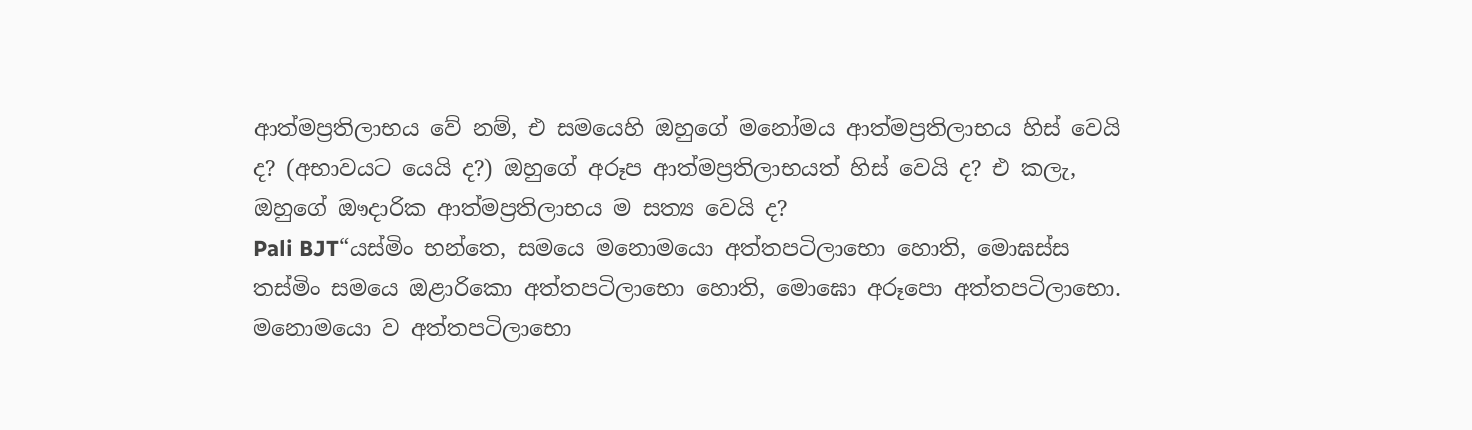ආත්මප්‍රතිලාභය වේ නම්, එ සමයෙහි ඔහුගේ මනෝමය ආත්මප්‍රතිලාභය හිස් වෙයි ද? (අභාවයට යෙයි ද?) ඔහුගේ අරූප ආත්මප්‍රතිලාභයත් හිස් වෙයි ද? එ කලැ, ඔහුගේ ඖදාරික ආත්මප්‍රතිලාභය ම සත්‍ය වෙයි ද?
Pali BJT“යස්මිං භන්තෙ, සමයෙ මනොමයො අත්තපටිලාභො හොති, මොඝස්ස තස්මිං සමයෙ ඔළාරිකො අත්තපටිලාභො හොති, මොඝො අරූපො අත්තපටිලාභො. මනොමයො ව අත්තපටිලාභො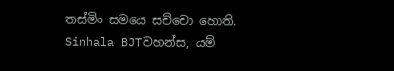තස්මිං සමයෙ සච්චො හොති.
Sinhala BJTවහන්ස, යම්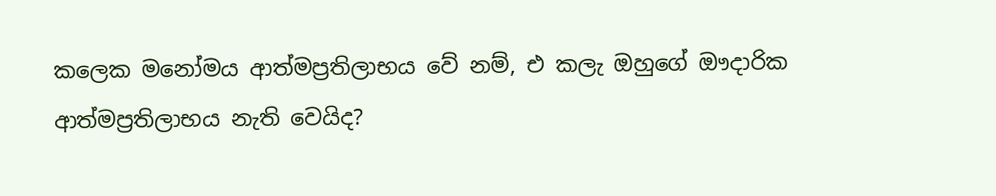කලෙක මනෝමය ආත්මප්‍රතිලාභය වේ නම්, එ කලැ ඔහුගේ ඖදාරික ආත්මප්‍රතිලාභය නැති වෙයිද?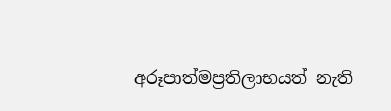අරූපාත්මප්‍රතිලාභයත් නැති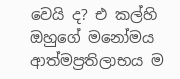වෙයි ද? එ කල්හි ඔහුගේ මනෝමය ආත්මප්‍රතිලාභය ම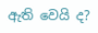ඇති වෙයි ද?